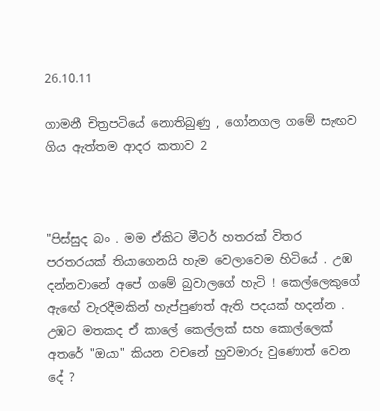26.10.11

ගාමනී චිත්‍රපටියේ නොතිබුණු , ගෝනගල ගමේ සැඟව ගිය ඇත්තම ආදර කතාව 2



"පිස්සුද බං . මම ඒකිට මීටර් හතරක් විතර පරතරයක් තියාගෙනයි හැම වෙලාවෙම හිටියේ . උඹ දන්නවානේ අපේ ගමේ බුවාලගේ හැටි ! කෙල්ලෙකුගේ ඇඟේ වැරදීමකින් හැප්පුණත් ඇති පදයක් හදන්න . උඹට මතකද ඒ කාලේ කෙල්ලක් සහ කොල්ලෙක් අතරේ "ඔයා" කියන වචනේ හුවමාරු වුණොත් වෙන දේ ?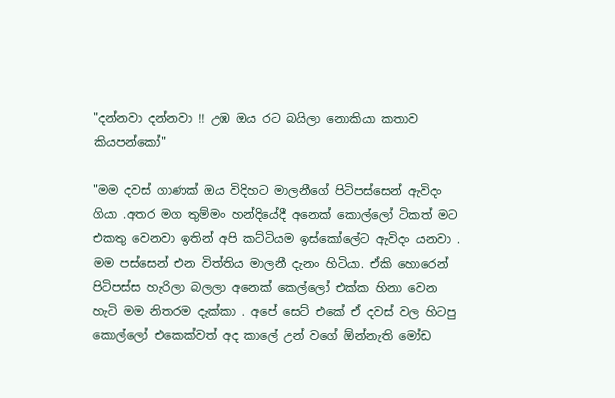"දන්නවා දන්නවා !! උඹ ඔය රට බයිලා නොකියා කතාව කියපන්කෝ"

"මම දවස් ගාණක් ඔය විදිහට මාලනීගේ පිටිපස්සෙන් ඇවිදං ගියා .අතර මග තුම්මං හන්දියේදී අනෙක් කොල්ලෝ ටිකත් මට එකතු වෙනවා ඉතින් අපි කට්ටියම ඉස්කෝලේට ඇවිදං යනවා . මම පස්සෙන් එන විත්තිය මාලනී දැනං හිටියා. ඒකි හොරෙන් පිටිපස්ස හැරිලා බලලා අනෙක් කෙල්ලෝ එක්ක හිනා වෙන හැටි මම නිතරම දැක්කා . අපේ සෙට් එකේ ඒ දවස් වල හිටපු කොල්ලෝ එකෙක්වත් අද කාලේ උන් වගේ ඕන්නැති මෝඩ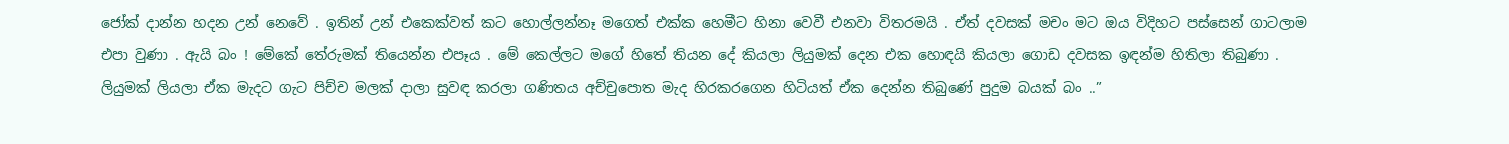ජෝක් දාන්න හදන උන් නෙවේ . ඉතින් උන් එකෙක්වත් කට හොල්ලන්නෑ මගෙත් එක්ක හෙමීට හිනා වෙවී එනවා විතරමයි . ඒත්‍ දවසක් මචං මට ඔය විදිහට පස්සෙන් ගාටලාම එපා වුණා . ඇයි බං ! මේකේ තේරුමක් තියෙන්න එපෑය . මේ කෙල්ලට මගේ හිතේ තියන දේ කියලා ලියුමක් දෙන එක හොඳයි කියලා ගොඩ දවසක ඉඳන්ම හිතිලා තිබුණා . ලියුමක් ලියලා ඒක මැදට ගැට පිච්ච මලක් දාලා සුවඳ කරලා ගණිතය අච්චුපොත මැද හිරකරගෙන හිටියත් ඒක දෙන්න තිබුණේ පුදුම බයක් බං ..”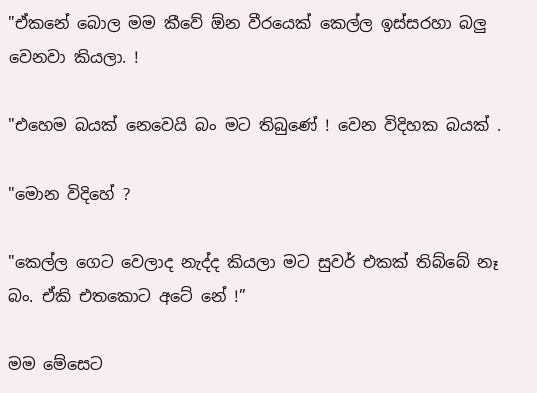"ඒකනේ බොල මම කීවේ ඕන වීරයෙක් කෙල්ල ඉස්සරහා බලු වෙනවා කියලා. !

"එහෙම බයක් නෙවෙයි බං මට තිබුණේ ! වෙන විදිහක බයක් .

"මොන විදිහේ ?

"කෙල්ල ගෙට වෙලාද නැද්ද කියලා මට සුවර් එකක් තිබ්බේ නෑ බං. ඒකි එතකොට අටේ නේ !”

මම මේසෙට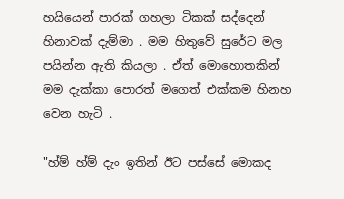හයියෙන් පාරක් ගහලා ටිකක් සද්දෙන් හිනාවක් දැම්මා . මම හිතුවේ සුරේට මල පයින්න ඇති කියලා . ඒත් මොහොතකින් මම දැක්කා පොරත් මගෙත් එක්කම හිනහ වෙන හැටි .

"හ්ම් හ්ම් දැං ඉතින් ඊට පස්සේ මොකද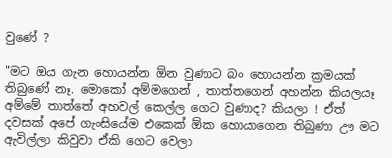වුණේ ?

"මට ඔය ගැන හොයන්න ඕන වුණාට බං හොයන්න ක්‍රමයක් තිබුණේ නෑ. මොකෝ අම්මගෙන් , තාත්තගෙන් අහන්න කියලයෑ අම්මේ තාත්තේ අහවල් කෙල්ල ගෙට වුණාද? කියලා ! ඒත් දවසක් අපේ ගැංසියේම එකෙක් ඕක හොයාගෙන තිබුණා ඌ මට ඇවිල්ලා කිවුවා ඒකි ගෙට වෙලා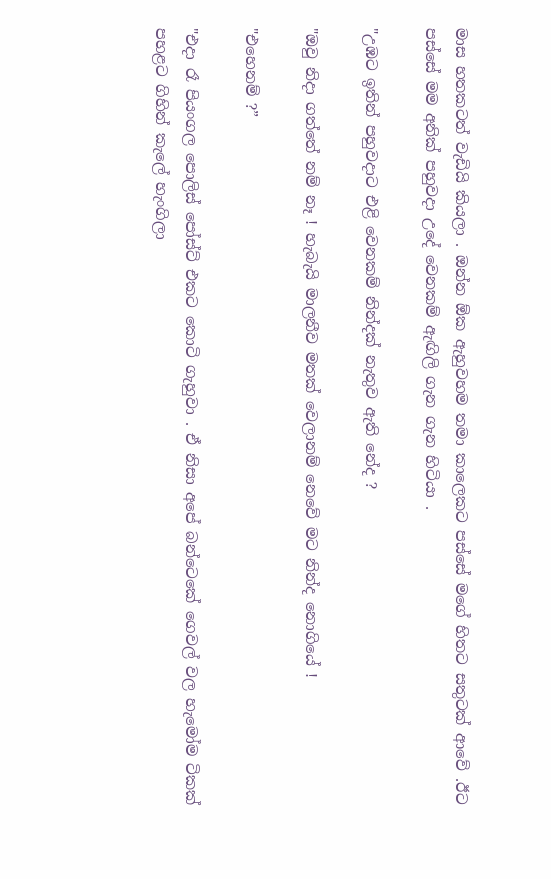මාස හතකටත් වැඩියි කියලා . ඔන්න ඕක ඇහුවහම තමා කාලෙකට පස්සේ මගේ හිතට සතුටක් ආවේ .ඊට පස්සේ මම අනික් පහුවදා උදේ වෙනකම් ඇඟිලි ගැන ගැන හිටියා .

"උඹට ඉතින් පහුවදාට එළි වෙනකම් නින්දක් නැතුව ඇති නේද ?

"ඔවු නිදා ගත්තේ නම් නෑ ! හැබැයි මාලනීව මතක් වෙලානම් නෙවේ මට නින්ද නොගියේ !

"එහෙනම් ?”

"එදා රෑ පියංගල පොලිස් පෝස්ට් එකට කොටි ගැහුවා . ඒ නිසා අපේ බන්ටෙකේ ගෙවල් වල හැමෝම ටිකක් පහළට ගිහින් කැලේ හැංගිලා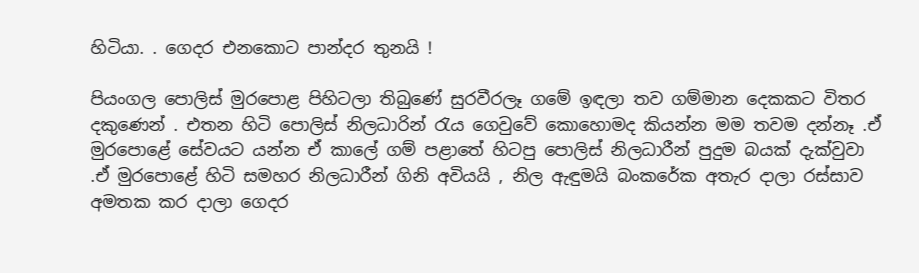හිටියා. . ගෙදර එනකොට පාන්දර තුනයි !

පියංගල පොලිස් මුරපොළ පිහිටලා තිබුණේ සුරවීරලෑ ගමේ ඉඳලා තව ගම්මාන දෙකකට විතර දකුණෙන් . එතන හිටි පොලිස් නිලධාරින් රැය ගෙවුවේ කොහොමද කියන්න මම තවම දන්නෑ .ඒ මුරපොළේ සේවයට යන්න ඒ කාලේ ගම් පළාතේ හිටපු පොලිස් නිලධාරීන් පුදුම බයක් දැක්වුවා .ඒ මුරපොළේ හිටි සමහර නිලධාරීන් ගිනි අවියයි , නිල ඇඳුමයි බංකරේක අතැර දාලා රස්සාව අමතක කර දාලා ගෙදර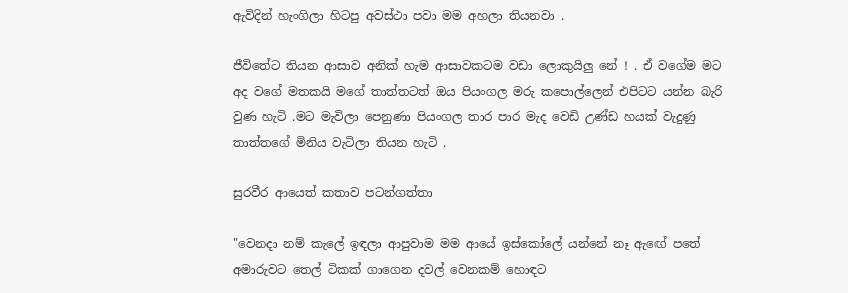ඇවිදින් හැංගිලා හිටපු අවස්ථා පවා මම අහලා තියනවා .

ජීවිතේට තියන ආසාව අනික් හැම ආසාවකටම වඩා ලොකුයිලු නේ ! . ඒ වගේම මට අද වගේ මතකයි මගේ තාත්තටත් ඔය පියංගල මරු කපොල්ලෙන් එපිටට යන්න බැරි වුණ හැටි .මට මැවිලා පෙනුණා පියංගල තාර පාර මැද වෙඩි උණ්ඩ හයක් වැදුණු තාත්තගේ මිනිය වැටිලා තියන හැටි .

සුරවීර ආයෙත් කතාව පටන්ගත්තා

"වෙනදා නම් කැලේ ඉඳලා ආපුවාම මම ආයේ ඉස්කෝලේ යන්නේ නෑ ඇඟේ පතේ අමාරුවට තෙල් ටිකක් ගාගෙන දවල් වෙනකම් හොඳට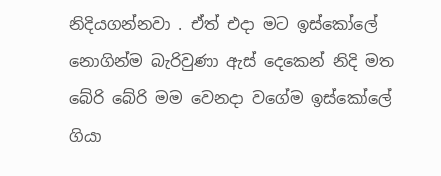නිදියගන්නවා . ඒත් එදා මට ඉස්කෝලේ නොගින්ම බැරිවුණා ඇස් දෙකෙන් නිදි මත බේරි බේරි මම වෙනදා වගේම ඉස්කෝලේ ගියා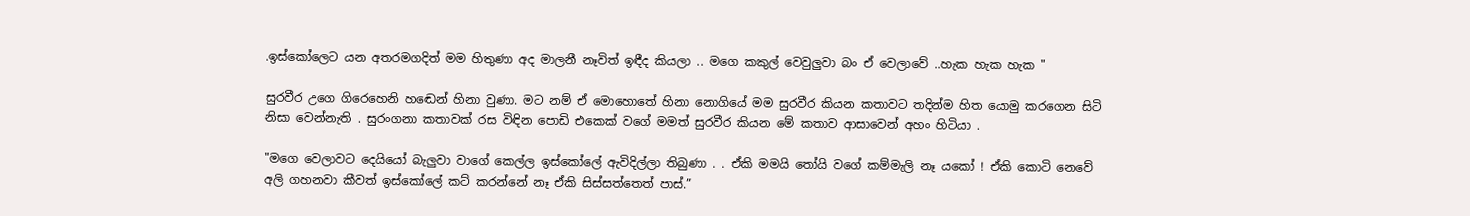.ඉස්කෝලෙට යන අතරමගදිත් මම හිතුණා අද මාලනී නෑවිත් ඉඳීද කියලා .. මගෙ කකුල් වෙවුලුවා බං ඒ වෙලාවේ ..හැක හැක හැක "

සුරවීර උගෙ ගිරෙහෙනි හඬෙන් හිනා වුණා. මට නම් ඒ මොහොතේ හිනා නොගියේ මම සුරවීර කියන කතාවට තදින්ම හිත යොමු කරගෙන සිටි නිසා වෙන්නැති . සුරංගනා කතාවක් රස විඳින පොඩි එකෙක් වගේ මමත් සුරවීර කියන මේ කතාව ආසාවෙන් අහං හිටියා .

"මගෙ වෙලාවට දෙයියෝ බැලුවා වාගේ කෙල්ල ඉස්කෝලේ ඇවිදිල්ලා තිබුණා . . ඒකි මමයි තෝයි වගේ කම්මැලි නෑ යකෝ ! ඒකි කොටි නෙවේ අලි ගහනවා කීවත් ඉස්කෝලේ කට් කරන්නේ නෑ ඒකි සිස්සත්තෙත් පාස්.”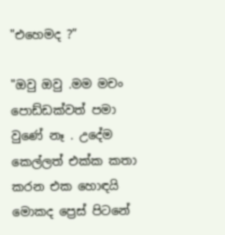"එහෙමද ?”

"ඔවු ඔවු .මම මචං පොඩ්ඩක්වත් පමා වුණේ නෑ . උදේම කෙල්ලත් එක්ක කතා කරන එක හොඳයි මොකද ප්‍රෙස් පිටනේ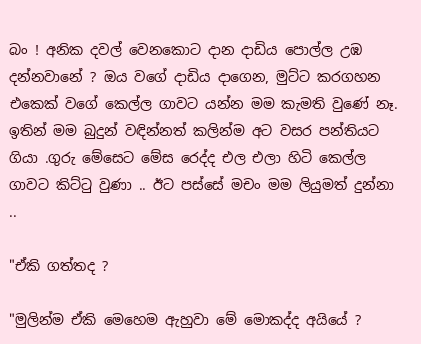බං ! අනික දවල් වෙනකොට දාන දාඩිය පොල්ල උඹ දන්නවානේ ? ඔය වගේ දාඩිය දාගෙන, මුට්ට කරගහන එකෙක් වගේ කෙල්ල ගාවට යන්න මම කැමති වුණේ නෑ. ඉතින් මම බුදුන් වඳින්නත් කලින්ම අට වසර පන්තියට ගියා .ගුරු මේසෙට මේස රෙද්ද එල එලා හිටි කෙල්ල ගාවට කිට්ටු වුණා .. ඊට පස්සේ මචං මම ලියුමත් දුන්නා ..

"ඒකි ගත්තද ?

"මුලින්ම ඒකි මෙහෙම ඇහුවා මේ මොකද්ද අයියේ ?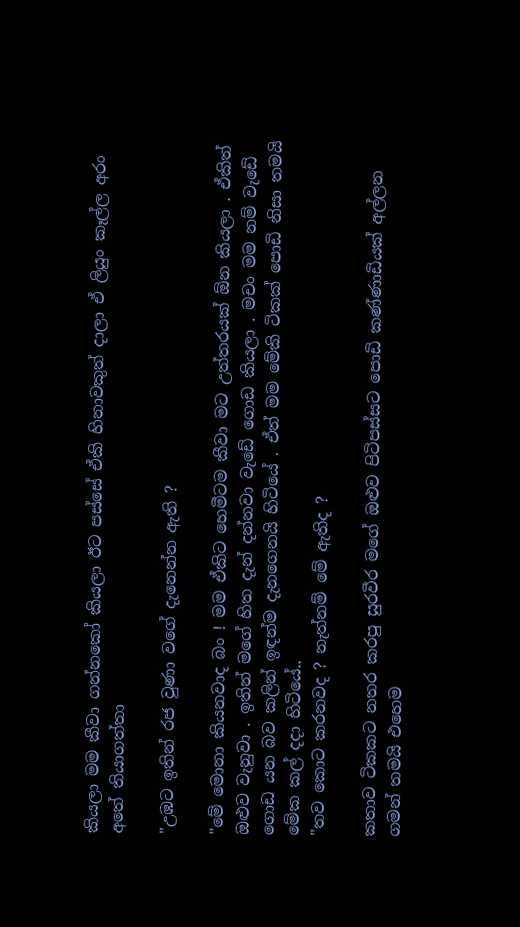කියලා මම කීවා ගන්නකෝ කියලා ඊට පස්සේ ඒකි හිනාවකුත් දාලා ඒ ලියුං කෑල්ල අරං අතේ තියාගත්තා

"උඹට ඉතින් රජ වුණා වගේ දැනෙන්න ඇති ?

"මේ මොනා කියනවාද බං ! මම ඒකිට හෙමීටම කීවා මට උත්තරයක් ඕන කියලා . ඒකිත් ඔළුව වැනුවා . ඉතින් මගේ හිත දැන් දන්නවා වැඩේ ගොඩ කියලා . මචං මම නම් වැඩේ ගොඩ යන බව කලින් ඉඳන්ම දැනගෙනයි හිටියේ . ඒත් මම මේකි ටිකක් පොඩි නිසා තමයි මේක කල් දදා හිටියේ..
"තව කොට කරනවද ? නැත්නම් මේ ඇතිද ?

කතාව ටිකකට නතර කරපු සුරවීර මගේ ඔළුව පිටිපස්සට පොඩි කණ්ණාඩියක් අල්ලන ගමන් තමයි එහෙම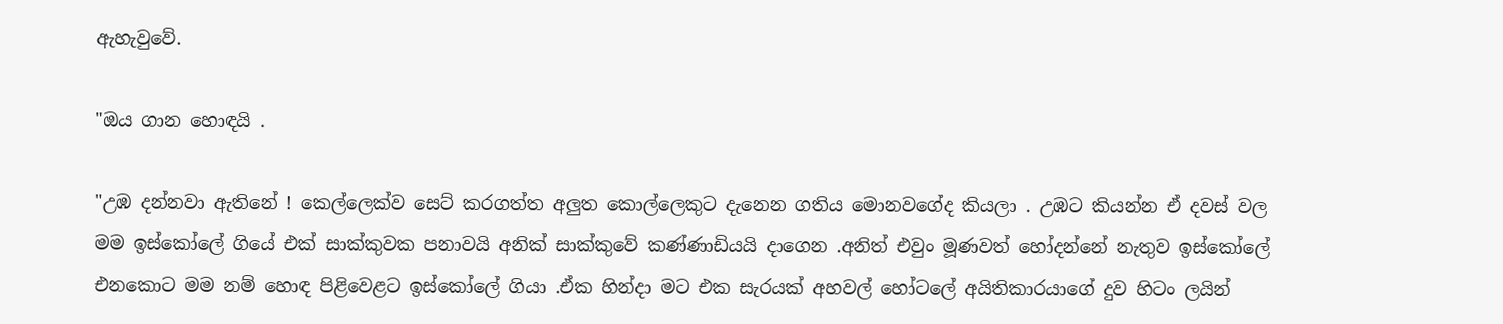ඇහැවුවේ.

"ඔය ගාන හොඳයි .

"උඹ දන්නවා ඇතිනේ ! කෙල්ලෙක්ව සෙට් කරගත්ත අලුත කොල්ලෙකුට දැනෙන ගතිය මොනවගේද කියලා . උඹට කියන්න ඒ දවස් වල මම ඉස්කෝලේ ගියේ එක් සාක්කුවක පනාවයි අනික් සාක්කුවේ කණ්ණාඩියයි දාගෙන .අනිත් එවුං මූණවත් හෝදන්නේ නැතුව ඉස්කෝලේ එනකොට මම නම් හොඳ පිළිවෙළට ඉස්කෝලේ ගියා .ඒක හින්දා මට එක සැරයක් අහවල් හෝටලේ අයිතිකාරයාගේ දුව හිටං ලයින්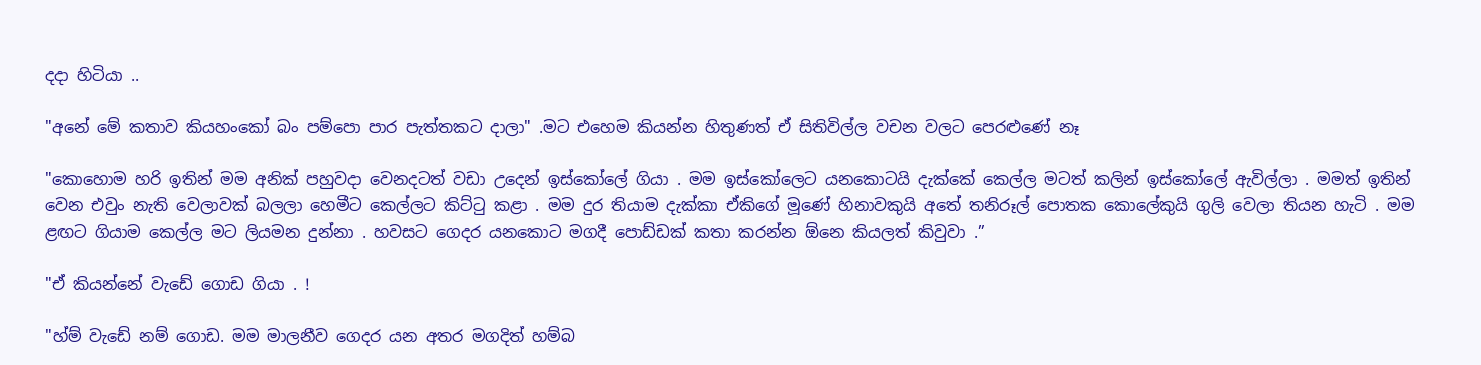දදා හිටියා ..

"අනේ මේ කතාව කියහංකෝ බං පම්පො පාර පැත්තකට දාලා" .මට එහෙම කියන්න හිතුණත් ඒ සිතිවිල්ල වචන වලට පෙරළුණේ නෑ

"කොහොම හරි ඉතින් මම අනික් පහුවදා වෙනදටත් වඩා උදෙන් ඉස්කෝලේ ගියා . මම ඉස්කෝලෙට යනකොටයි දැක්කේ කෙල්ල මටත් කලින් ඉස්කෝලේ ඇවිල්ලා . මමත් ඉතින් වෙන එවුං නැති වෙලාවක් බලලා හෙමීට කෙල්ලට කිට්ටු කළා . මම දුර තියාම දැක්කා ඒකිගේ මූණේ හිනාවකුයි අතේ තනිරූල් පොතක කොලේකුයි ගුලි වෙලා තියන හැටි . මම ළඟට ගියාම කෙල්ල මට ලියමන දුන්නා . හවසට ගෙදර යනකොට මගදී පොඩ්ඩක් කතා කරන්න ඕනෙ කියලත් කිවුවා .”

"ඒ කියන්නේ වැඩේ ගොඩ ගියා . !

"හ්ම් වැඩේ නම් ගොඩ. මම මාලනීව ගෙදර යන අතර මගදිත් හම්බ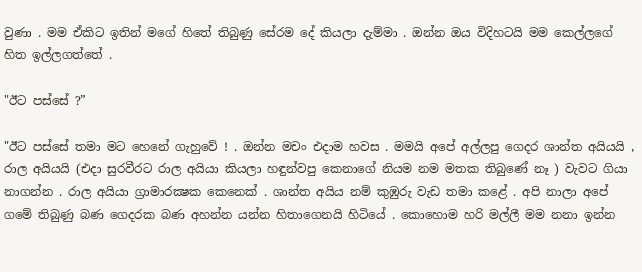වුණා . මම ඒකිට ඉතින් මගේ හිතේ තිබුණු සේරම දේ කියලා දැම්මා . ඔන්න ඔය විදිහටයි මම කෙල්ලගේ හිත ඉල්ලගත්තේ .

"ඊට පස්සේ ?”

"ඊට පස්සේ තමා මට හෙනේ ගැහුවේ ! . ඔන්න මචං එදාම හවස . මමයි අපේ අල්ලපු ගෙදර ශාන්ත අයියයි , රාල අයියයි (එදා සුරවීරට රාල අයියා කියලා හඳුන්වපු කෙනාගේ නියම නම මතක තිබුණේ නෑ ) වැවට ගියා නාගන්න . රාල අයියා ග්‍රාමාරක්‍ෂක කෙනෙක් . ශාන්ත අයිය නම් කුඹුරු වැඩ තමා කළේ . අපි නාලා අපේ ගමේ තිබුණු බණ ගෙදරක බණ අහන්න යන්න හිතාගෙනයි හිටියේ . කොහොම හරි මල්ලී මම නනා ඉන්න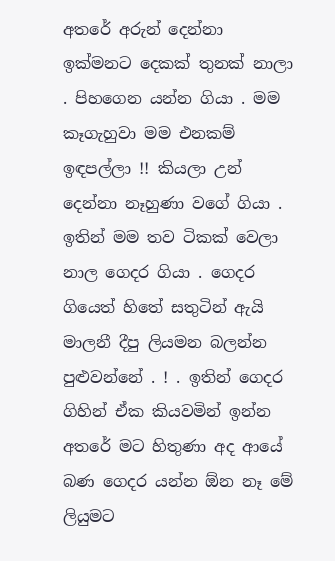අතරේ අරුන් දෙන්නා ඉක්මනට දෙකක් තුනක් නාලා . පිහගෙන යන්න ගියා . මම කෑගැහුවා මම එනකම් ඉඳපල්ලා !! කියලා උන් දෙන්නා නෑහුණා වගේ ගියා . ඉතින් මම තව ටිකක් වෙලා නාල ගෙදර ගියා . ගෙදර ගියෙත් හිතේ සතුටින් ඇයි මාලනී දීපු ලියමන බලන්න පුළුවන්නේ . ! . ඉතින් ගෙදර ගිහින් ඒක කියවමින් ඉන්න අතරේ මට හිතුණා අද ආයේ බණ ගෙදර යන්න ඕන නෑ මේ ලියුමට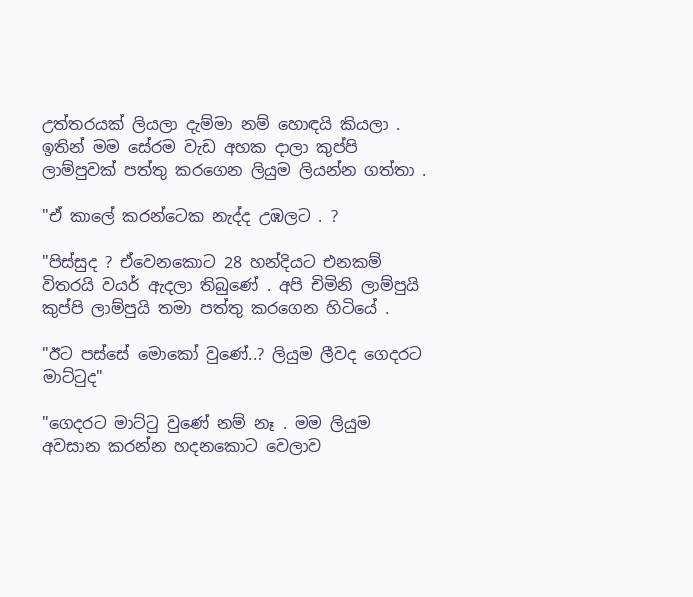උත්තරයක් ලියලා දැම්මා නම් හොඳයි කියලා . ඉතින් මම සේරම වැඩ අහක දාලා කුප්පි ලාම්පුවක් පත්තු කරගෙන ලියුම ලියන්න ගත්තා .

"ඒ කාලේ කරන්ටෙක නැද්ද උඹලට . ?

"පිස්සුද ? ඒවෙනකොට 28 හන්දියට එනකම් විතරයි වයර් ඇදලා තිබුණේ . අපි චිමිනි ලාම්පුයි කුප්පි ලාම්පුයි තමා පත්තු කරගෙන හිටියේ .

"ඊට පස්සේ මොකෝ වුණේ..? ලියුම ලීවද ගෙදරට මාට්ටුද"

"ගෙදරට මාට්ටු වුණේ නම් නෑ . මම ලියුම අවසාන කරන්න හදනකොට වෙලාව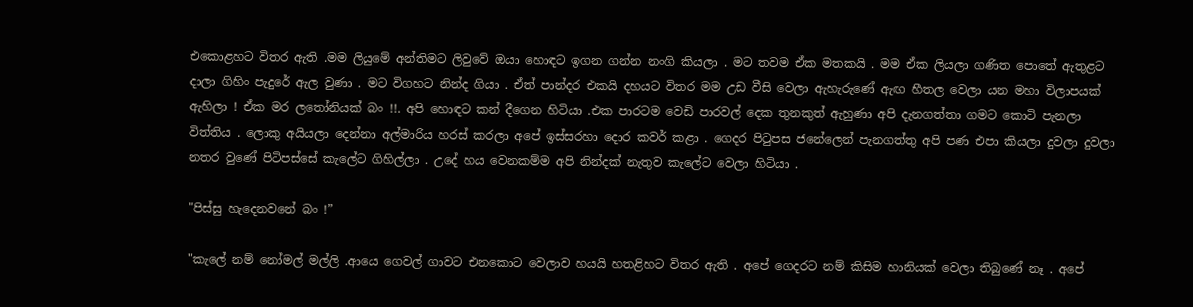එකොළහට විතර ඇති .මම ලියුමේ අන්තිමට ලිවුවේ ඔයා හොඳට ඉගන ගන්න නංගි කියලා . මට තවම ඒක මතකයි . මම ඒක ලියලා ගණිත පොතේ ඇතුළට දාලා ගිහිං පැදුරේ ඇල වුණා . මට විගහට නින්ද ගියා . ඒත් පාන්දර එකයි දහයට විතර මම උඩ වීසි වෙලා ඇහැරුණේ ඇඟ හීතල වෙලා යන මහා විලාපයක් ඇහිලා ! ඒක මර ලතෝනියක් බං !!. අපි හොඳට කන් දීගෙන හිටියා .එක පාරටම වෙඩි පාරවල් දෙක තුනකුත් ඇහුණා අපි දැනගත්තා ගමට කොටි පැනලා විත්තිය . ලොකු අයියලා දෙන්නා අල්මාරිය හරස් කරලා අපේ ඉස්සරහා දොර කවර් කළා . ගෙදර පිටුපස ජනේලෙන් පැනගත්තු අපි පණ එපා කියලා දුවලා දුවලා නතර වුණේ පිටිපස්සේ කැලේට ගිහිල්ලා . උදේ හය වෙනකම්ම අපි නින්දක් නැතුව කැලේට වෙලා හිටියා .

"පිස්සු හැදෙනවනේ බං !”

"කැලේ නම් නෝමල් මල්ලි .ආයෙ ගෙවල් ගාවට එනකොට වෙලාව හයයි හතළිහට විතර ඇති . අපේ ගෙදරට නම් කිසිම හානියක් වෙලා තිබුණේ නෑ . අපේ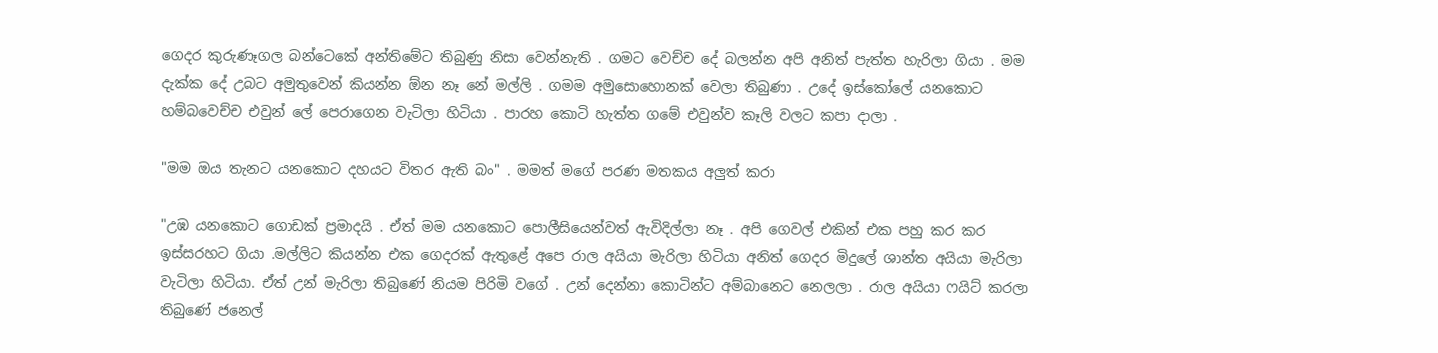ගෙදර කුරුණෑගල බන්ටෙකේ අන්තිමේට තිබුණු නිසා වෙන්නැති . ගමට වෙච්ච දේ බලන්න අපි අනිත් පැත්ත හැරිලා ගියා . මම දැක්ක දේ උබට අමුතුවෙන් කියන්න ඕන නෑ නේ මල්ලි . ගමම අමුසොහොනක් වෙලා තිබුණා . උදේ ඉස්කෝලේ යනකොට හම්බවෙච්ච එවුන් ලේ පෙරාගෙන වැටිලා හිටියා . පාරහ කොටි හැත්ත ගමේ එවුන්ව කෑලි වලට කපා දාලා .

"මම ඔය තැනට යනකොට දහයට විතර ඇති බං" . මමත් මගේ පරණ මතකය අලුත් කරා

"උඹ යනකොට ගොඩක් ප්‍රමාදයි . ඒත් මම යනකොට පොලීසියෙන්වත් ඇවිදිල්ලා නෑ . අපි ගෙවල් එකින් එක පහු කර කර ඉස්සරහට ගියා .මල්ලිට කියන්න එක ගෙදරක් ඇතුළේ අපෙ රාල අයියා මැරිලා හිටියා අනිත් ගෙදර මිදුලේ ශාන්ත අයියා මැරිලා වැටිලා හිටියා. ඒත් උන් මැරිලා තිබුණේ නියම පිරිමි වගේ . උන් දෙන්නා කොටින්ට අම්බානෙට නෙලලා . රාල අයියා ෆයිට් කරලා තිබුණේ ජනෙල්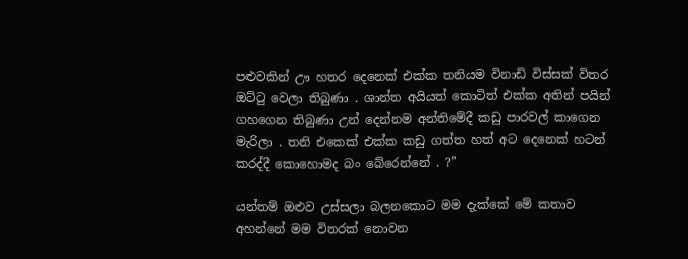පළුවකින් ඌ හතර දෙනෙක් එක්ක තනියම විනාඩි විස්සක් විතර ඔට්ටු වෙලා තිබුණා . ශාන්ත අයියත් කොටිත් එක්ක අතින් පයින් ගහගෙන තිබුණා උන් දෙන්නම අන්තිමේදී කඩු පාරවල් කාගෙන මැරිලා . තනි එකෙක් එක්ක කඩු ගත්ත හත් අට දෙනෙක් හටන් කරද්දී කොහොමද බං බේරෙන්නේ . ?”

යන්තම් ඔළුව උස්සලා බලනකොට මම දැක්කේ මේ කතාව අහන්නේ මම විතරක් නොවන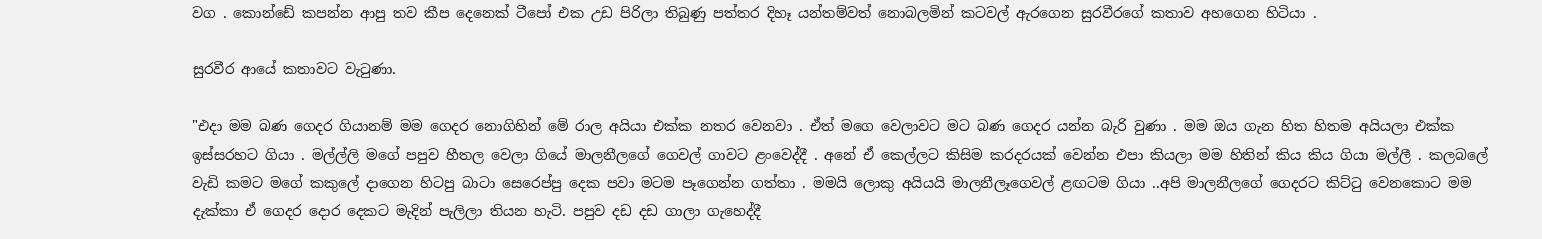වග . කොන්ඩේ කපන්න ආපු තව කීප දෙනෙක් ටීපෝ එක උඩ පිරිලා තිබුණු පත්තර දිහෑ යන්තම්වත් නොබලමින් කටවල් ඇරගෙන සුරවීරගේ කතාව අහගෙන හිටියා .

සුරවීර ආයේ කතාවට වැටුණා.

"එදා මම බණ ගෙදර ගියානම් මම ගෙදර නොගිහින් මේ රාල අයියා එක්ක නතර වෙනවා . ඒත් මගෙ වෙලාවට මට බණ ගෙදර යන්න බැරි වුණා . මම ඔය ගැන හිත හිතම අයියලා එක්ක ඉස්සරහට ගියා . මල්ල්ලි මගේ පපුව හීතල වෙලා ගියේ මාලනීලගේ ගෙවල් ගාවට ළංවෙද්දී . අනේ ඒ කෙල්ලට කිසිම කරදරයක් වෙන්න එපා කියලා මම හිතින් කිය කිය ගියා මල්ලී . කලබලේ වැඩි කමට මගේ කකුලේ දාගෙන හිටපු බාටා සෙරෙප්පු දෙක පවා මටම පෑගෙන්න ගත්තා . මමයි ලොකු අයියයි මාලනීලෑගෙවල් ළඟටම ගියා ..අපි මාලනීලගේ ගෙදරට කිට්ටු වෙනකොට මම දැක්කා ඒ ගෙදර දොර දෙකට මැදින් පැලිලා තියන හැටි. පපුව දඩ දඩ ගාලා ගැහෙද්දී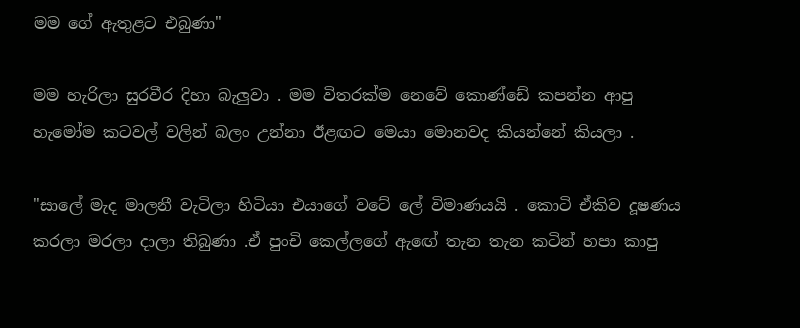මම ගේ ඇතුළට එබුණා"

මම හැරිලා සුරවීර දිහා බැලුවා . මම විතරක්ම නෙවේ කොණ්ඩේ කපන්න ආපු හැමෝම කටවල් වලින් බලං උන්නා ඊළඟට මෙයා මොනවද කියන්නේ කියලා .

"සාලේ මැද මාලනී වැටිලා හිටියා එයාගේ වටේ ලේ විමාණයයි . කොටි ඒකිව දූෂණය කරලා මරලා දාලා තිබුණා .ඒ පුංචි කෙල්ලගේ ඇඟේ තැන තැන කටින් හපා කාපු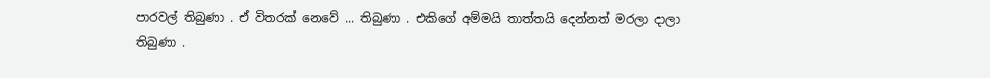පාරවල් තිබුණා . ඒ විතරක් නෙවේ ... තිබුණා . එකිගේ අම්මයි තාත්තයි දෙන්නත් මරලා දාලා තිබුණා .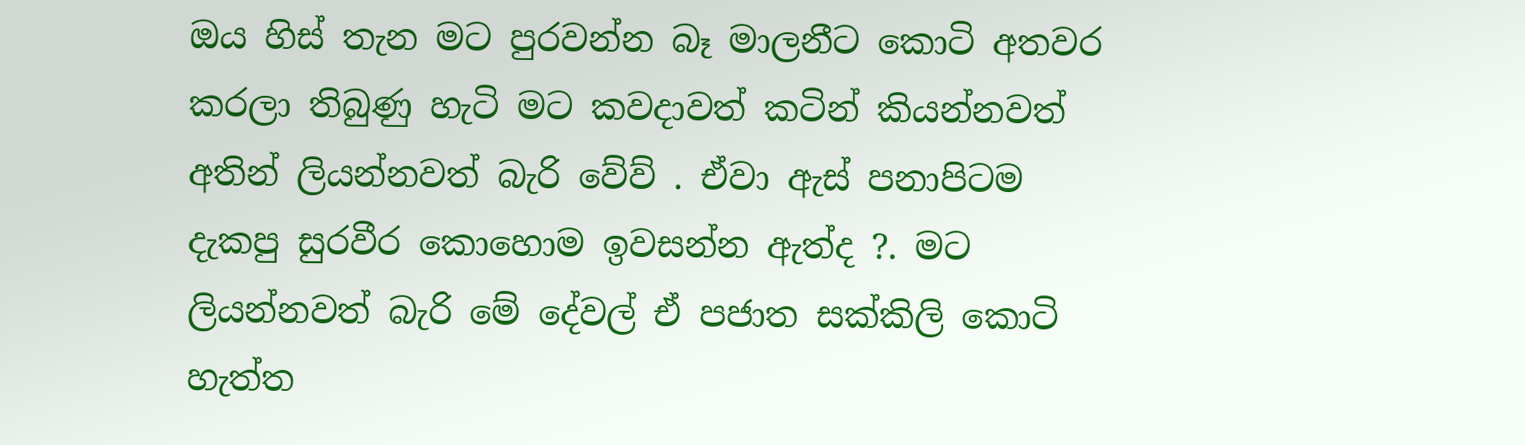ඔය හිස් තැන මට පුරවන්න බෑ මාලනීට කොටි අතවර කරලා තිබුණු හැටි මට කවදාවත් කටින් කියන්නවත් අතින් ලියන්නවත් බැරි වේව් . ඒවා ඇස් පනාපිටම දැකපු සුරවීර කොහොම ඉවසන්න ඇත්ද ?. මට ලියන්නවත් බැරි මේ දේවල් ඒ පජාත සක්කිලි කොටි හැත්ත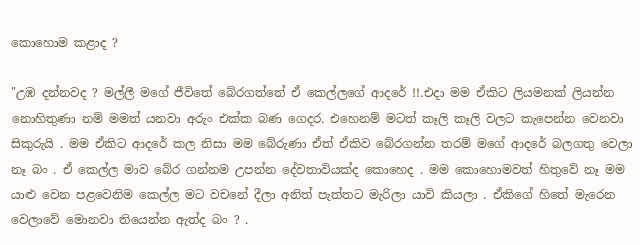කොහොම කළාද ?

"උඹ දන්නවද ? මල්ලී මගේ ජීවිතේ බේරගත්තේ ඒ කෙල්ලගේ ආදරේ !!.එදා මම ඒකිට ලියමනක් ලියන්න නොහිතුණා නම් මමත් යනවා අරුං එක්ක බණ ගෙදර. එහෙනම් මටත් කෑලි කෑලි වලට කැපෙන්න වෙනවා සිකුරුයි . මම ඒකිට ආදරේ කල නිසා මම බේරුණා ඒත් ඒකිව බේරගන්න තරම් මගේ ආදරේ බලගතු වෙලා නෑ බං . ඒ කෙල්ල මාව බේර ගන්නම උපන්න දේවතාවියක්ද කොහෙද . මම කොහොමවත් හිතුවේ නෑ මම යාළු වෙන පළවෙනිම කෙල්ල මට වචනේ දීලා අනිත් පැත්තට මැරිලා යාවි කියලා . ඒකිගේ හිතේ මැරෙන වෙලාවේ මොනවා තියෙන්න ඇත්ද බං ? .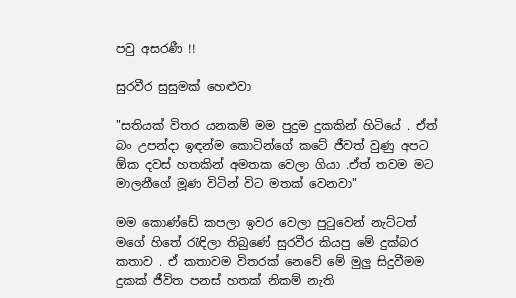පවු අසරණී !!

සුරවීර සුසුමක් හෙළුවා

"සතියක් විතර යනකම් මම පුදුම දුකකින් හිටියේ . ඒත් බං උපන්දා ඉඳන්ම කොටින්ගේ කටේ ජීවත් වුණු අපට ඕක දවස් හතකින් අමතක වෙලා ගියා .ඒත් තවම මට මාලනීගේ මූණ විටින් විට මතක් වෙනවා"

මම කොණ්ඩේ කපලා ඉවර වෙලා පුටුවෙන් නැට්ටත් මගේ හිතේ රැඳිලා තිබුණේ සුරවීර කියපු මේ දුක්බර කතාව . ඒ කතාවම විතරක් නෙවේ මේ මුලු සිදුවීමම දුකක් ජීවිත පනස් හතක් නිකම් නැති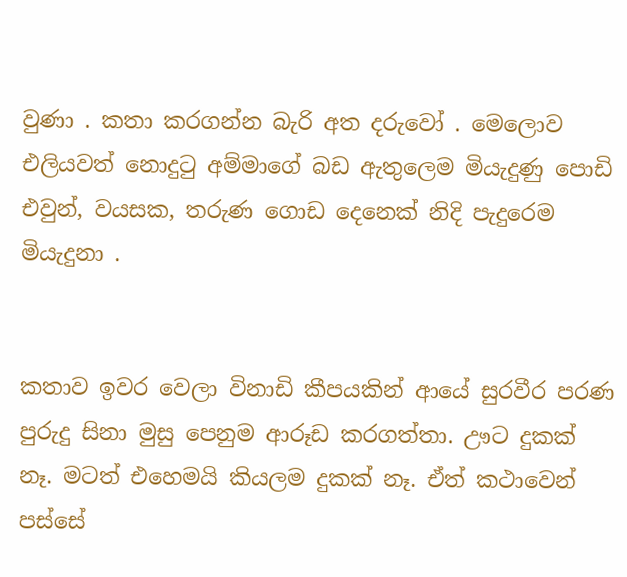වුණා . කතා කරගන්න බැරි අත දරුවෝ . මෙලොව එලියවත් නොදුටු අම්මාගේ බඩ ඇතුලෙම මියැදුණු පොඩි එවුන්, වයසක, තරුණ ගොඩ දෙනෙක් නිදි පැදුරෙම මියැදුනා .


කතාව ඉවර වෙලා විනාඩි කීපයකින් ආයේ සුරවීර පරණ පුරුදු සිනා මුසු පෙනුම ආරූඩ කරගත්තා. ඌට දුකක් නෑ. මටත් එහෙමයි කියලම දුකක් නෑ. ඒත් කථාවෙන් පස්සේ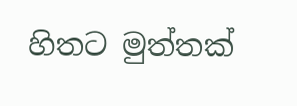හිතට මුත්තක්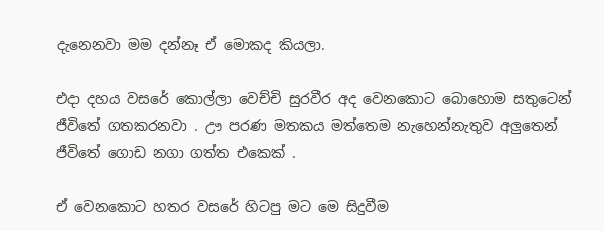දැනෙනවා මම දන්නෑ ඒ මොකද කියලා.

එදා දහය වසරේ කොල්ලා වෙච්චි සුරවීර අද වෙනකොට බොහොම සතුටෙන් ජීවිතේ ගතකරනවා . ඌ පරණ මතකය මත්තෙම නැහෙන්නැතුව අලුතෙන් ජීවිතේ ගොඩ නගා ගත්ත එකෙක් .

ඒ වෙනකොට හතර වසරේ හිටපු මට මෙ සිදුවීම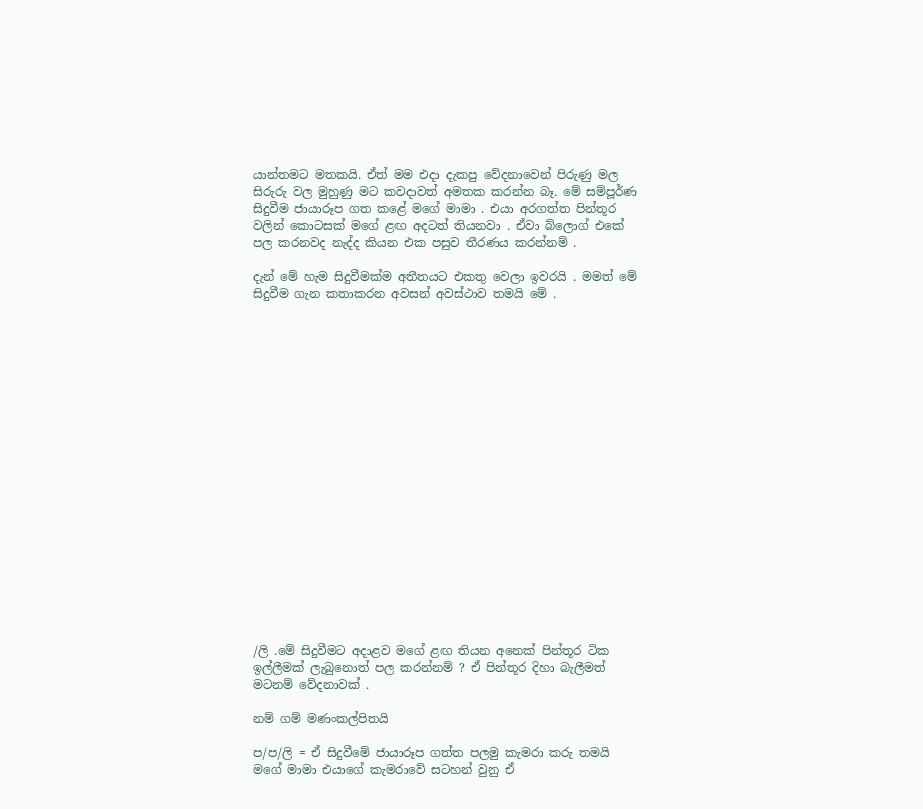යාන්තමට මතකයි. ඒත් මම එදා දැකපු වේදනාවෙන් පිරුණු මල සිරුරු වල මුහුණු මට කවදාවත් අමතක කරන්න බෑ. මේ සම්පූර්ණ සිදුවීම ජායාරූප ගත කළේ මගේ මාමා . එයා අරගත්ත පින්තූර වලින් කොටසක් මගේ ළඟ අදටත් තියනවා . ඒවා බ්ලොග් එකේ පල කරනවද නැද්ද කියන එක පසුව තීරණය කරන්නම් .

දැන් මේ හැම සිදුවීමක්ම අතීතයට එකතු වෙලා ඉවරයි . මමත් මේ සිදුවීම ගැන කතාකරන අවසන් අවස්ථාව තමයි මේ .




















/ලි .මේ සිදුවීමට අදාළව මගේ ළඟ තියන අනෙක් පින්තූර ටික ඉල්ලීමක් ලැබුනොත් පල කරන්නම් ? ඒ පින්තූර දිහා බැලීමත් මටනම් වේදනාවක් .

නම් ගම් මණංකල්පිතයි

ප/ප/ලි = ඒ සිදුවීමේ ජායාරූප ගත්ත පලමු කැමරා කරු තමයි මගේ මාමා එයාගේ කැමරාවේ සටහන් වුනු ඒ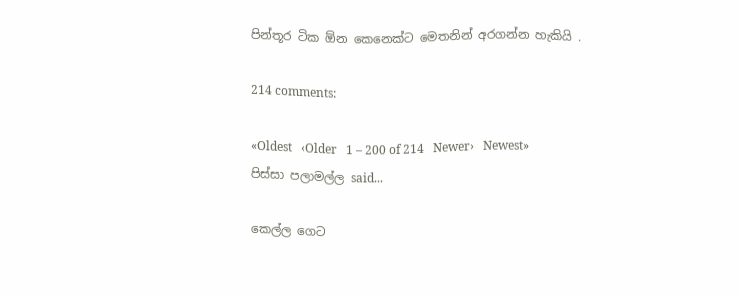පින්තූර ටික ඕන කෙනෙක්ට මෙතනින් අරගන්න හැකියි .

214 comments:

«Oldest   ‹Older   1 – 200 of 214   Newer›   Newest»
පිස්සා පලාමල්ල said...

කෙල්ල ගෙට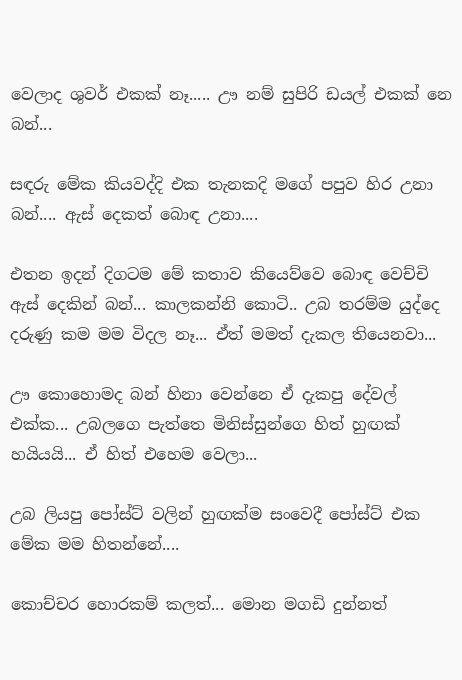වෙලාද ශුවර් එකක් නෑ..... ඌ නම් සුපිරි ඩයල් එකක් නෙ බන්...

සඳරු මේක කියවද්දි එක තැනකදි මගේ පපුව හිර උනා බන්.... ඇස් දෙකත් බොඳ උනා....

එතන ඉදන් දිගටම මේ කතාව කියෙව්වෙ බොඳ වෙච්චි ඇස් දෙකින් බන්... කාලකන්නි කොටි.. උබ තරම්ම යුද්දෙ දරුණු කම මම විදල නෑ... ඒත් මමත් දැකල තියෙනවා...

ඌ කොහොමද බන් හිනා වෙන්නෙ ඒ දැකපු දේවල් එක්ක... උබලගෙ පැත්තෙ මිනිස්සුන්ගෙ හිත් හුඟක් හයියයි... ඒ හිත් එහෙම වෙලා...

උබ ලියපු පෝස්ට් වලින් හුඟක්ම සංවෙදී පෝස්ට් එක මේක මම හිතන්නේ....

කොච්චර හොරකම් කලත්... මොන මගඩි දුන්නත්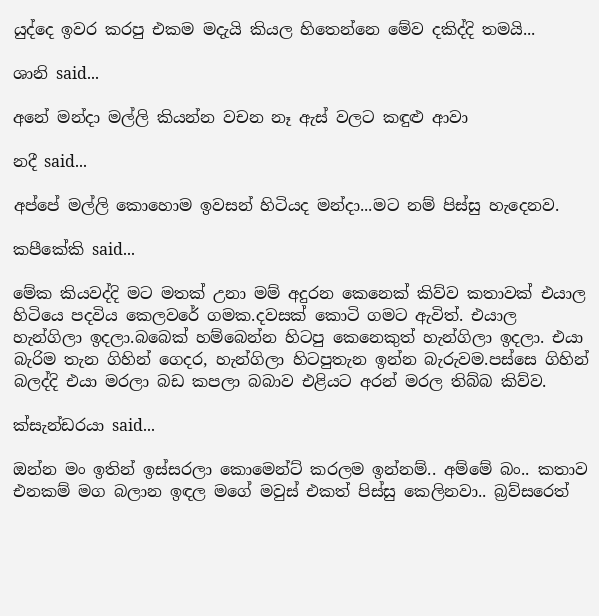යුද්දෙ ඉවර කරපු එකම මදැයි කියල හිතෙන්නෙ මේව දකිද්දි තමයි...

ශානි said...

අනේ මන්දා මල්ලි කියන්න වචන නෑ ඇස් වලට කඳුළු ආවා

නදී said...

අප්පේ මල්ලි කොහොම ඉවසන් හිටියද මන්දා...මට නම් පිස්සු හැදෙනව.

කපීකේකි said...

මේක කියවද්දි මට මතක් උනා මම් අදුරන කෙනෙක් කිව්ව කතාවක් එයාල හිටියෙ පදවිය කෙලවරේ ගමක.දවසක් කොටි ගමට ඇවිත්. එයාල හැන්ගිලා ඉදලා.බබෙක් හම්බෙන්න හිටපු කෙනෙකුත් හැන්ගිලා ඉදලා. එයා බැරිම තැන ගිහින් ගෙදර, හැන්ගිලා හිටපුතැන ඉන්න බැරුවම.පස්සෙ ගිහින් බලද්දි එයා මරලා බඩ කපලා බබාව එළියට අරන් මරල තිබ්බ කිව්ව.

ක්සැන්ඩරයා said...

ඔන්න මං ඉතින් ඉස්සරලා කොමෙන්ට් කරලම ඉන්නම්.. අම්මේ බං.. කතාව එනකම් මග බලාන ඉඳල මගේ මවුස් එකත් පිස්සු කෙලිනවා.. බ්‍රව්සරෙත්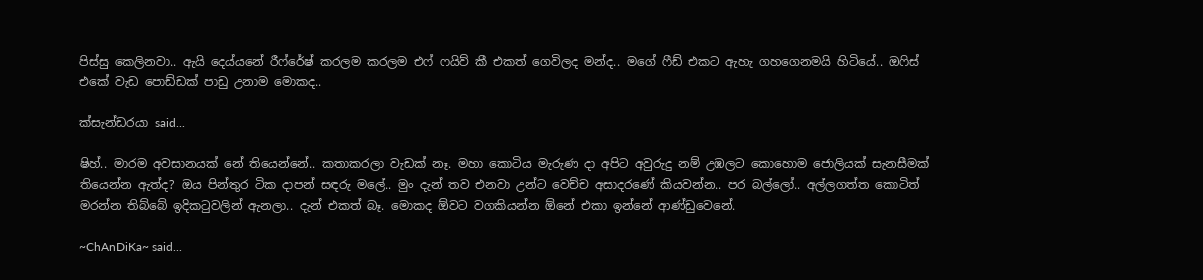පිස්සු කෙලිනවා.. ඇයි දෙය්යනේ රීෆ්රේෂ් කරලම කරලම එෆ් ෆයිව් කී එකත් ගෙවිලද මන්ද.. මගේ ෆීඩ් එකට ඇහැ ගහගෙනමයි හිටියේ.. ඔෆිස් එකේ වැඩ පොඩ්ඩක් පාඩු උනාම මොකද..

ක්සැන්ඩරයා said...

ෂිහ්.. මාරම අවසානයක් නේ තියෙන්නේ.. කතාකරලා වැඩක් නෑ. මහා කොටිය මැරුණ දා අපිට අවුරුදු නම් උඹලට කොහොම ජොලියක් සැනසීමක් තියෙන්න ඇත්ද? ඔය පින්තුර ටික දාපන් සඳරු මලේ.. මුං දැන් තව එනවා උන්ට වෙච්ච අසාදරණේ කියවන්න.. පර බල්ලෝ.. අල්ලගත්ත කොටිත් මරන්න තිබ්බේ ඉදිකටුවලින් ඇනලා.. දැන් එකත් බෑ. මොකද ඕවට වගකියන්න ඕනේ එකා ඉන්නේ ආණ්ඩුවෙනේ.

~ChAnDiKa~ said...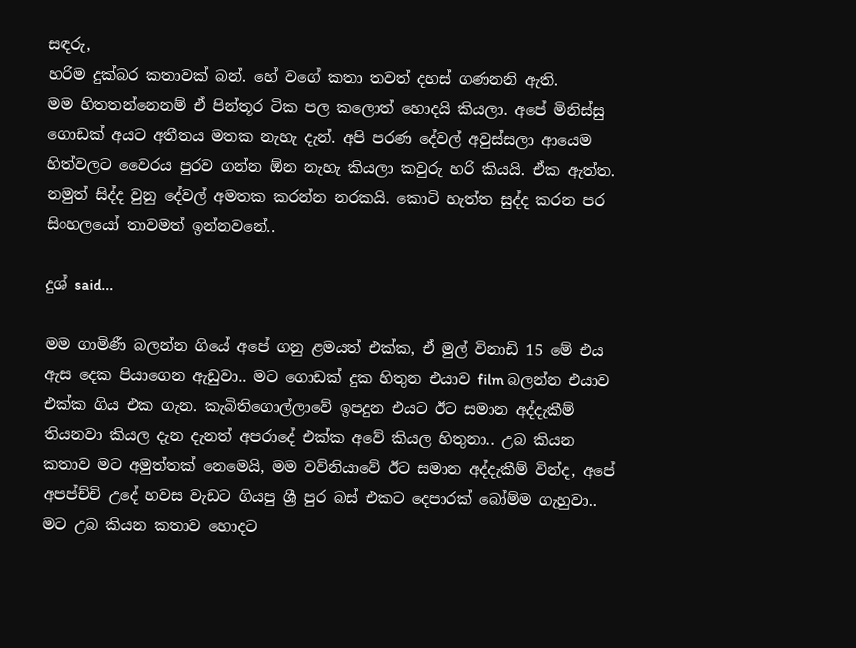සඳරු,
හරිම දුක්බර කතාවක් බන්. හේ වගේ කතා තවත් දහස් ගණනනි ඇති.
මම හිතතන්නෙනම් ඒ පින්තූර ටික පල කලොත් හොදයි කියලා. අපේ මිනිස්සු ගොඩක් අයට අතීතය මතක නැහැ දැන්. අපි පරණ දේවල් අවුස්සලා ආයෙම හිත්වලට වෛරය පුරව ගන්න ඕන නැහැ කියලා කවුරු හරි කියයි. ඒක ඇත්ත. නමුත් සිද්ද වුනු දේවල් අමතක කරන්න නරකයි. කොටි හැත්ත සුද්ද කරන පර සිංහලයෝ තාවමත් ඉන්නවනේ..

දුශ් said...

මම ගාමිණී බලන්න ගියේ අපේ ගනු ළමයත් එක්ක, ඒ මුල් විනාඩි 15 මේ එය ඇස දෙක පියාගෙන ඇඩුවා.. මට ගොඩක් දුක හිතුන එයාව film බලන්න එයාව එක්ක ගිය එක ගැන. කැබිතිගොල්ලාවේ ඉපදුන එයට ඊට සමාන අද්දැකීම් තියනවා කියල දැන දැනත් අපරාදේ එක්ක අවේ කියල හිතුනා.. උබ කියන කතාව මට අමුත්තක් නෙමෙයි, මම වව්නියාවේ ඊට සමාන අද්දැකීම් වින්ද, අපේ අපප්ච්චි උදේ හවස වැඩට ගියපු ශ්‍රී පුර බස් එකට දෙපාරක් බෝම්ම ගැහුවා.. මට උබ කියන කතාව හොදට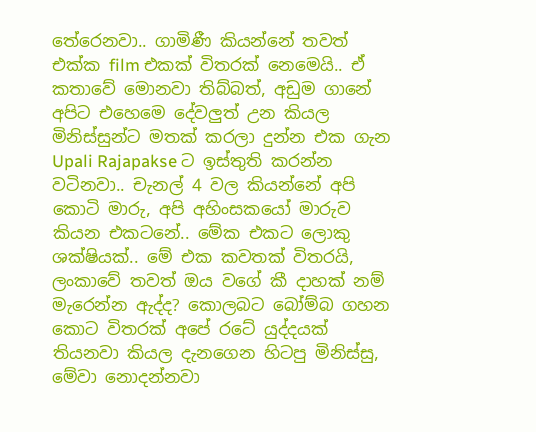තේරෙනවා.. ගාමිණී කියන්නේ තවත් එක්ක film එකක් විතරක් නෙමෙයි.. ඒ කතාවේ මොනවා තිබ්බත්, අඩුම ගානේ අපිට එහෙමෙ දේවලුත් උන කියල මිනිස්සුන්ට මතක් කරලා දුන්න එක ගැන Upali Rajapakse ට ඉස්තුති කරන්න වටිනවා.. චැනල් 4 වල කියන්නේ අපි කොටි මාරු, අපි අහිංසකයෝ මාරුව කියන එකටනේ.. මේක එකට ලොකු ශක්ෂියක්.. මේ එක කවතක් විතරයි, ලංකාවේ තවත් ඔය වගේ කී දාහක් නම් මැරෙන්න ඇද්ද? කොලබට බෝම්බ ගහන කොට විතරක් අපේ රටේ යුද්දයක් තියනවා කියල දැනගෙන හිටපු මිනිස්සු, මේවා නොදන්නවා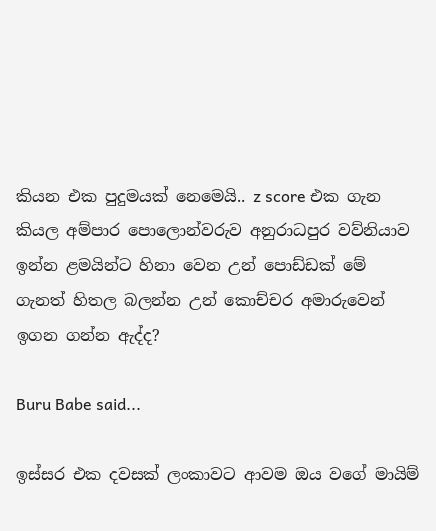කියන එක පුදුමයක් නෙමෙයි.. z score එක ගැන කියල අම්පාර පොලොන්වරුව අනුරාධපුර වව්නියාව ඉන්න ළමයින්ට හිනා වෙන උන් පොඩ්ඩක් මේ ගැනත් හිතල බලන්න උන් කොච්චර අමාරුවෙන් ඉගන ගන්න ඇද්ද?

Buru Babe said...

ඉස්සර එක දවසක් ලංකාවට ආවම ඔය වගේ මායිම්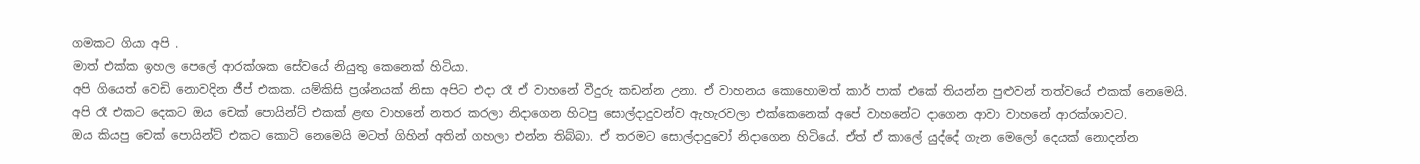ගමකට ගියා අපි .
මාත් එක්ක ඉහල පෙලේ ආරක්ශක සේවයේ නියුතු කෙනෙක් හිටියා.
අපි ගියෙත් වෙඩි නොවදින ජීප් එකක. යම්කිසි ප්‍රශ්නයක් නිසා අපිට එදා රෑ ඒ වාහනේ වීදුරු කඩන්න උනා. ඒ වාහනය කොහොමත් කාර් පාක් එකේ තියන්න පුළුවන් තත්වයේ එකක් නෙමෙයි.
අපි රෑ එකට දෙකට ඔය චෙක් පොයින්ට් එකක් ළඟ වාහනේ නතර කරලා නිදාගෙන හිටපු සොල්දාදුවන්ව ඇහැරවලා එක්කෙනෙක් අපේ වාහනේට දාගෙන ආවා වාහනේ ආරක්ශාවට.
ඔය කියපු චෙක් පොයින්ට් එකට කොටි නෙමෙයි මටත් ගිහින් අතින් ගහලා එන්න තිබ්බා. ඒ තරමට සොල්දාදුවෝ නිදාගෙන හිටියේ. ඒත් ඒ කාලේ යුද්දේ ගැන මෙලෝ දෙයක් නොදන්න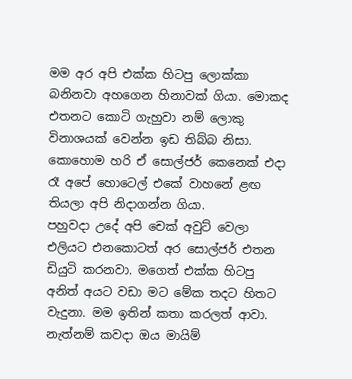මම අර අපි එක්ක හිටපු ලොක්කා බනිනවා අහගෙන හිනාවක් ගියා. මොකද එතනට කොටි ගැහුවා නම් ලොකු විනාශයක් වෙන්න ඉඩ තිබ්බ නිසා.
කොහොම හරි ඒ සොල්ජර් කෙනෙක් එදා රෑ අපේ හොටෙල් එකේ වාහනේ ළඟ තියලා අපි නිදාගන්න ගියා.
පහුවදා උදේ අපි චෙක් අවුට් වෙලා එලියට එනකොටත් අර සොල්ජර් එතන ඩියුටි කරනවා. මගෙත් එක්ක හිටපු අනිත් අයට වඩා මට මේක තදට හිතට වැදුනා. මම ඉතින් කතා කරලත් ආවා. නැත්නම් කවදා ඔය මායිම්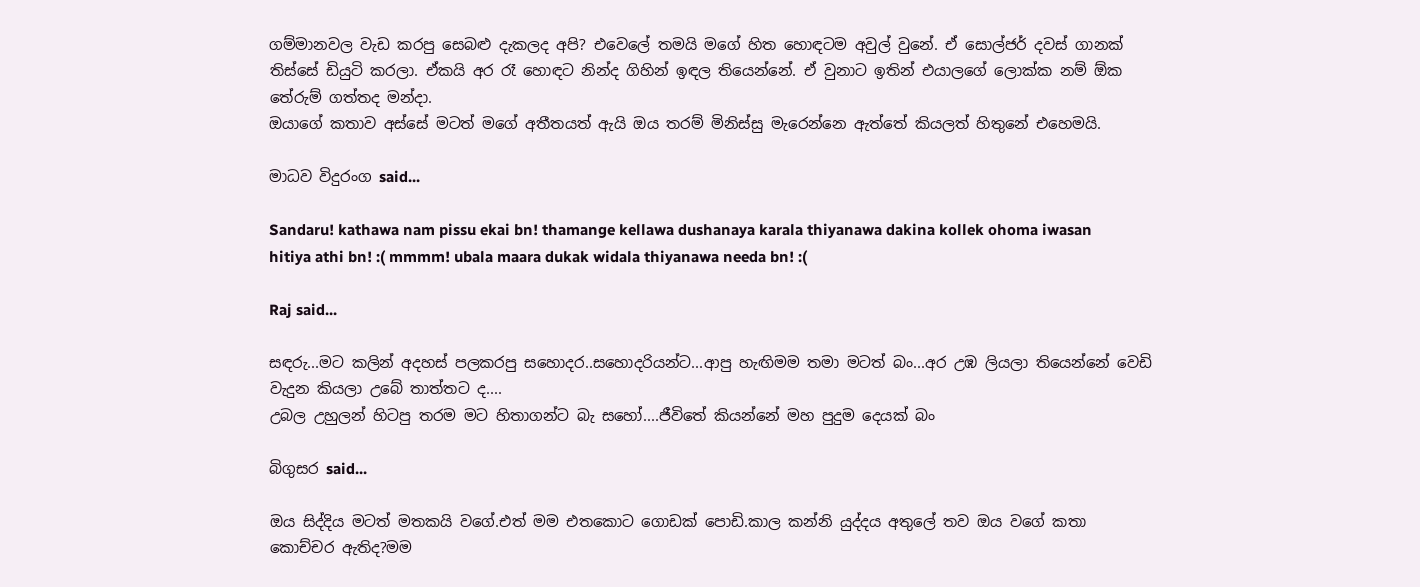ගම්මානවල වැඩ කරපු සෙබළු දැකලද අපි? එවෙලේ තමයි මගේ හිත හොඳටම අවුල් වුනේ. ඒ සොල්ජර් දවස් ගානක් තිස්සේ ඩියුටි කරලා. ඒකයි අර රෑ හොඳට නින්ද ගිහින් ඉඳල තියෙන්නේ. ඒ වුනාට ඉතින් එයාලගේ ලොක්ක නම් ඕක තේරුම් ගත්තද මන්දා.
ඔයාගේ කතාව අස්සේ මටත් මගේ අතීතයත් ඇයි ඔය තරම් මිනිස්සු මැරෙන්නෙ ඇත්තේ කියලත් හිතුනේ එහෙමයි.

මාධව විදුරංග said...

Sandaru! kathawa nam pissu ekai bn! thamange kellawa dushanaya karala thiyanawa dakina kollek ohoma iwasan hitiya athi bn! :( mmmm! ubala maara dukak widala thiyanawa needa bn! :(

Raj said...

සඳරු...මට කලින් අදහස් පලකරපු සහොදර..සහොදරියන්ට...ආපු හැඟිමම තමා මටත් බං...අර උඹ ලියලා තියෙන්නේ වෙඩි වැදුන කියලා උබේ තාත්තට ද....
උබල උහුලන් හිටපු තරම මට හිතාගන්ට බැ සහෝ....ජීවිතේ කියන්නේ මහ පුදුම දෙයක් බං

බිගුසර said...

ඔය සිද්දිය මටත් මතකයි වගේ.එත් මම එතකොට ගොඩක් පොඩි.කාල කන්නි යුද්දය අතුලේ තව ඔය වගේ කතා කොච්චර ඇතිද?මම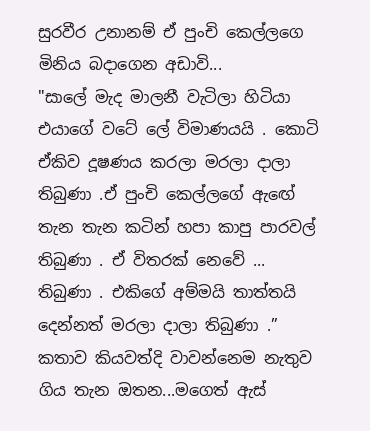සුරවීර උනානම් ඒ පුංචි කෙල්ලගෙ මිනිය බදාගෙන අඩාවි...
"සාලේ මැද මාලනී වැටිලා හිටියා එයාගේ වටේ ලේ විමාණයයි . කොටි ඒකිව දූෂණය කරලා මරලා දාලා තිබුණා .ඒ පුංචි කෙල්ලගේ ඇඟේ තැන තැන කටින් හපා කාපු පාරවල් තිබුණා . ඒ විතරක් නෙවේ ... තිබුණා . එකිගේ අම්මයි තාත්තයි දෙන්නත් මරලා දාලා තිබුණා .”
කතාව කියවත්දි වාවන්නෙම නැතුව ගිය තැන ඔතන...මගෙත් ඇස්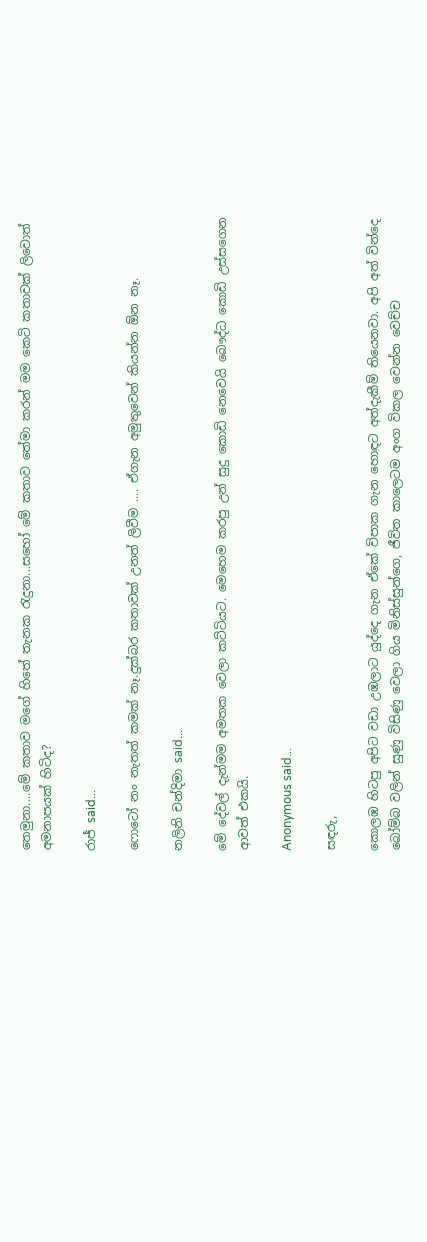තෙමුනා....මේ කතාව මගේ හිතේ තැනක ‍රැදුනා...සහෝ මේ කතාව තේමා කරන් මම කෙටි කතාවක් ලිවොත් අමනාපයක් හිටිද?

රාජ් said...

ෆොටෝ නං නැතත් කමක් නෑ.දුක්බර කතාවක් උනත් ලිවීම .... ඒගැන අමුතුවෙන් කියන්න ඕන නෑ.

නලිනි චන්දිමා said...

මේ දේවල් දැන්මම අමතක වෙලා කට්ටියට. මෙහෙම කරපු උන් සුදු කොඩි නෙවෙයි බෞද්ධ කොඩි උස්සගෙන ආවත් එකයි.

Anonymous said...

සඳරු,

කොලඹ හිටපු අපිට වඩා උඹලාට යුද්දෙ ගැන ඒකේ විපාක ගැන හොඳට අත්දැකීම් තියෙනවා. අපි අත් වින්දෙ බෝම්බ වලින් සුණු විසිණු වෙලා ගිය මිනිස්සුන්ගෙ, ජීවිත කාලෙටම අංග විකල වෙන්න වෙච්ච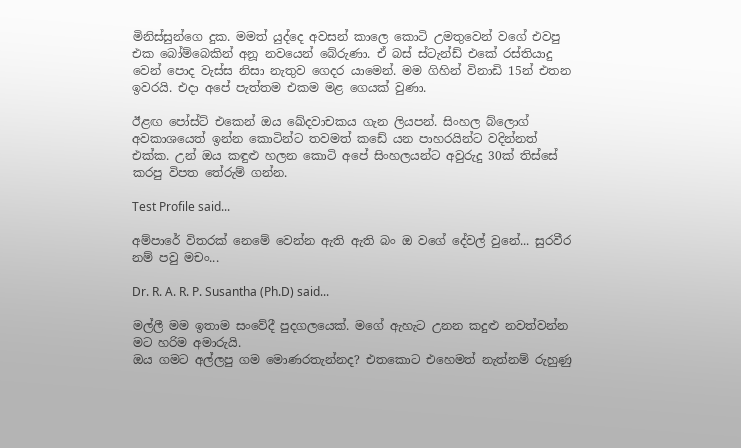මිනිස්සුන්ගෙ දුක. මමත් යුද්දෙ අවසන් කාලෙ කොටි උමතුවෙන් වගේ එවපු එක බෝම්බෙකින් අනූ නවයෙන් බේරුණා. ඒ බස් ස්ටැන්ඩ් එකේ රස්තියාදු වෙන් පොද වැස්ස නිසා නැතුව ගෙදර යාමෙන්. මම ගිහින් විනාඩි 15න් එතන ඉවරයි. එදා අපේ පැත්තම එකම මළ ගෙයක් වුණා.

ඊළඟ පෝස්ට් එකෙන් ඔය ඛේදවාචකය ගැන ලියපන්. සිංහල බ්ලොග් අවකාශයෙත් ඉන්න කොටින්ට තවමත් කඩේ යන පාහරයින්ට වදින්නත් එක්ක. උන් ඔය කඳුළු හලන කොටි අපේ සිංහලයන්ට අවුරුදු 30ක් තිස්සේ කරපු විපත තේරුම් ගන්න.

Test Profile said...

අම්පාරේ විතරක් නෙමේ වෙන්න ඇති ඇති බං ඔ වගේ දේවල් වුනේ... සුරවීර නම් පවු මචං...

Dr. R. A. R. P. Susantha (Ph.D) said...

මල්ලී මම ඉතාම සංවේදී පුදගලයෙක්. මගේ ඇහැට උනන කදුළු නවත්වන්න මට හරිම අමාරුයි.
ඔය ගමට අල්ලපු ගම මොණරතැන්නද? එතකොට එහෙමත් නැත්නම් රුහුණු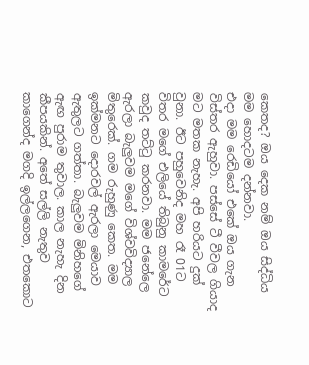කෙතද? ඔය දෙක නම් ඔය සිද්ධිය මම හොදටම දන්නවා.
එදා මම රෙඩියෝ එකේ ඔය ගැන විස්තර ඇහුවා. පස්සේ ටී වීවල ගියාද මට මතක නැහැ. අපි හරියට දුක් වුනා. ඊට පහුවෙනිද මහ රෑ 01ට විතර මගේ එලියේ තිබුනු කාමරේට කවුද තට්ටු කරනවා. මම ජනේලෙ ඇරලා බැලුවම මගේ විශ්වවිද්‍යාල මිතුරෙක්. ගම රුහුණු කෙත. මම ඉක්මනට දොරවල් ඇරලා මෙයාව ඇතුලට ගත්තා. බැලුවම මිනිහගේ ඇඟ පුරාම තුවාල. කාල නැහැ දින කීපයකින්. අතේ සල්ලි නැතුව කාගෙන්ද මගදි ඉල්ලගෙන, එතකොට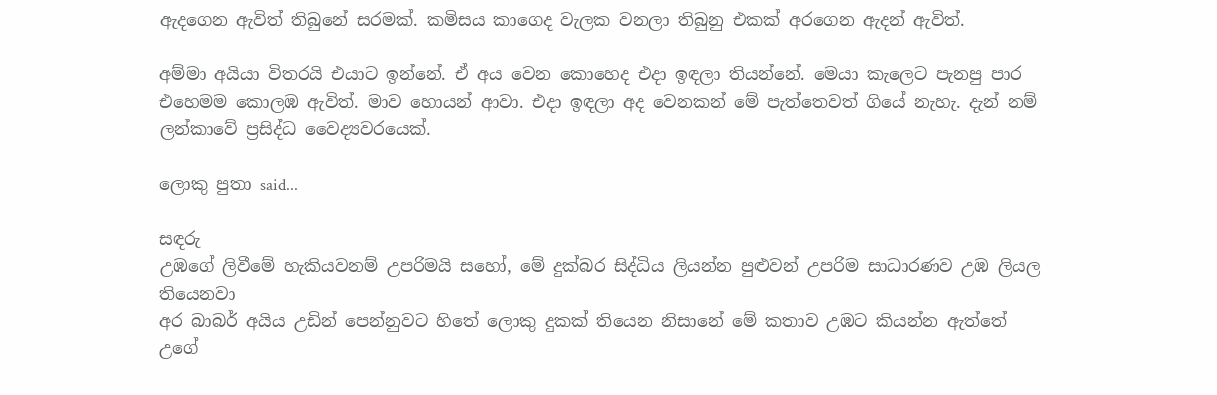ඇදගෙන ඇවිත් තිබුනේ සරමක්. කමිසය කාගෙද වැලක වනලා තිබුනු එකක් අරගෙන ඇදන් ඇවිත්.

අම්මා අයියා විතරයි එයාට ඉන්නේ. ඒ අය වෙන කොහෙද එදා ඉඳලා තියන්නේ. මෙයා කැලෙට පැනපු පාර එහෙමම කොලඹ ඇවිත්. මාව හොයන් ආවා. එදා ඉඳලා අද වෙනකන් මේ පැත්තෙවත් ගියේ නැහැ. දැන් නම් ලන්කාවේ ප්‍රසිද්ධ වෛද්‍යවරයෙක්.

ලොකු පුතා said...

සඳරු
උඹගේ ලිවීමේ හැකියවනම් උපරිමයි සහෝ, මේ දුක්බර සිද්ධිය ලියන්න පුළුවන් උපරිම සාධාරණව උඹ ලියල තියෙනවා
අර බාබර් අයිය උඩින් පෙන්නුවට හිතේ ලොකු දුකක් තියෙන නිසානේ මේ කතාව උඹට කියන්න ඇත්තේ
උගේ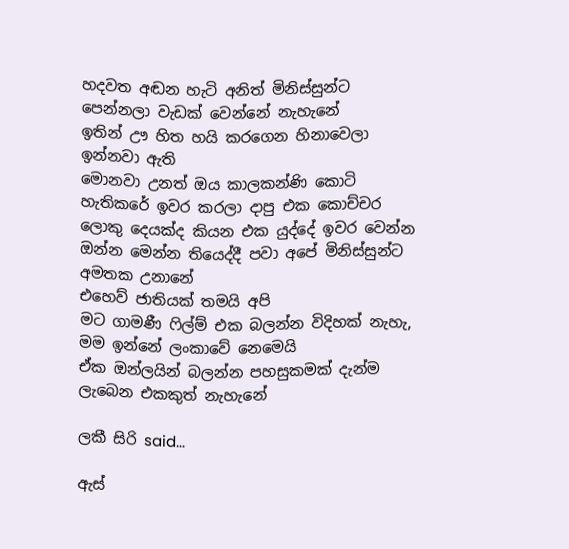හදවත අඬන හැටි අනිත් මිනිස්සුන්ට පෙන්නලා වැඩක් වෙන්නේ නැහැනේ
ඉතින් ඌ හිත හයි කරගෙන හිනාවෙලා ඉන්නවා ඇති
මොනවා උනත් ඔය කාලකන්ණි කොටි හැතිකරේ ඉවර කරලා දාපු එක කොච්චර ලොකු දෙයක්ද කියන එක යුද්දේ ඉවර වෙන්න ඔන්න මෙන්න තියෙද්දී පවා අපේ මිනිස්සුන්ට අමතක උනානේ
එහෙව් ජාතියක් තමයි අපි
මට ගාමණී ෆිල්ම් එක බලන්න විදිහක් නැහැ, මම ඉන්නේ ලංකාවේ නෙමෙයි
ඒක ඔන්ලයින් බලන්න පහසුකමක් දැන්ම ලැබෙන එකකුත් නැහැනේ

ලකී සිරි said...

ඇස්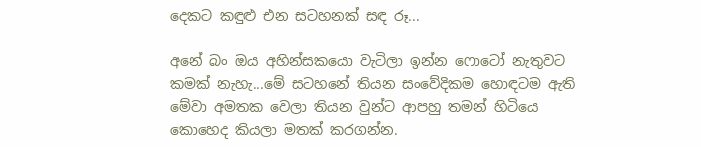දෙකට කඳුළු එන සටහනක් සඳ රූ...

අනේ බං ඔය අහින්සකයො වැටිලා ඉන්න ෆොටෝ නැතුවට කමක් නැහැ...මේ සටහනේ තියන සංවේදිකම හොඳටම ඇති මේවා අමතක වෙලා තියන වුන්ට ආපහු තමන් හිටියෙ කොහෙද කියලා මතක් කරගන්න.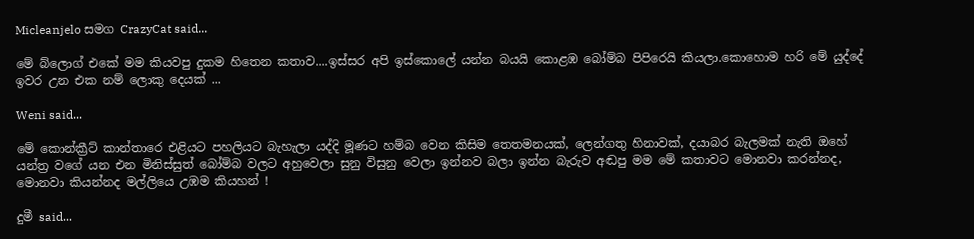Micleanjelo සමග CrazyCat said...

මේ බ්ලොග් එකේ මම කියවපු දුකම හිතෙන කතාව....ඉස්සර අපි ඉස්කොලේ යන්න බයයි කොළඹ බෝම්බ පිපිරෙයි කියලා.කොහොම හරි මේ යුද්දේ ඉවර උන එක නම් ලොකු දෙයක් ...

Weni said...

මේ කොන්ක්‍රීට් කාන්තාරෙ එළියට පහලියට බැහැලා යද්දි මූණට හම්බ වෙන කිසිම තෙතමනයක්, ලෙන්ගතු හිනාවක්, දයාබර බැලමක් නැති ඔහේ යන්ත්‍ර වගේ යන එන මිනිස්සුත් බෝම්බ වලට අහුවෙලා සුනු විසුනු වෙලා ඉන්නව බලා ඉන්න බැරුව අඬපු මම මේ කතාවට මොනවා කරන්නද, මොනවා කියන්නද මල්ලියෙ උඹම කියහන් !

දුමී said...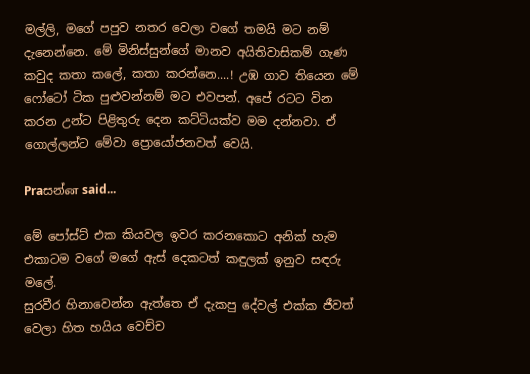මල්ලි, මගේ පපුව නතර වෙලා වගේ තමයි මට නම් දැනෙන්නෙ. මේ මිනිස්සුන්ගේ මානව අයිතිවාසිකම් ගැණ කවුද කතා කලේ, කතා කරන්නෙ....! උඹ ගාව තියෙන මේ ෆෝටෝ ටික පුළුවන්නම් මට එවපන්. අපේ රටට වින කරන උන්ට පිළිතුරු දෙන කට්ටියක්ව මම දන්නවා. ඒ ගොල්ලන්ට මේවා ප්‍රොයෝජනවත් වෙයි.

Praසන්ன said...

මේ පෝස්ට් එක කියවල ඉවර කරනකොට අ‍නික් හැම එකාටම වගේ මගේ ඇස් දෙකටත් කඳුලක් ඉනුව සඳරු මලේ.
සුරවීර හිනාවෙන්න ඇත්තෙ ඒ දැකපු දේවල් එක්ක ජීවත් වෙලා හිත හයිය වෙච්ච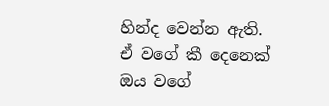හින්ද වෙන්න ඇති. ඒ වගේ කී දෙනෙක් ඔය වගේ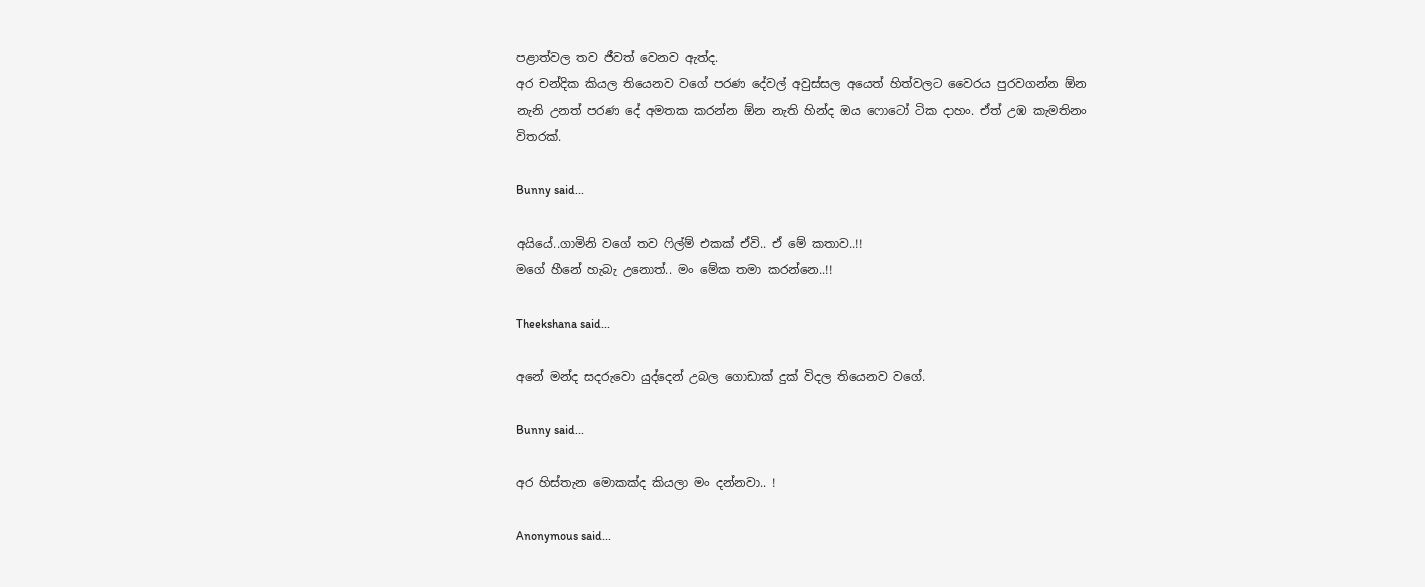පළාත්වල තව ජීවත් වෙනව ඇත්ද.
අර චන්දික කියල තියෙනව වගේ පරණ‍ දේවල් අවුස්සල අයෙත් හිත්වලට වෛරය පුරවගන්න ඕන නැනි උනත් පරණ දේ අමතක කරන්න ඕන නැති හින්ද ඔය ෆොටෝ ටික දාහං. ඒත් උඹ කැමතිනං විතරක්.

Bunny said...

අයියේ..ගාමිනි වගේ තව ෆිල්ම් එකක් ඒවි.. ඒ මේ කතාව..!!
මගේ හීනේ හැබැ උනොත්.. මං මේක තමා කරන්නෙ..!!

Theekshana said...

අනේ මන්ද සදරුවො යුද්දෙන් උබල ගොඩාක් දුක් විදල තියෙනව වගේ.

Bunny said...

අර හිස්තැන මොකක්ද කියලා මං දන්නවා.. !

Anonymous said...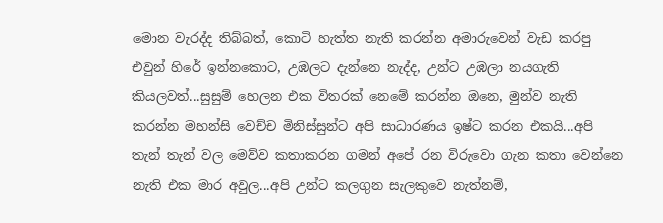මොන වැරද්ද තිබ්බත්, කොටි හැත්ත නැති කරන්න අමාරුවෙන් වැඩ කරපු එවුන් හිරේ ඉන්නකොට, උඹලට දැන්නෙ නැද්ද, උන්ට උඹලා නයගැති කියලවත්...සුසුම් හෙලන එක විතරක් නෙමේ කරන්න ඔනෙ, මුන්ව නැති කරන්න මහන්සි වෙච්ච මිනිස්සුන්ට අපි සාධාරණය ඉෂ්ට කරන එකයි...අපි තැන් තැන් වල මෙව්ව කතාකරන ගමන් අපේ රන විරුවො ගැන කතා වෙන්නෙ නැති එක මාර අවුල...අපි උන්ට කලගුන සැලකුවෙ නැත්නම්,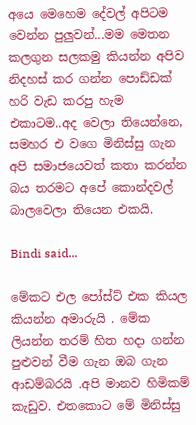අයෙ මෙහෙම දේවල් අපිටම වෙන්න පුලුවන්...මම මෙතන කලගුන සලකමු කියන්න අපිව නිදහස් කර ගන්න පොඩ්ඩක් හරි වැඩ කරපු හැම එකාටම..අද වෙලා තියෙන්නෙ, සමහර එ වගෙ මිනිස්සු ගැන අපි සමාජයෙවත් කතා කරන්න බය තරමට අපේ කොන්දවල් බාලවෙලා තියෙන එකයි.

Bindi said...

මේකට එල පෝස්ට් එක කියල කියන්න අමාරුයි . මේක ලියන්න තරම් හිත හදා ගන්න පුළුවන් වීම ගැන ඔබ ගැන ආඩම්බරයි .අපි මානව හිමිකම් කැඩුව. එතකොට මේ මිනිස්සු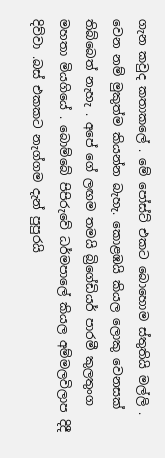ගැන කවුද කතාකලේ . මේ පෝස්ට් එකට බොහොම ස්තුතියි මල්ලි . වෙන නම් මුකුත්ම කියන්න බැහැ. කොළඹයි කියල ලොකු වෙනසක් තිබ්බෙත් නැහැ . අපේ ගේ ලඟම තමයි බ්‍රිගේඩියර් පාරමී කුලතුංග මහතා මියගියේ . බොම්බේ පිපිරුවේ ධර්මපාලේ කියල අම්මලවිලාප දිදී දිව්වා .බස් එකකට නැග්ගම දැන් පුපුරයි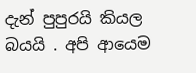දැන් පුපුරයි කියල බයයි . අපි ආයෙම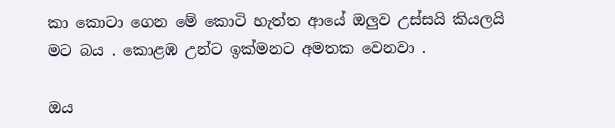කා කොටා ගෙන මේ කොටි හැත්ත ආයේ ඔලුව උස්සයි කියලයි මට බය . කොළඹ උන්ට ඉක්මනට අමතක වෙනවා .

ඔය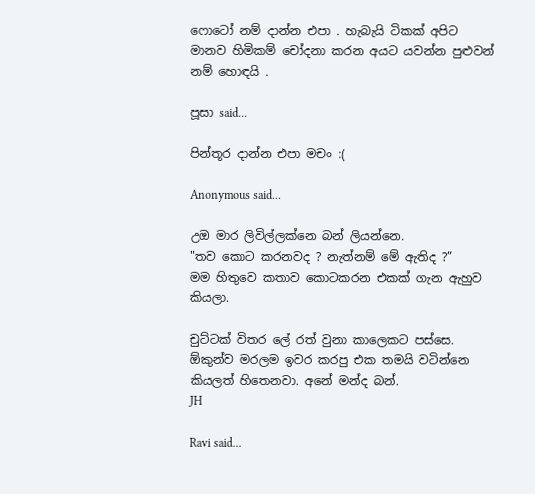ෆොටෝ නම් දාන්න එපා . හැබැයි ටිකක් අපිට මානව හිමිකම් චෝදනා කරන අයට යවන්න පුළුවන් නම් හොඳයි .

පූසා said...

පින්තූර දාන්න එපා මචං :(

Anonymous said...

උඔ මාර ලිවිල්ලක්නෙ බන් ලියන්නෙ.
"තව කොට කරනවද ? නැත්නම් මේ ඇතිද ?”
මම හිතුවෙ කතාව කොටකරන එකක් ගැන ඇහුව කියලා.

චුට්ටක් විතර ලේ රත් වුනා කාලෙකට පස්සෙ. ඕකුන්ව මරලම ඉවර කරපු එක තමයි වටින්නෙ කියලත් හිතෙනවා. අනේ මන්ද බන්.
JH

Ravi said...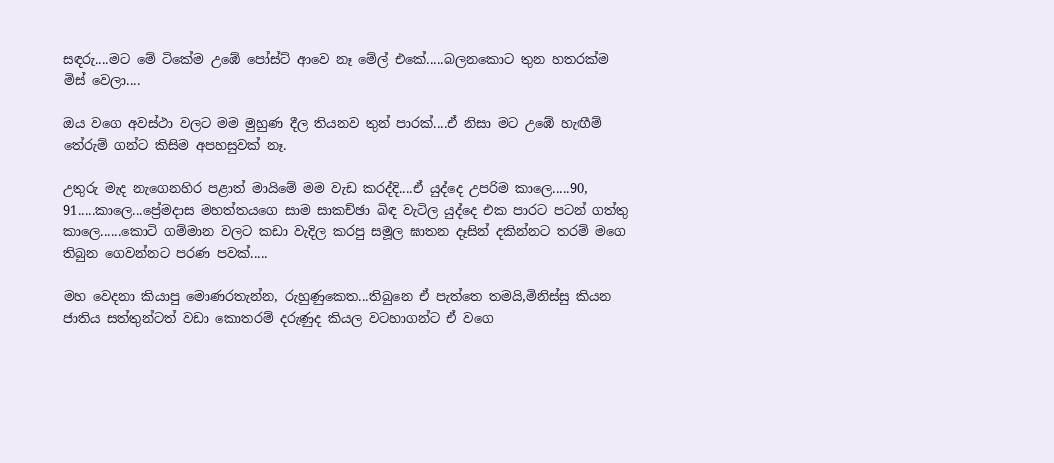සඳරු....මට මේ ටිකේම උඹේ පෝස්ට් ආවෙ නෑ මේල් එකේ.....බලනකොට තුන හතරක්ම මිස් වෙලා....

ඔය වගෙ අවස්ථා වලට මම මුහුණ දීල තියනව තුන් පාරක්....ඒ නිසා මට උඹේ හැඟීම් තේරුම් ගන්ට කිසිම අපහසුවක් නෑ.

උතුරු මැද නැගෙනහිර පළාත් මායිමේ මම වැඩ කරද්දි....ඒ යුද්දෙ උපරිම කාලෙ.....90, 91.....කාලෙ...ප්‍රේමදාස මහත්තයගෙ සාම සාකච්ඡා බිඳ වැටිල යුද්දෙ එක පාරට පටන් ගත්තු කාලෙ......කොටි ගම්මාන වලට කඩා වැදිල කරපු සමූල ඝාතන දෑසින් දකින්නට තරම් මගෙ තිබුන ගෙවන්නට පරණ පවක්.....

මහ වෙදනා කියාපු මොණරතැන්න, රුහුණුකෙත...තිබුනෙ ඒ පැත්තෙ තමයි,මිනිස්සු කියන ජාතිය සත්තුන්ටත් වඩා කොතරම් දරුණුද කියල වටහාගන්ට ඒ වගෙ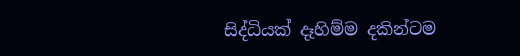සිද්ධියක් දෑහිම්ම දකින්ටම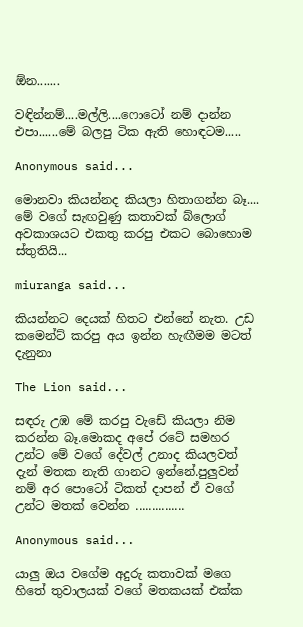ඕන.......

වඳින්නම්....මල්ලි....ෆොටෝ නම් දාන්න එපා......මේ බලපු ටික ඇති හොඳටම.....

Anonymous said...

මොනවා කියන්නද කියලා හිතාගන්න බෑ.... මේ වගේ සැඟවුණු කතාවක් බ්ලොග් අවකාශයට එකතු කරපු එකට බොහොම ස්තුතියි...

miuranga said...

කියන්නට දෙයක් හිතට එන්නේ නැත. උඩ කමෙන්ට් කරපු අය ඉන්න හැඟීමම මටත් දැනුනා

The Lion said...

සඳරු උඹ මේ කරපු වැඩේ කියලා නිම කරන්න බෑ.මොකද අපේ රටේ සමහර උන්ට මේ වගේ දේවල් උනාද කියලවත් දැන් මතක නැති ගානට ඉන්නේ.පුලුවන් නම් අර පොටෝ ටිකත් දාපන් ඒ වගේ උන්ට මතක් වෙන්න ...............

Anonymous said...

යාලු ඔය වගේම අදුරු කතාවක් මගෙ හිතේ තුවාලයක් වගේ මතකයක් එක්ක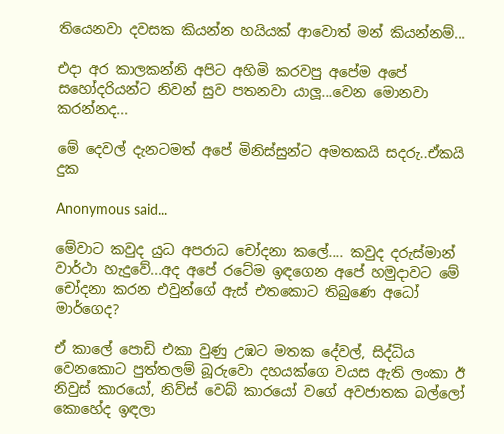තියෙනවා දවසක කියන්න හයියක් ආවොත් මන් කියන්නම්...

එදා අර කාලකන්නි අපිට අහිමි කරවපු අපේම අපේ සහෝදරියන්ට නිවන් සුව පතනවා යාලූ...වෙන මොනවා කරන්නද...

මේ දෙවල් දැනටමත් අපේ මිනිස්සුන්ට අමතකයි සදරු..ඒකයි දුක

Anonymous said...

මේවාට කවුද යුධ අපරාධ චෝදනා කලේ.... කවුද දරුස්මාන් වාර්ථා හැදුවේ...අද අපේ රටේම ඉඳගෙන අපේ හමුදාවට මේ චෝදනා කරන එවුන්ගේ ඇස් එතකොට තිබුණෙ අධෝ මාර්ගෙද?

ඒ කාලේ පොඩි එකා වුණු උඹට මතක දේවල්, සිද්ධිය වෙනකොට පුත්තලම් බූරුවො දහයක්ගෙ වයස ඇති ලංකා ඊ නිවුස් කාරයෝ, නිව්ස් වෙබ් කාරයෝ වගේ අවජාතක බල්ලෝ කොහේද ඉඳලා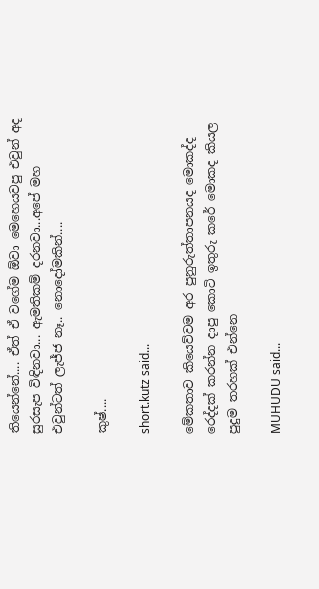තියෙන්නේ.... ඒත් ඒ වගේම ඕවා මෙහෙයවපු එවුන් අද සුරසැප විඳිනවා... ඇමතිකම් දරනවා...අපේ මහ එවුන්ටත් ලැජ්ජ නෑ.. නොදෝමකින්....

කුෂ්....

short.kutz said...

මේකතාව කියෙව්වම අර පුනුරුත්තාපනයද මොකද්ද රෙද්දක් කරන්න දාපු කොටි ඉතුරු කරේ මොකද කියල පුදුම තරහක් එන්නෙ

MUHUDU said...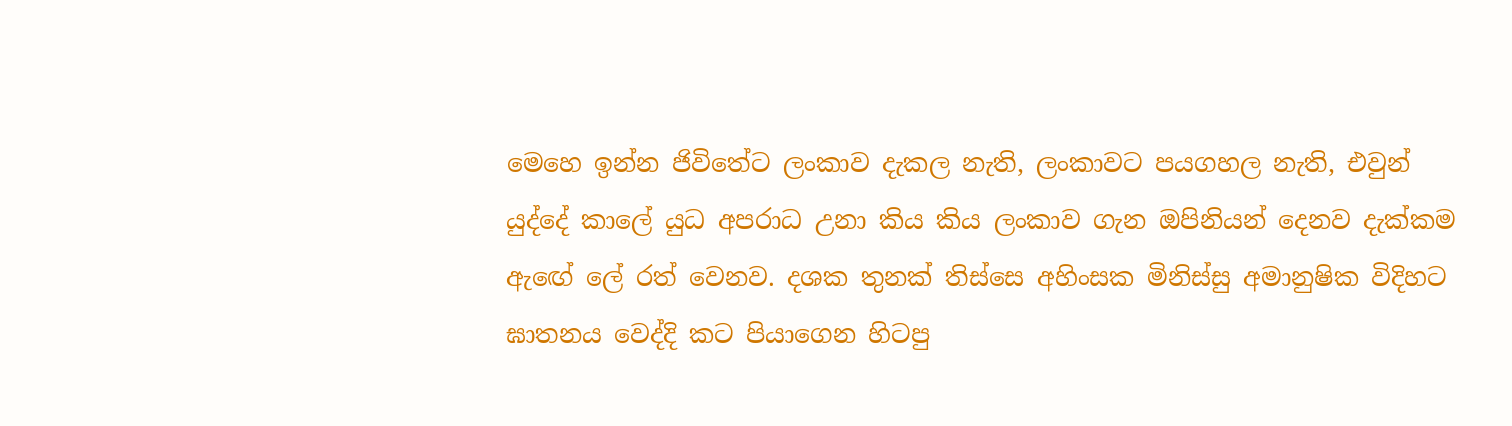මෙහෙ ඉන්න ජිවිතේට ලංකාව දැකල නැති, ලංකාවට පයගහල නැති, එවුන් යුද්දේ කාලේ යුධ අපරාධ උනා කිය කිය ලංකාව ගැන ඔපිනියන් දෙනව දැක්කම ඇඟේ ලේ රත් වෙනව. දශක තුනක් තිස්සෙ අහිංසක මිනිස්සු අමානුෂික විදිහට ඝාතනය වෙද්දි කට පියාගෙන හිටපු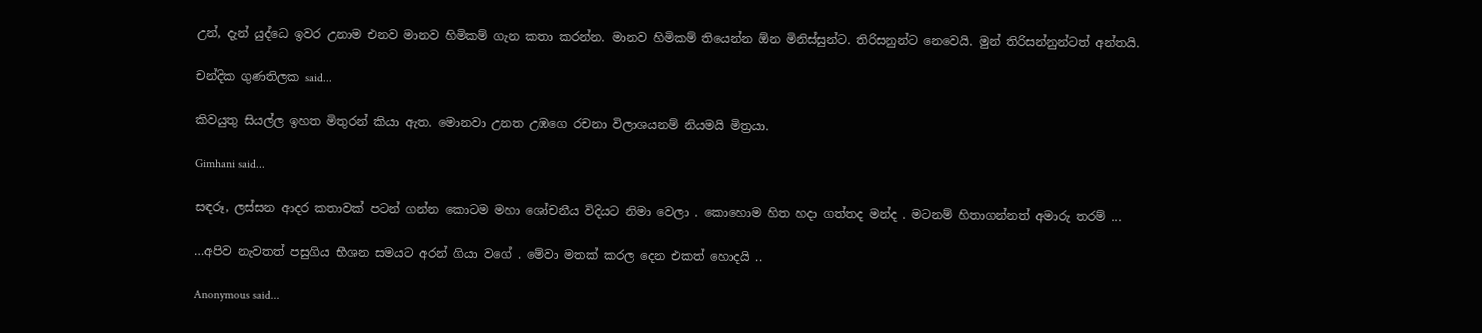උන්, දැන් යුද්ධෙ ඉවර උනාම එනව මානව හිමිකම් ගැන කතා කරන්න. මානව හිමිකම් තියෙන්න ඕන මිනිස්සුන්ට. තිරිසනුන්ට නෙවෙයි. මුන් තිරිසන්නුන්ටත් අන්තයි.

චන්දික ගුණතිලක said...

කිවයුතු සියල්ල ඉහත මිතුරන් කියා ඇත. මොනවා උනත උඹගෙ රචනා විලාශයනම් නියමයි මිත්‍රයා.

Gimhani said...

සඳරූ, ලස්සන ආදර කතාවක් පටන් ගන්න කොටම මහා ශෝචනීය විදියට නිමා වෙලා . කොහොම හිත හදා ගත්තද මන්ද . මටනම් හිතාගන්නත් අමාරු තරම් ...

…අපිව නැවතත් පසුගිය භීශන සමයට අරන් ගියා වගේ . මේවා මතක් කරල දෙන එකත් හොදයි ..

Anonymous said...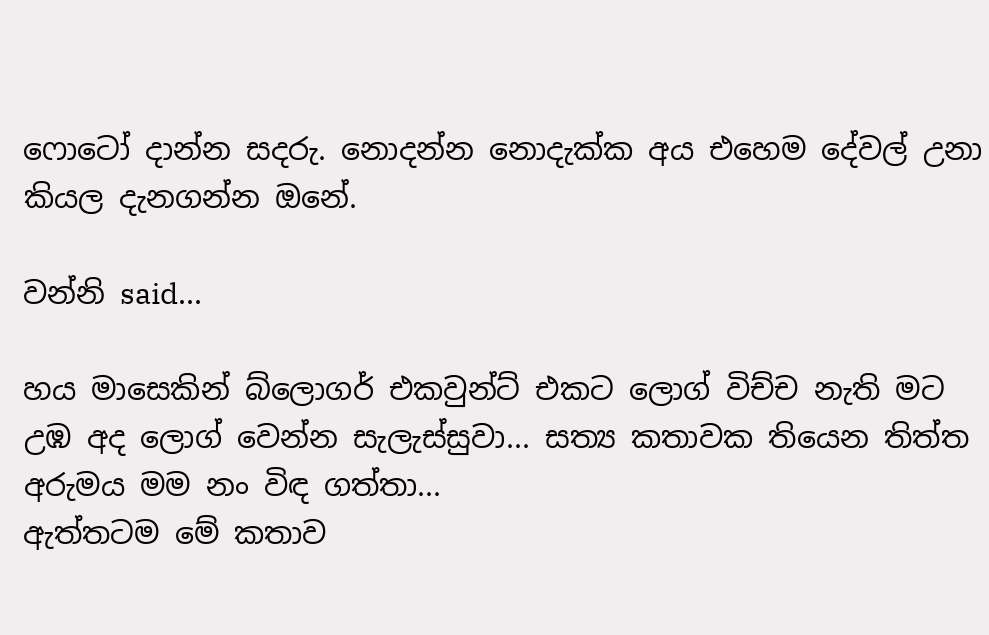ෆොටෝ දාන්න සදරු. නොදන්න නොදැක්ක අය එහෙම දේවල් උනා කියල දැනගන්න ඔනේ.

වන්නි said...

හය මාසෙකින් බ්ලොගර් එකවුන්ට් එකට ලොග් විච්ච නැති මට උඹ අද ලොග් වෙන්න සැලැස්සුවා... සත්‍ය කතාවක තියෙන තිත්ත අරුමය මම නං විඳ ගත්තා...
ඇත්තටම මේ කතාව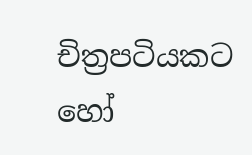චිත්‍රපටියකට හෝ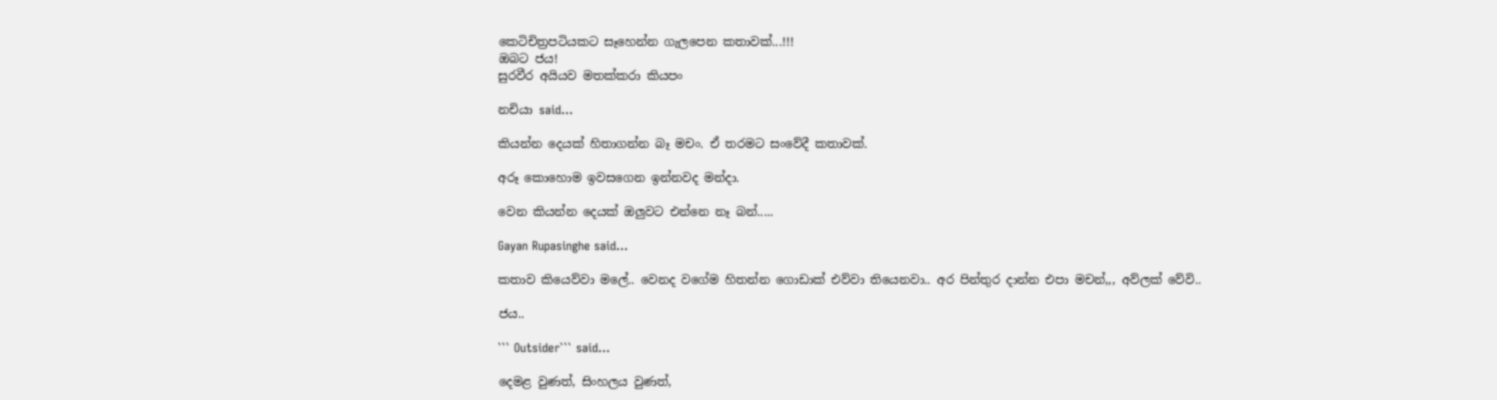කෙටිචිත්‍රපටියකට සෑහෙන්න ගැලපෙන කතාවක්...!!!
ඔබට ජය!
සුරවීර අයියව මතක්කරා කියපං

නචියා said...

කියන්න දෙයක් හිතාගන්න බෑ මචං. ඒ තරමට සංවේදී කතාවක්.

අරූ කොහොම ඉවසගෙන ඉන්නවද මන්දා.

වෙන කියන්න දෙයක් ඔලුවට එන්නෙ නෑ බන්.....

Gayan Rupasinghe said...

කතාව කියෙව්වා මලේ.. වෙනද වගේම හිතන්න ගොඩාක් එව්වා තියෙනවා.. අර පින්තුර දාන්න එපා මචන්,,, අව්ලක් වේවි..

ජය..

``` Outsider``` said...

දෙමළ වුණත්, සිංහලය වුණත්,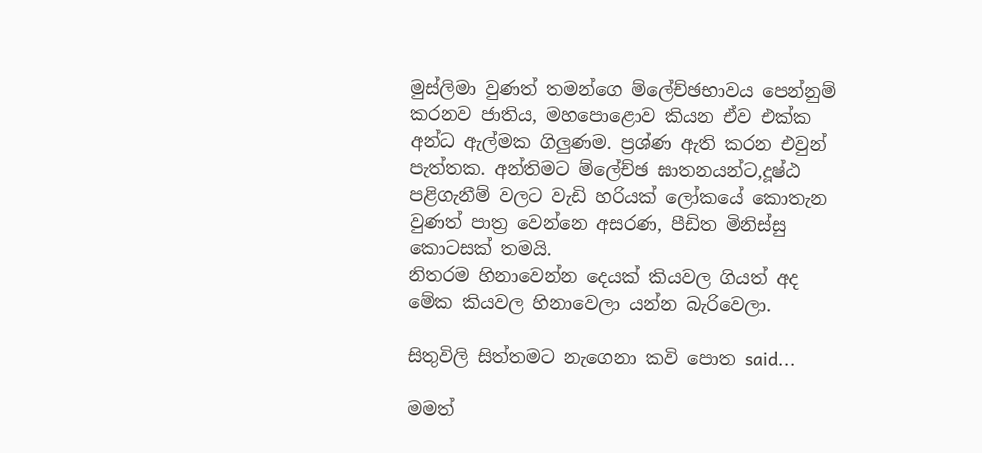මුස්ලිමා වුණත් තමන්ගෙ ම්ලේච්ඡභාවය පෙන්නුම් කරනව ජාතිය, මහපොළොව කියන ඒව එක්ක අන්ධ ඇල්මක ගිලුණම. ප්‍රශ්ණ ඇති කරන එවුන් පැත්තක. අන්තිමට ම්ලේච්ඡ ඝාතනයන්ට,දූෂ්ඨ පළිගැනීම් වලට වැඩි හරියක් ලෝකයේ කොතැන වුණත් පාත්‍ර වෙන්නෙ අසරණ, පීඩිත මිනිස්සු කොටසක් තමයි.
නිතරම හිනාවෙන්න දෙයක් කියවල ගියත් අද මේක කියවල හිනාවෙලා යන්න බැරිවෙලා.

සිතුවිලි සිත්තමට නැගෙනා කවි පොත said...

මමත්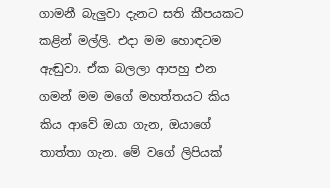ගාමනී බැලුවා දැනට සති කීපයකට කළින් මල්ලි. එදා මම හොඳටම ඇඬුවා. ඒක බලලා ආපහු එන ගමන් මම මගේ මහත්තයට කිය කිය ආවේ ඔයා ගැන, ඔයාගේ තාත්තා ගැන. මේ වගේ ලිපියක්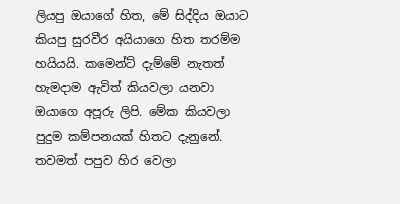ලියපු ඔයාගේ හිත, මේ සිද්දිය ඔයාට කියපු සුරවීර අයියාගෙ හිත තරම්ම හයියයි. කමෙන්ට් දැම්මේ නැතත් හැමදාම ඇවිත් කියවලා යනවා ඔයාගෙ අපූරු ලිපි. මේක කියවලා පුදුම කම්පනයක් හිතට දැනුනේ. තවමත් පපුව හිර වෙලා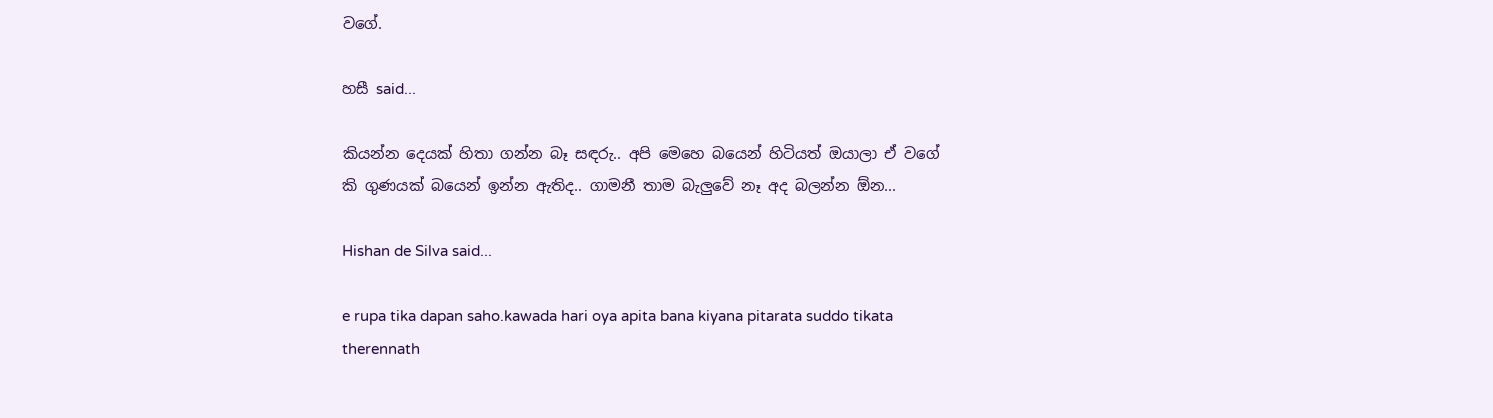වගේ.

හසී said...

කියන්න දෙයක් හිතා ගන්න බෑ සඳරු.. අපි මෙහෙ බයෙන් හිටියත් ඔයාලා ඒ වගේ කි ගුණයක් බයෙන් ඉන්න ඇතිද.. ගාමනී තාම බැලුවේ නෑ අද බලන්න ඕන...

Hishan de Silva said...

e rupa tika dapan saho.kawada hari oya apita bana kiyana pitarata suddo tikata therennath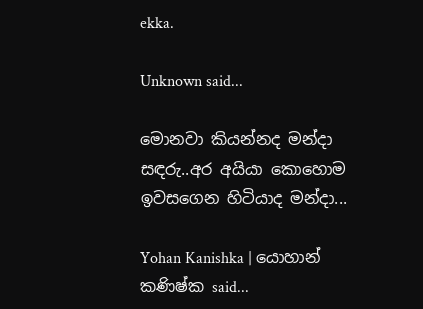ekka.

Unknown said...

මොනවා කියන්නද මන්දා සඳරු..අර අයියා කොහොම ඉවසගෙන හිටියාද මන්දා...

Yohan Kanishka | යොහාන් කණිෂ්ක said...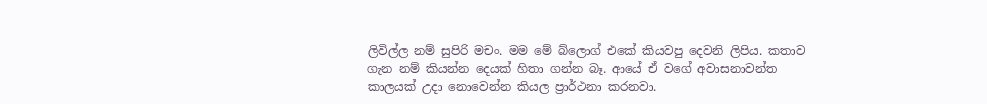ලිවිල්ල නම් සුපිරි මචං. මම මේ බ්ලොග් එකේ කියවපු දෙවනි ලිපිය. කතාව ගැන නම් කියන්න දෙයක් හිතා ගන්න බෑ. ආයේ ඒ වගේ අවාසනාවන්ත කාලයක් උදා නොවෙන්න කියල ප්‍රාර්ථනා කරනවා.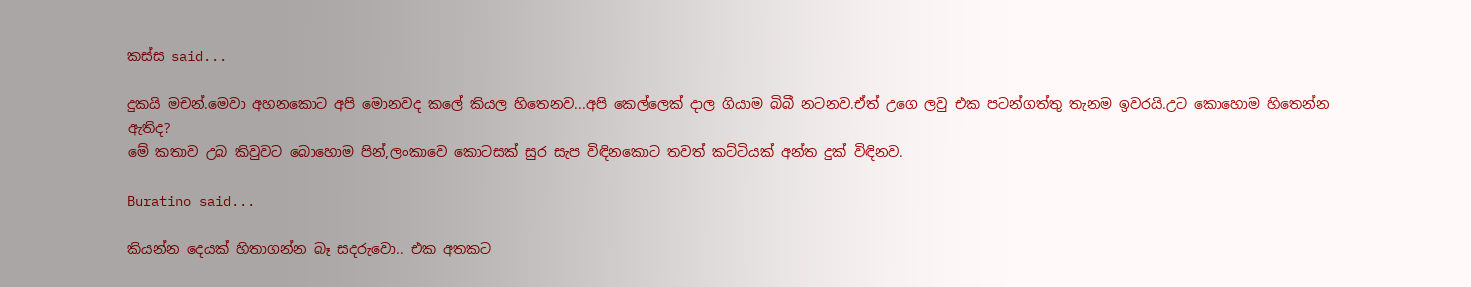කස්ස said...

දුකයි මචන්.මෙවා අහනකොට අපි මොනවද කලේ කියල හිතෙනව...අපි කෙල්ලෙක් දාල ගියාම බිබී නටනව.ඒත් උගෙ ලවු එක පටන්ගත්තු තැනම ඉවරයි.උට කොහොම හිතෙන්න ඇතිද?
මේ කතාව උබ කිවුවට බොහොම පින්,ලංකාවෙ කොටසක් සුර සැප විඳිනකොට තවත් කට්ටියක් අන්ත දුක් විඳිනව.

Buratino said...

කියන්න දෙයක් හිතාගන්න බෑ සදරුවො.. එක අතකට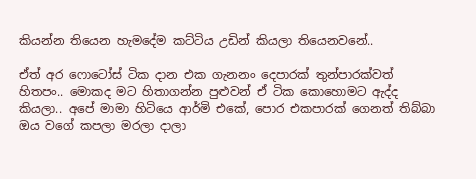කියන්න තියෙන හැමදේම කට්ටිය උඩින් කියලා තියෙනවනේ..

ඒත් අර ෆොටෝස් ටික දාන එක ගැනනං දෙපාරක් තුන්පාරක්වත් හිතපං.. මොකද මට හිතාගන්න පුළුවන් ඒ ටික කොහොමට ඇද්ද කියලා.. අපේ මාමා හිටියෙ ආර්මි එකේ, පොර එකපාරක් ගෙනත් තිබ්බා ඔය වගේ කපලා මරලා දාලා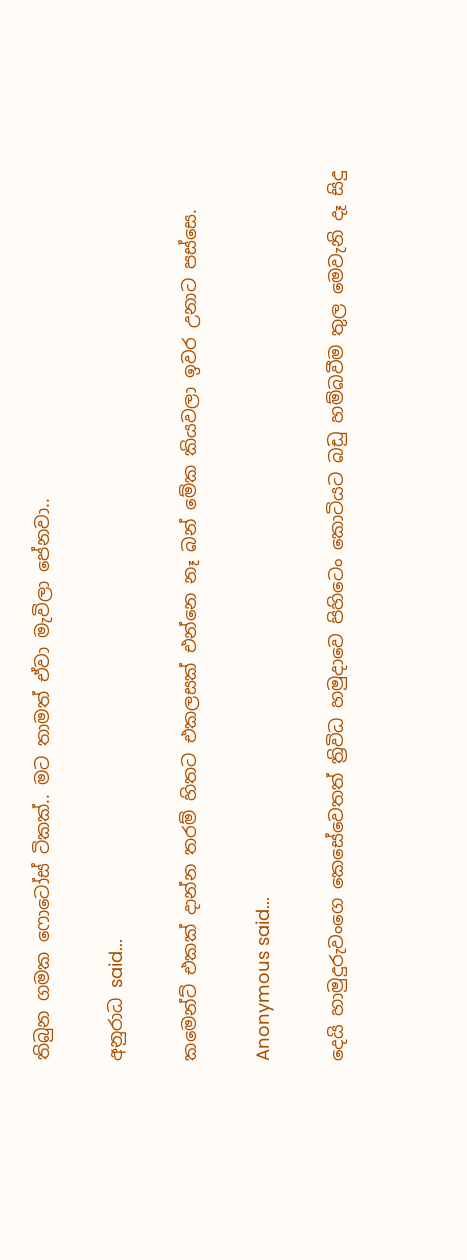තිබුන ගමක ෆොටෝස් ටිකක්.. මට තාමත් ඒවා මැවිලා පේනවා..

අනුරාධ said...

කමෙන්ට් එකක් දාන්න ත‍රම් හිතට එකලසක් එන්නෙ නෑ බන් මේක කියවලා ඉව‍ර උනාට‍ පස්සෙ.

Anonymous said...

දෙයි හාමුදුරුවංගෙ කෙසේවෙතත් ත්‍රිවිධ හමුදාවෙ පිහිටෙං කොටියට බඩු හම්බවීම තුල මෙවැනි දෑ සිදු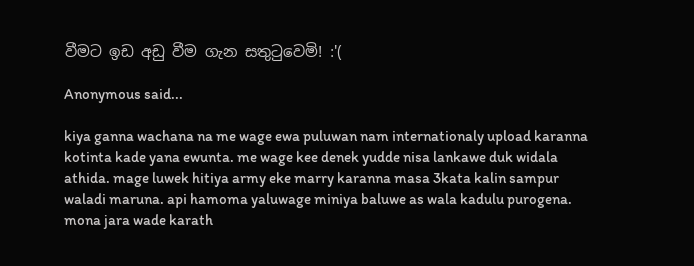වීමට ඉඩ අඩු වීම ගැන සතුටුවෙමි! :'(

Anonymous said...

kiya ganna wachana na me wage ewa puluwan nam internationaly upload karanna kotinta kade yana ewunta. me wage kee denek yudde nisa lankawe duk widala athida. mage luwek hitiya army eke marry karanna masa 3kata kalin sampur waladi maruna. api hamoma yaluwage miniya baluwe as wala kadulu purogena. mona jara wade karath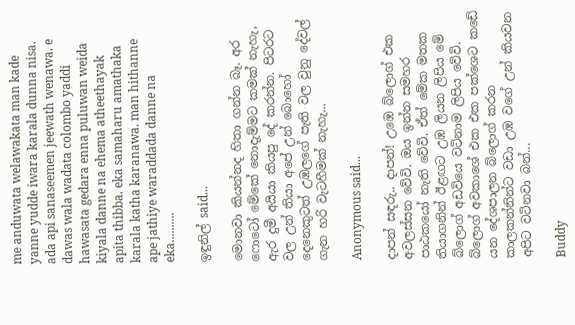me anduwata welawakata man kade yanne yudde iwara karala dunna nisa. ada api sanaseemen jeewath wenawa. e dawas wala wadata colombo yaddi hawasata gedara enna puluwan weida kiyala danne na ehema atheethayak apita thibba. eka samaharu amathaka karala katha karanawa. man hithanne ape jathiye waraddada danne na eka..........

ඉඳුනිල් said...

මොනවා කියන්නද හිතා ගන්න බෑ. අර ෆොටෝ මේකේ නොදැම්මට කමක් නැහැ, ඇර දුමී අයියා කියපු දේ කරන්න. පිටරට වල උන් තියා අපේ උන් බොහෝ දෙනෙකුටත් උඹලගේ පැති වල වුනු දේවල් ගැන හරි වැටහීමක් නැහැ...

Anonymous said...

දාපන් සඳරු.. දාපන්! උඹෙ බ්ලොග් එක අවලස්සන වේවි. ඔය ඉන්න සමහර පාඨකයෝ නැති වේවි. ඒත් මේක මතක තියාගනින් ඊළඟට උඹ ලියන ලිපිය මේ බ්ලොග් අඩවියෙ වටිනාම ලිපිය වේවි. බ්ලොග් අවකාශේ එක එක පක්ශෙට කඩේ යන දේශපාලන බ්ලොග් කරන කාලකන්නින්ට වඩා උඹ වගේ උන් කියවන අපිට වටිනවා බන්...

Buddy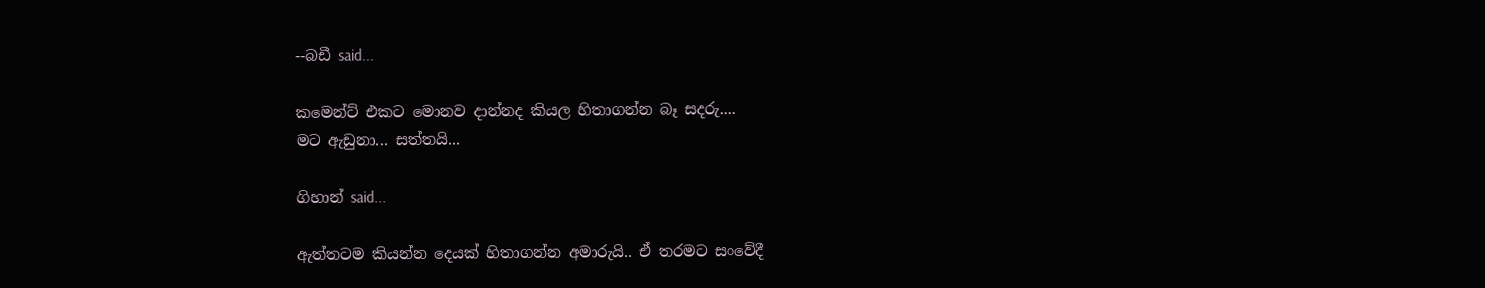--බඩී said...

කමෙන්ට් එකට මොනව දාන්නද කියල හිතාගන්න බෑ සදරු....
මට ඇඩුනා... සත්තයි...

ගිහාන් said...

ඇත්තටම කියන්න දෙයක් හිතාගන්න අමාරුයි.. ඒ තරමට සංවේදී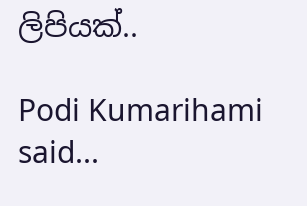ලිපියක්..

Podi Kumarihami said...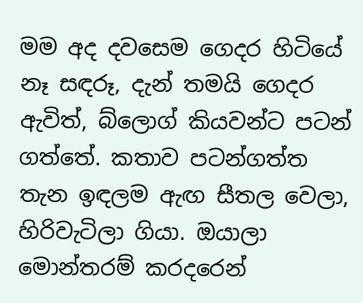මම අද දවසෙම ගෙදර හිටියේ නෑ සඳරූ, දැන් තමයි ගෙදර ඇවිත්, බ්ලොග් කියවන්ට පටන් ගත්තේ. කතාව පටන්ගත්ත තැන ඉඳලම ඇඟ සීතල වෙලා, හිරිවැටිලා ගියා. ඔයාලා මොන්තරම් කරදරෙන්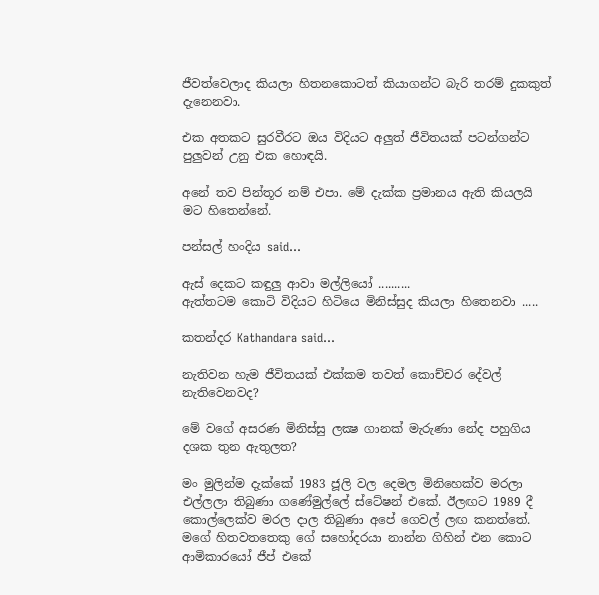ජීවත්වෙලාද කියලා හිතනකොටත් කියාගන්ට බැරි තරම් දුකකුත් දැනෙනවා.

එක අතකට සුරවීරට ඔය විදියට අලුත් ජීවිතයක් පටන්ගන්ට පුලුවන් උනු එක හොඳයි.

අනේ තව පින්තූර නම් එපා. මේ දැක්ක ප්‍රමානය ඇති කියලයි මට හිතෙන්නේ.

පන්සල් හංදිය said...

ඇස් දෙකට කඳුලු ආවා මල්ලියෝ ..........
ඇත්තටම කොටි විදියට හිටියෙ මිනිස්සුද කියලා හිතෙනවා .....

කතන්දර Kathandara said...

නැතිවන හැම ජීවිතයක් එක්කම තවත් කොච්චර දේවල් නැතිවෙනවද?

මේ වගේ අසරණ මිනිස්සු ලක්‍ෂ ගානක් මැරුණා නේද පහුගිය දශක තුන ඇතුලත?

මං මුලින්ම දැක්කේ 1983 ජූලි වල දෙමල මිනිහෙක්ව මරලා එල්ලලා තිබුණා ගණේමුල්ලේ ස්ටේෂන් එකේ. ඊලඟට 1989 දී කොල්ලෙක්ව මරල දාල තිබුණා අපේ ගෙවල් ලඟ කනත්තේ. මගේ හිතවතතෙකු ගේ සහෝදරයා නාන්න ගිහින් එන කොට ආමිකාරයෝ ජීප් එකේ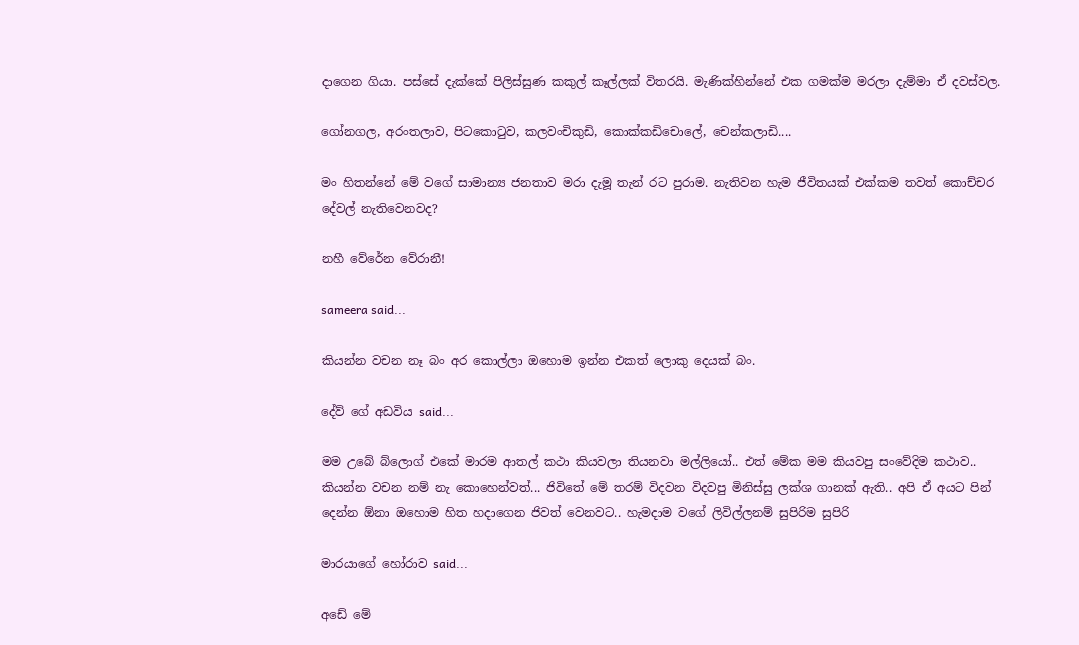දාගෙන ගියා. පස්සේ දැක්කේ පිලිස්සුණ කකුල් කෑල්ලක් විතරයි. මැණික්හින්නේ එක ගමක්ම මරලා දැම්මා ඒ දවස්වල.

ගෝනගල, අරංතලාව, පිටකොටුව, කලවංචිකුඩි, කොක්කඩිචොලේ, චෙන්කලාඩි....

මං හිතන්නේ මේ වගේ සාමාන්‍ය ජනතාව මරා දැමූ තැන් රට පුරාම. නැතිවන හැම ජීවිතයක් එක්කම තවත් කොච්චර දේවල් නැතිවෙනවද?

නහී වේරේන වේරානී!

sameera said...

කියන්න වචන නෑ බං අර කොල්ලා ඔහොම ඉන්න එකත් ලොකු දෙයක් බං.

දේව් ගේ අඩවිය said...

මම උබේ බ්ලොග් එකේ මාරම ආතල් කථා කියවලා තියනවා මල්ලියෝ.. එත් මේක මම කියවපු සංවේදිම කථාව.. කියන්න වචන නම් නැ කොහෙන්වත්... ජිවිතේ මේ තරම් විදවන විදවපු මිනිස්සු ලක්ශ ගානක් ඇති.. අපි ඒ අයට පින් දෙන්න ඕනා ඔහොම හිත හදාගෙන ජිවත් වෙනවට.. හැමදාම වගේ ලිවිල්ලනම් සුපිරිම සුපිරි

මාරයාගේ හෝරාව said...

අඩේ මේ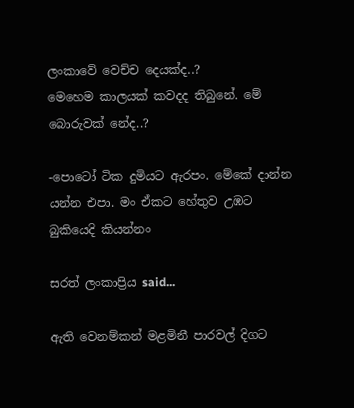ලංකාවේ වෙච්ච දෙයක්ද..?
මෙහෙම කාලයක් කවදද තිබුනේ. මේ බොරුවක් නේද..?

-පොටෝ ටික දුමියට ඇරපං. මේකේ දාන්න යන්න එපා. මං ඒකට හේතුව උඹට බුකියෙදි කියන්නං

සරත් ලංකාප්‍රිය said...

ඇති වෙනම්කන් මළමිනී පාරවල් දිගට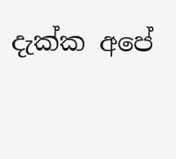දැක්ක අපේ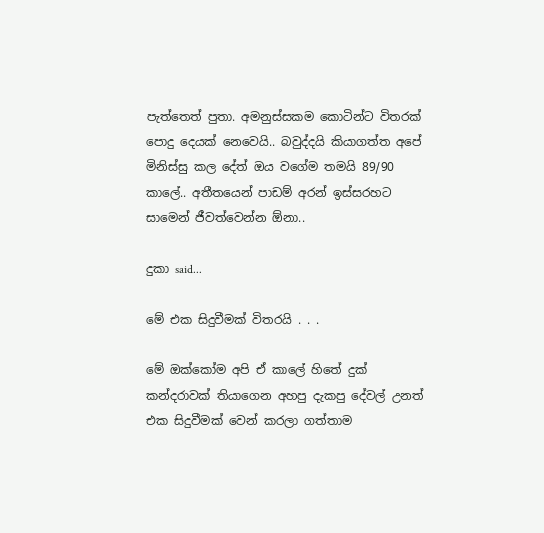පැත්තෙත් පුතා. අමනුස්සකම කොටින්ට විතරක් පොදු දෙයක් නෙවෙයි.. බවුද්දයි කියාගත්ත අපේ මිනිස්සු කල දේත් ඔය වගේම තමයි 89/90 කාලේ.. අතීතයෙන් පාඩම් අරන් ඉස්සරහට සාමෙන් ජීවත්වෙන්න ඕනා..

දුකා said...

මේ එක සිදුවීමක් විතරයි . . .

මේ ඔක්කෝම අපි ඒ කාලේ හිතේ දුක් කන්දරාවක් තියාගෙන අහපු දැකපු දේවල් උනත් එක සිදුවීමක් වෙන් කරලා ගත්තාම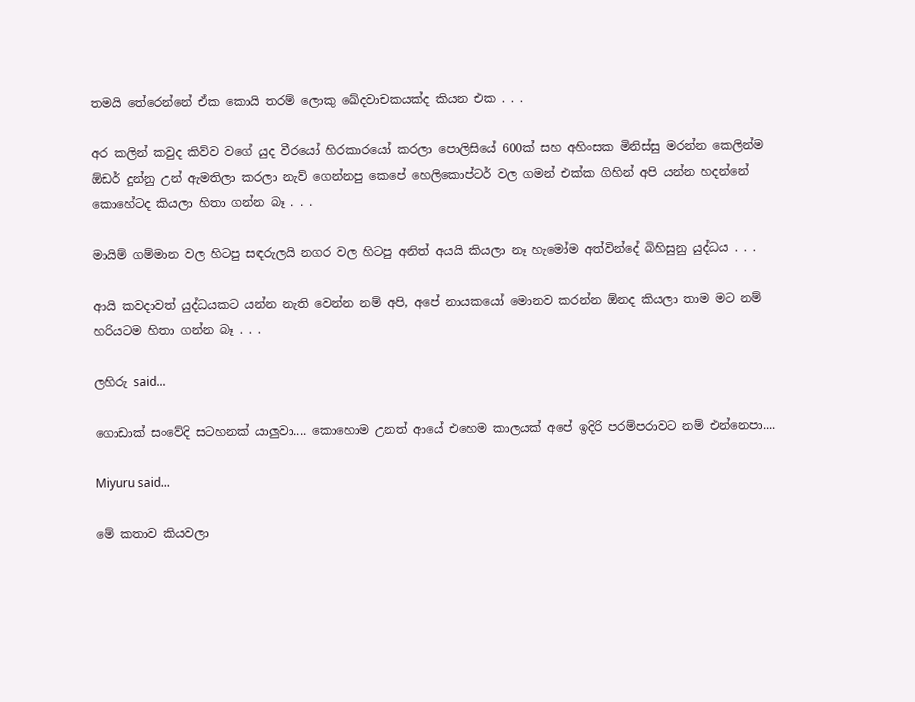තමයි තේරෙන්නේ ඒක කොයි තරම් ලොකු ඛේදවාචකයක්ද කියන එක . . .

අර කලින් කවුද කිව්ව වගේ යුද වීරයෝ හිරකාරයෝ කරලා පොලිසියේ 600ක් සහ අහිංසක මිනිස්සු මරන්න කෙලින්ම ඕඩර් දුන්නු උන් ඇමතිලා කරලා නැව් ගෙන්නපු කෙපේ හෙලිකොප්ටර් වල ගමන් එක්ක ගිහින් අපි යන්න හදන්නේ කොහේටද කියලා හිතා ගන්න බෑ . . .

මායිම් ගම්මාන වල හිටපු සඳරුලයි නගර වල හිටපු අනිත් අයයි කියලා නෑ හැමෝම අත්වින්දේ බිහිසුනු යුද්ධය . . .

ආයි කවදාවත් යුද්ධයකට යන්න නැති වෙන්න නම් අපි, අපේ නායකයෝ මොනව කරන්න ඕනද කියලා තාම මට නම් හරියටම හිතා ගන්න බෑ . . .

ලහිරු said...

ගොඩාක් සංවේදි සටහනක් යාලුවා.... කොහොම උනත් ආයේ එහෙම කාලයක් අපේ ඉදිරි පරම්පරාවට නම් එන්නෙපා....

Miyuru said...

මේ කතාව කියවලා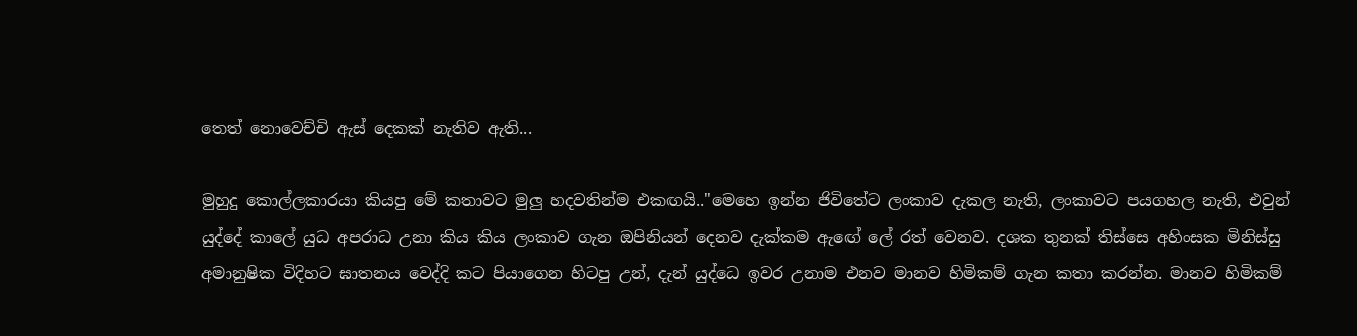තෙත් නොවෙච්චි ඇස් දෙකක් නැතිව ඇති...

මුහුදු කොල්ලකාරයා කියපු මේ කතාවට මුලු හදවතින්ම එකඟයි.."මෙහෙ ඉන්න ජිවිතේට ලංකාව දැකල නැති, ලංකාවට පයගහල නැති, එවුන් යුද්දේ කාලේ යුධ අපරාධ උනා කිය කිය ලංකාව ගැන ඔපිනියන් දෙනව දැක්කම ඇඟේ ලේ රත් වෙනව. දශක තුනක් තිස්සෙ අහිංසක මිනිස්සු අමානුෂික විදිහට ඝාතනය වෙද්දි කට පියාගෙන හිටපු උන්, දැන් යුද්ධෙ ඉවර උනාම එනව මානව හිමිකම් ගැන කතා කරන්න. මානව හිමිකම්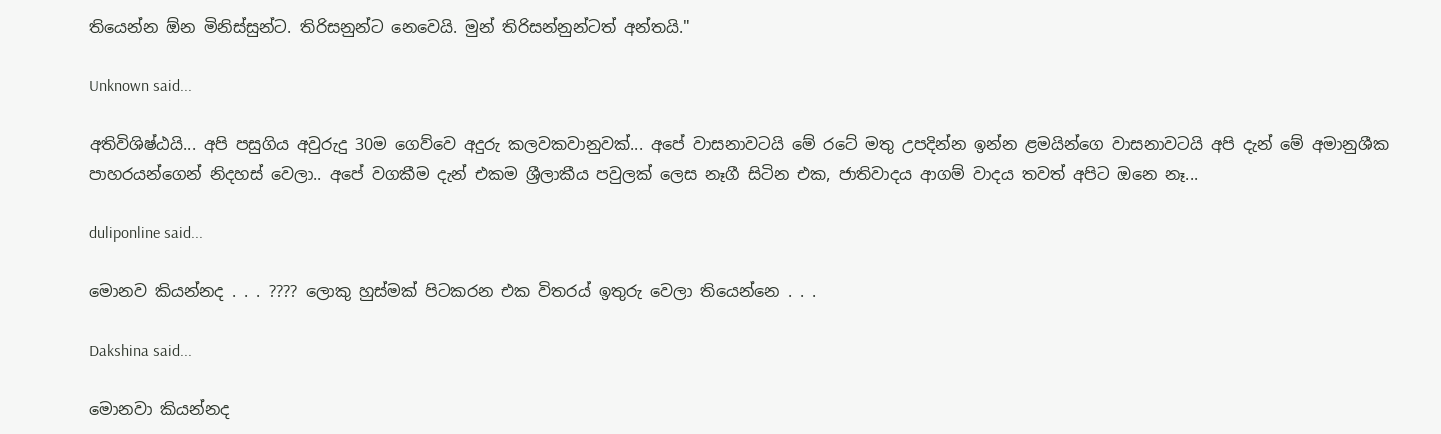තියෙන්න ඕන මිනිස්සුන්ට. තිරිසනුන්ට නෙවෙයි. මුන් තිරිසන්නුන්ටත් අන්තයි."

Unknown said...

අතිවිශිෂ්ඨයි... අපි පසුගිය අවුරුදු 30ම ගෙව්වෙ අදුරු කලවකවානුවක්... අපේ වාසනාවටයි මේ රටේ මතු උපදින්න ඉන්න ළමයින්ගෙ වාසනාවටයි අපි දැන් මේ අමානුශීක පාහරයන්ගෙන් නිදහස් වෙලා.. අපේ වගකීම දැන් එකම ශ්‍රීලාකීය පවුලක් ලෙස නෑගී සිටින එක, ජාතිවාදය ආගම් වාදය තවත් අපිට ඔනෙ නෑ...

duliponline said...

මොනව කියන්නද . . . ???? ලොකු හුස්මක් පිටකරන එක විතරය් ඉතුරු වෙලා තියෙන්නෙ . . .

Dakshina said...

මොනවා කියන්නද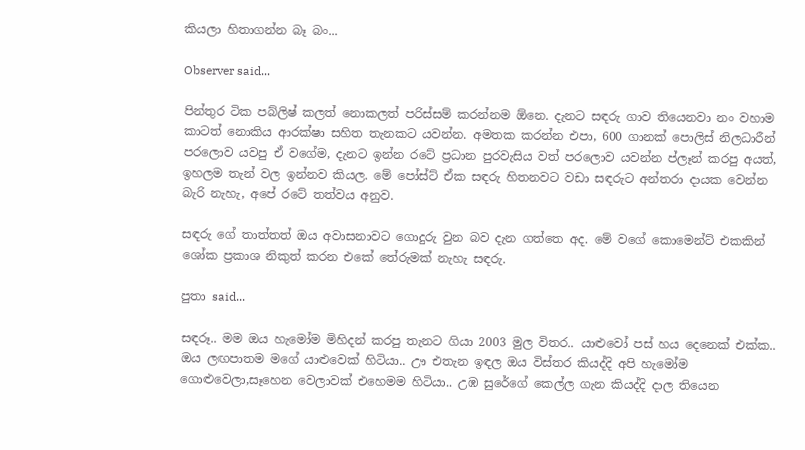කියලා හිතාගන්න බෑ බං...

Observer said...

පින්තුර ටික පබ්ලිෂ් කලත් නොකලත් පරිස්සම් කරන්නම ඕනෙ. දැනට සඳරු ගාව තියෙනවා නං වහාම කාටත් නොකිය ආරක්ෂා සහිත තැනකට යවන්න. අමතක කරන්න එපා, 600 ගානක් පොලිස් නිලධාරීන් පරලොව යවපු ඒ වගේම, දැනට ඉන්න රටේ ප්‍රධාන පුරවැසිය වත් පරලොව යවන්න ප්ලෑන් කරපු අයත්, ඉහලම තැන් වල ඉන්නව කියල. මේ පෝස්ට් ඒක සඳරු හිතනවට වඩා සඳරුට අන්තරා දායක වෙන්න බැරි නැහැ, අපේ රටේ තත්වය අනුව.

සඳරු ගේ තාත්තත් ඔය අවාසනාවට ගොදුරු වුන බව දැන ගත්තෙ අද. මේ වගේ කොමෙන්ට් එකකින් ශෝක ප්‍රකාශ නිකුත් කරන එකේ තේරුමක් නැහැ සඳරු.

පුතා said...

සඳරූ.. මම ඔය හැමෝම මිහිදන් කරපු තැනට ගියා 2003 මුල විතර.. යාළුවෝ පස් හය දෙනෙක් එක්ක.. ඔය ලඟපාතම මගේ යාළුවෙක් හිටියා.. ඌ එතැන ඉඳල ඔය විස්තර කියද්දි අපි හැමෝම ගොළුවෙලා,සෑහෙන වෙලාවක් එහෙමම හිටියා.. උඹ සුරේගේ කෙල්ල ගැන කියද්දි දාල තියෙන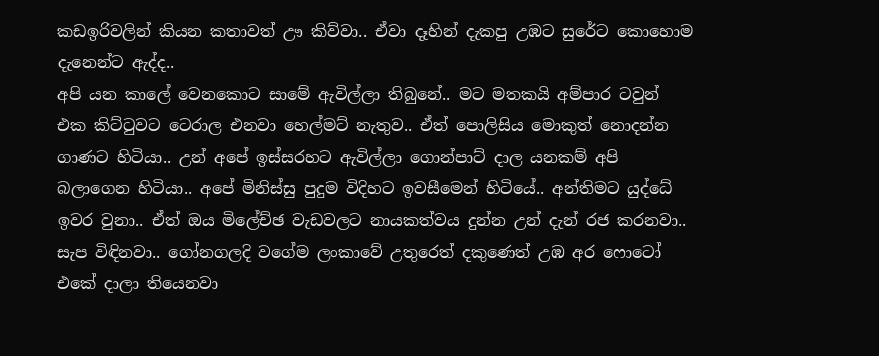කඩඉරිවලින් කියන කතාවත් ඌ කිව්වා.. ඒවා දෑහින් දැකපු උඹට සුරේට කොහොම දැනෙන්ට ඇද්ද..
අපි යන කාලේ වෙනකොට සාමේ ඇවිල්ලා තිබුනේ.. මට මතකයි අම්පාර ටවුන් එක කිට්ටුවට ටෙරාල එනවා හෙල්මට් නැතුව.. ඒත් පොලිසිය මොකුත් නොදන්න ගාණට හිටියා.. උන් අපේ ඉස්සරහට ඇවිල්ලා ගොන්පාට් දාල යනකම් අපි බලාගෙන හිටියා.. අපේ මිනිස්සු පුදුම විදිහට ඉවසීමෙන් හිටියේ.. අන්තිමට යුද්ධේ ඉවර වුනා.. ඒත් ඔය මිලේච්ඡ වැඩවලට නායකත්වය දුන්න උන් දැන් රජ කරනවා.. සැප විඳිනවා.. ගෝනගලදි වගේම ලංකාවේ උතුරෙත් දකුණෙත් උඹ අර ෆොටෝ එකේ දාලා තියෙනවා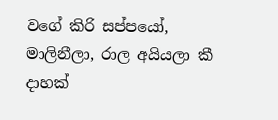වගේ කිරි සප්පයෝ, මාලිනීලා, රාල අයියලා කී දාහක්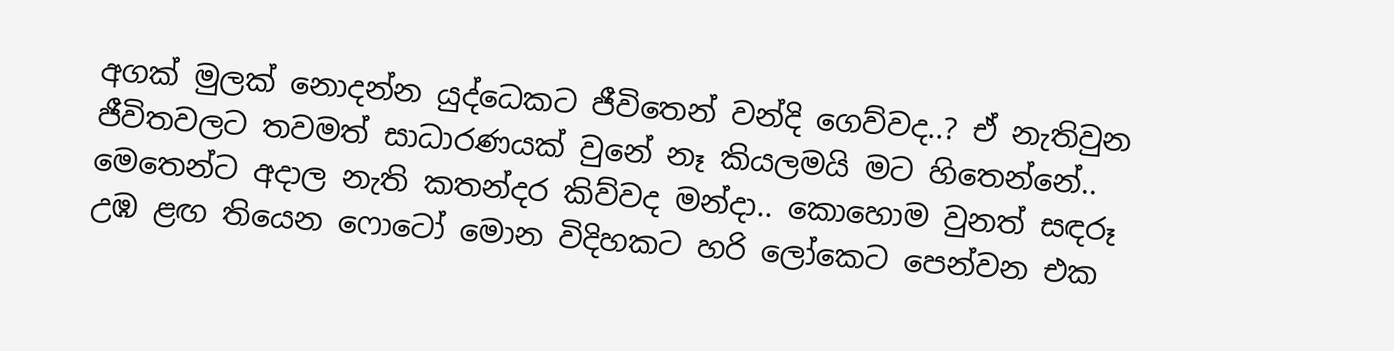අගක් මුලක් නොදන්න යුද්ධෙකට ජීවිතෙන් වන්දි ගෙව්වද..? ඒ නැතිවුන ජීවිතවලට තවමත් සාධාරණයක් වුනේ නෑ කියලමයි මට හිතෙන්නේ..
මෙතෙන්ට අදාල නැති කතන්දර කිව්වද මන්දා.. කොහොම වුනත් සඳරූ උඹ ළඟ තියෙන ෆොටෝ මොන විදිහකට හරි ලෝකෙට පෙන්වන එක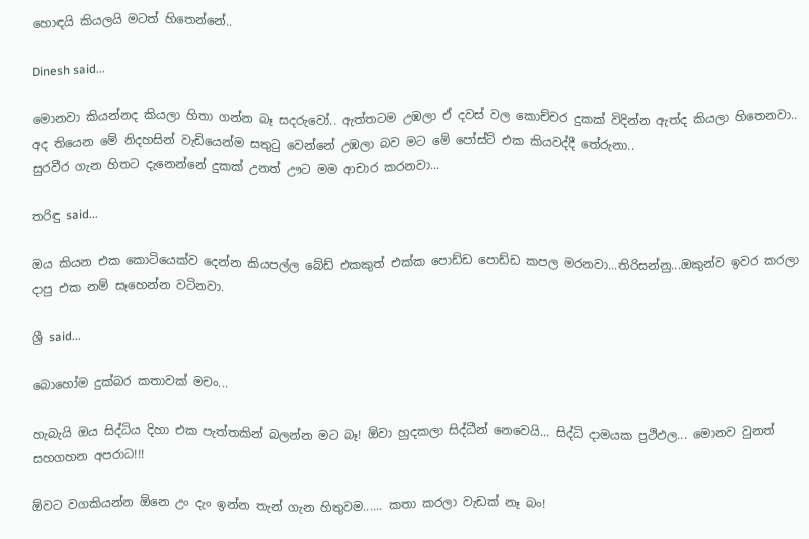හොඳයි කියලයි මටත් හිතෙන්නේ..

Dinesh said...

මොනවා කියන්නද කියලා හිතා ගන්න බෑ සදරුවෝ.. ඇත්තටම උඹලා ඒ දවස් වල කොච්චර දුකක් විදින්න ඇත්ද කියලා හිතෙනවා.. අද තියෙන මේ නිදහසින් වැඩියෙන්ම සතුටු වෙන්නේ උඹලා බව මට මේ පෝස්ට් එක කියවද්දී තේරුනා..
සුරවීර ගැන හිතට දැනෙන්නේ දුකක් උනත් ඌට මම ආචාර කරනවා...

තරිඳු said...

ඔය කියන එක කොටියෙක්ව දෙන්න කියපල්ල බේඩ් එකකුත් එක්ක පොඩ්ඩ පොඩ්ඩ කපල මරනවා...තිරිසන්නු...ඔකුන්ව ඉවර කරලා දාපු එක නම් සෑහෙන්න වටිනවා.

ශ්‍රී said...

බොහෝම දුක්බර කතාවක් මචං...

හැබැයි ඔය සිද්ධිය දිහා එක පැත්තකින් බලන්න මට බෑ! ඕවා හුදකලා සිද්ධීන් නෙවෙයි... සිද්ධි දාමයක ප්‍රථිඵල... මොනව වුනත් සහගහන අපරාධ!!!

ඕවට වගකියන්න ඕනෙ උං දැං ඉන්න තැන් ගැන හිතුවම...... කතා කරලා වැඩක් නෑ බං!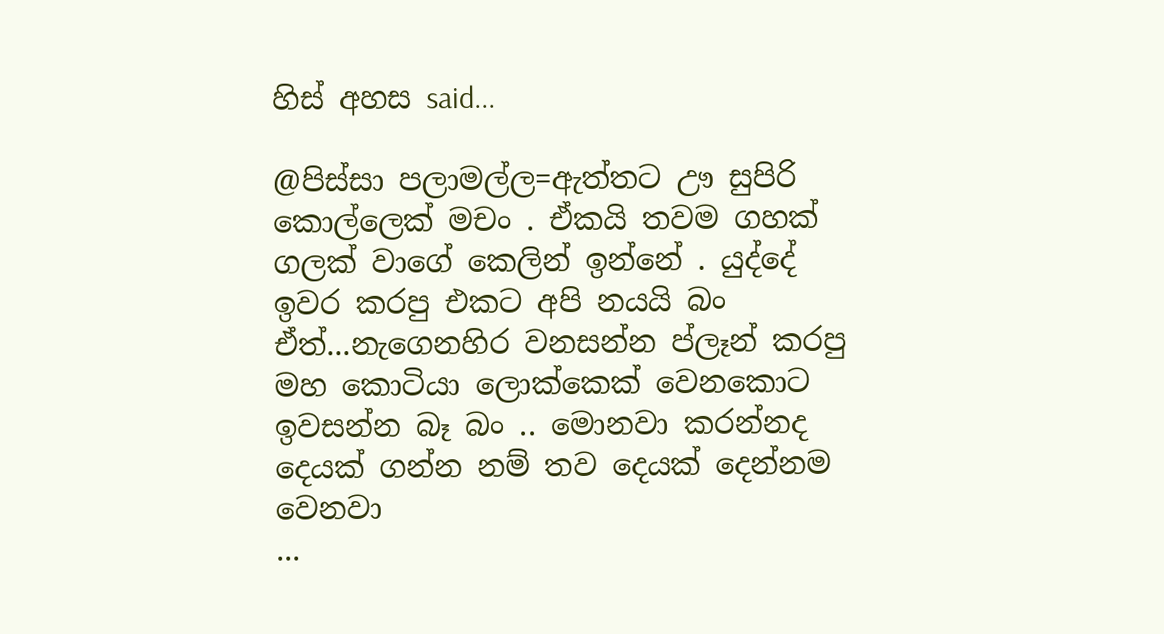හිස් අහස said...

@පිස්සා පලාමල්ල=ඇත්තට ඌ සුපිරි කොල්ලෙක් මචං . ඒකයි තවම ගහක් ගලක් වාගේ කෙලින් ඉන්නේ . යුද්දේ ඉවර කරපු එකට අපි නයයි බං ඒත්...නැගෙනහිර වනසන්න ප්ලෑන් කරපු මහ කොටියා ලොක්කෙක් වෙනකොට ඉවසන්න බෑ බං .. මොනවා කරන්නද දෙයක් ගන්න නම් තව දෙයක් දෙන්නම වෙනවා
...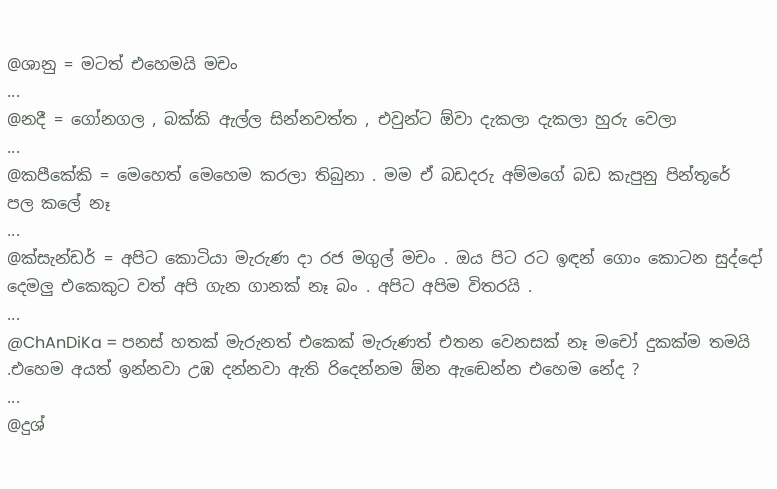@ශානු = මටත් එහෙමයි මචං
...
@නදී = ගෝනගල , බක්කි ඇල්ල සින්නවත්ත , එවුන්ට ඕවා දැකලා දැකලා හුරු වෙලා
...
@කපීකේකි = මෙහෙත් මෙහෙම කරලා තිබුනා . මම ඒ බඩදරු අම්මගේ බඩ කැපුනු පින්තූරේ පල කලේ නෑ
...
@ක්සැන්ඩර් = අපිට කොටියා මැරුණ දා රජ මගුල් මචං . ඔය පිට රට ඉඳන් ගොං කොටන සුද්දෝ දෙමලු එකෙකුට වත් අපි ගැන ගානක් නෑ බං . අපිට අපිම විතරයි .
...
@ChAnDiKa = පනස් හතක් මැරුනත් එකෙක් මැරුණත් එතන වෙනසක් නෑ මචෝ දුකක්ම තමයි .එහෙම අයත් ඉන්නවා උඹ දන්නවා ඇති රිදෙන්නම ඕන ඇඬෙන්න එහෙම නේද ?
...
@දුශ්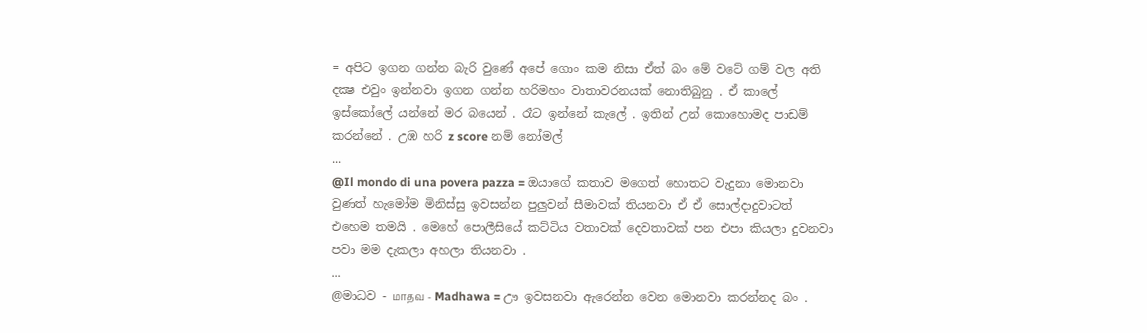= අපිට ඉගන ගන්න බැරි වුණේ අපේ ගොං කම නිසා ඒත් බං මේ වටේ ගම් වල අති දක්‍ෂ එවුං ඉන්නවා ඉගන ගන්න හරිමහං වාතාවරනයක් නොතිබුනු . ඒ කාලේ ඉස්කෝලේ යන්නේ මර බයෙන් . රෑට ඉන්නේ කැලේ . ඉතින් උන් කොහොමද පාඩම් කරන්නේ . උඹ හරි z score නම් නෝමල්
...
@Il mondo di una povera pazza = ඔයාගේ කතාව මගෙත් හොතට වැදුනා මොනවා වුණත් හැමෝම මිනිස්සු ඉවසන්න පුලුවන් සීමාවක් තියනවා ඒ ඒ සොල්දාදුවාටත් එහෙම තමයි . මෙහේ පොලීසියේ කට්ටිය වතාවක් දෙවතාවක් පන එපා කියලා දුවනවා පවා මම දැකලා අහලා තියනවා .
...
@මාධව - மாதவ - Madhawa = ඌ ඉවසනවා ඇරෙන්න වෙන මොනවා කරන්නද බං .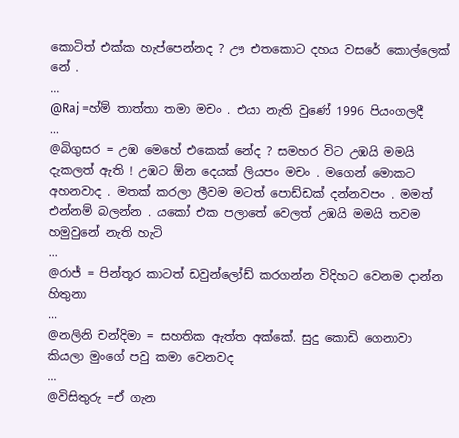කොටිත් එක්ක හැප්පෙන්නද ? ඌ එතකොට දහය වසරේ කොල්ලෙක් නේ .
...
@Raj =හ්ම් තාත්තා තමා මචං . එයා නැති වුණේ 1996 පියංගලදී
...
@බිගුසර = උඹ මෙහේ එකෙක් නේද ? සමහර විට උඹයි මමයි දැකලත් ඇති ! උඹට ඕන දෙයක් ලියපං මචං . මගෙන් මොකට අහනවාද . මතක් කරලා ලීවම මටත් පොඩ්ඩක් දන්නවපං . මමත් එන්නම් බලන්න . යකෝ එක පලාතේ වෙලත් උඹයි මමයි තවම හමුවුනේ නැති හැටි
...
@රාජ් = පින්තූර කාටත් ඩවුන්ලෝඩ් කරගන්න විදිහට වෙනම දාන්න හිතුනා
...
@නලිනි චන්දිමා = සහතික ඇත්ත අක්කේ. සුදු කොඩි ගෙනාවා කියලා මුංගේ පවු කමා වෙනවද
...
@විසිතුරු =ඒ ගැන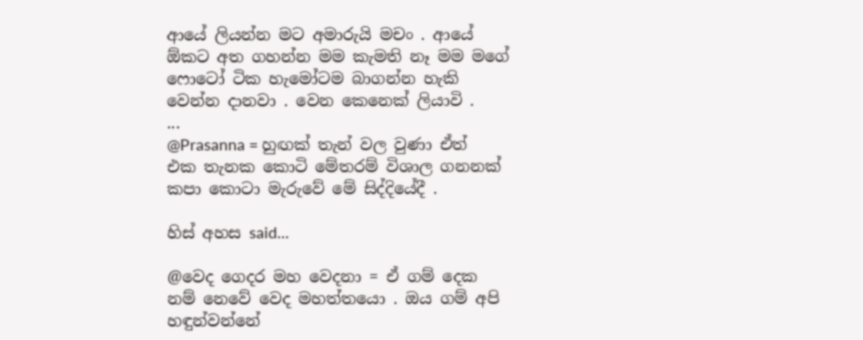ආයේ ලියන්න මට අමාරුයි මචං . ආයේ ඕකට අත ගහන්න මම කැමති නෑ මම මගේ ෆොටෝ ටික හැමෝටම බාගන්න හැකි වෙන්න දානවා . වෙන කෙනෙක් ලියාවි .
...
@Prasanna = හුඟක් තැන් වල වුණා ඒත් එක තැනක කොටි මේතරම් විශාල ගනනක් කපා කොටා මැරුවේ මේ සිද්දියේදී .

හිස් අහස said...

@වෙද ගෙදර මහ වෙදනා = ඒ ගම් දෙක නම් නෙවේ වෙද මහත්තයො . ඔය ගම් අපි හඳුන්වන්නේ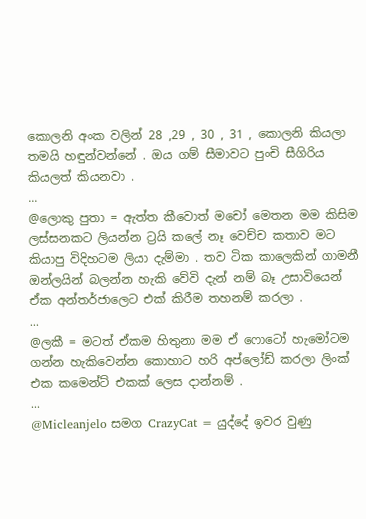කොලනි අංක වලින් 28 ,29 , 30 , 31 , කොලනි කියලා තමයි හඳුන්වන්නේ . ඔය ගම් සීමාවට පුංචි සීගිරිය කියලත් කියනවා .
...
@ලොකු පුතා = ඇත්ත කීවොත් මචෝ මෙතන මම කිසිම ලස්සනකට ලියන්න ට්‍රයි කලේ නෑ වෙච්ච කතාව මට කියාපු විදිහටම ලියා දැම්මා . තව ටික කාලෙකින් ගාමනී ඔන්ලයින් බලන්න හැකි වේවි දැන් නම් බෑ උසාවියෙන් ඒක අන්තර්ජාලෙට එක් කිරීම තහනම් කරලා .
...
@ලකී = මටත් ඒකම හිතුනා මම ඒ ෆොටෝ හැමෝටම ගන්න හැකිවෙන්න කොහාට හරි අප්ලෝඩ් කරලා ලිංක් එක කමෙන්ට් එකක් ලෙස දාන්නම් .
...
@Micleanjelo සමග CrazyCat = යුද්දේ ඉවර වුණු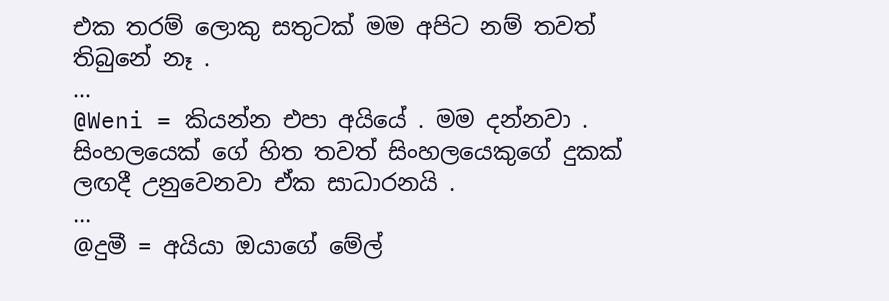එක තරම් ලොකු සතුටක් මම අපිට නම් තවත් තිබුනේ නෑ .
...
@Weni = කියන්න එපා අයියේ . මම දන්නවා . සිංහලයෙක් ගේ හිත තවත් සිංහලයෙකුගේ දුකක් ලඟදී උනුවෙනවා ඒක සාධාරනයි .
...
@දුමී = අයියා ඔයාගේ මේල්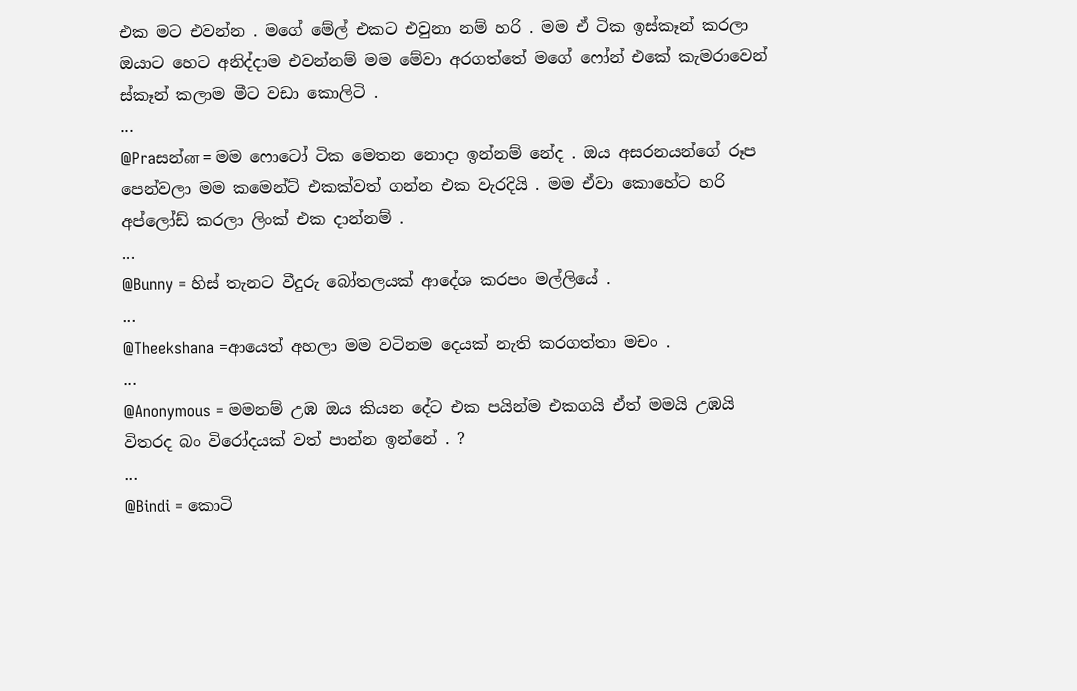එක මට එවන්න . මගේ මේල් එකට එවුනා නම් හරි . මම ඒ ටික ඉස්කෑන් කරලා ඔයාට හෙට අනිද්දාම එවන්නම් මම මේවා අරගත්තේ මගේ ෆෝන් එකේ කැමරාවෙන් ස්කෑන් කලාම මීට වඩා කොලිටි .
...
@Praසන්ன = මම ෆොටෝ ටික මෙතන නොදා ඉන්නම් නේද . ඔය අසරනයන්ගේ රූප පෙන්වලා මම කමෙන්ට් එකක්වත් ගන්න එක වැරදියි . මම ඒවා කොහේට හරි අප්ලෝඩ් කරලා ලිංක් එක දාන්නම් .
...
@Bunny = හිස් තැනට වීදුරු බෝතලයක් ආදේශ කරපං මල්ලියේ .
...
@Theekshana =ආයෙත් අහලා මම වටිනම දෙයක් නැති කරගත්තා මචං .
...
@Anonymous = මමනම් උඹ ඔය කියන දේට එක පයින්ම එකගයි ඒත් මමයි උඹයි විතරද බං විරෝදයක් වත් පාන්න ඉන්නේ . ?
...
@Bindi = කොටි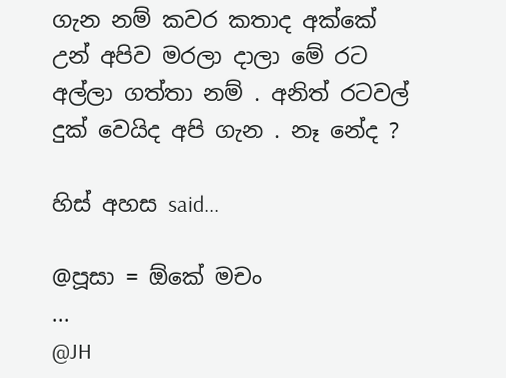ගැන නම් කවර කතාද අක්කේ උන් අපිව මරලා දාලා මේ රට අල්ලා ගත්තා නම් . අනිත් රටවල් දුක් වෙයිද අපි ගැන . නෑ නේද ?

හිස් අහස said...

@පූසා = ඕකේ මචං
...
@JH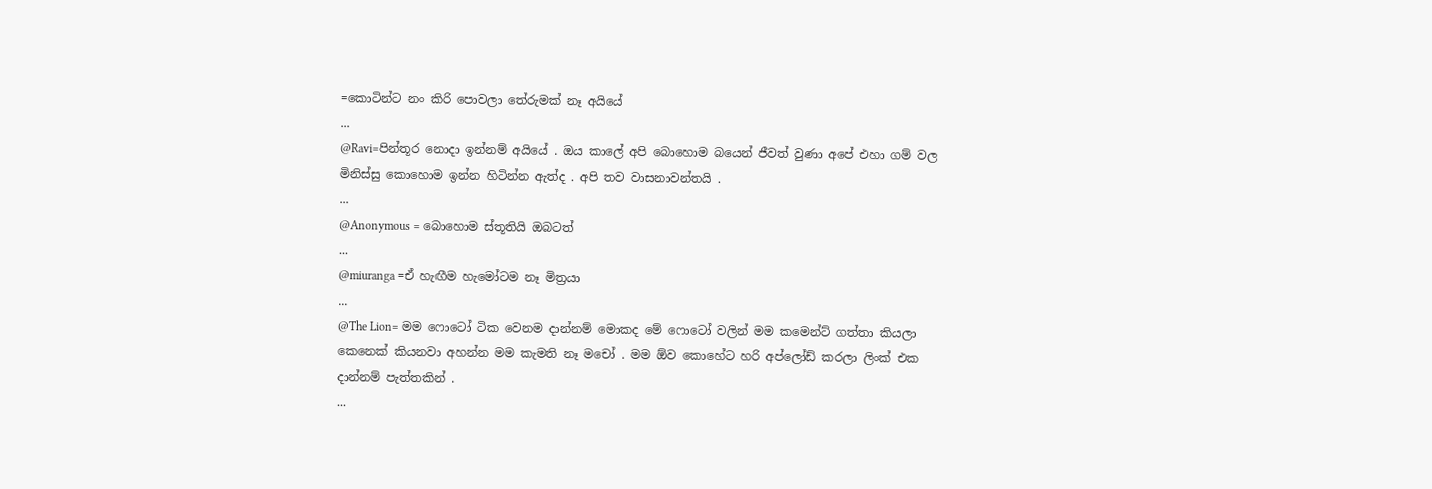=කොටින්ට නං කිරි පොවලා තේරුමක් නෑ අයියේ
...
@Ravi=පින්තූර නොදා ඉන්නම් අයියේ . ඔය කාලේ අපි බොහොම බයෙන් ජීවත් වුණා අපේ එහා ගම් වල මිනිස්සු කොහොම ඉන්න හිටින්න ඇත්ද . අපි තව වාසනාවන්තයි .
...
@Anonymous = බොහොම ස්තූතියි ඔබටත්
...
@miuranga =ඒ හැඟීම හැමෝටම නෑ මිත්‍රයා
...
@The Lion= මම ෆොටෝ ටික වෙනම දාන්නම් මොකද මේ ෆොටෝ වලින් මම කමෙන්ට් ගත්තා කියලා කෙනෙක් කියනවා අහන්න මම කැමති නෑ මචෝ . මම ඕව කොහේට හරි අප්ලෝඩ් කරලා ලිංක් එක දාන්නම් පැත්තකින් .
...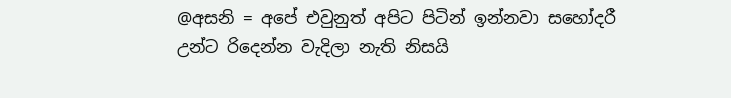@අසනි = අපේ එවුනුත් අපිට පිටින් ඉන්නවා සහෝදරී උන්ට රිදෙන්න වැදිලා නැති නිසයි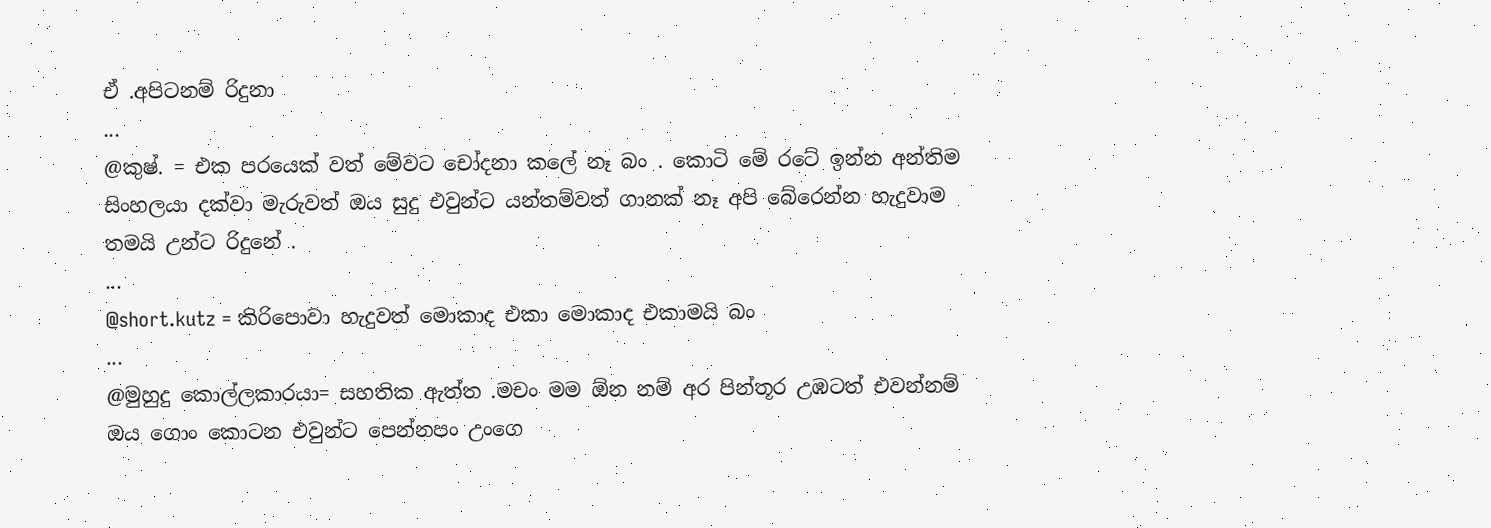ඒ .අපිටනම් රිදුනා
...
@කුෂ්. = එක පරයෙක් වත් මේවට චෝදනා කලේ නෑ බං . කොටි මේ රටේ ඉන්න අන්තිම සිංහලයා දක්වා මැරුවත් ඔය සුදු එවුන්ට යන්තම්වත් ගානක් නෑ අපි බේරෙන්න හැදුවාම තමයි උන්ට රිදුනේ .
...
@short.kutz = කිරිපොවා හැදුවත් මොකාද එකා මොකාද එකාමයි බං
...
@මුහුදු කොල්ලකාරයා= සහතික ඇත්ත .මචං මම ඕන නම් අර පින්තූර උඹටත් එවන්නම් ඔය ගොං කොටන එවුන්ට පෙන්නපං උංගෙ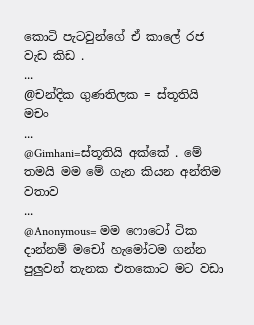කොටි පැටවුන්ගේ ඒ කාලේ රජ වැඩ කිඩ .
...
@චන්දික ගුණතිලක = ස්තූතියි මචං
...
@Gimhani=ස්තූතියි අක්කේ . මේ තමයි මම මේ ගැන කියන අන්තිම වතාව
...
@Anonymous= මම ෆොටෝ ටික දාන්නම් මචෝ හැමෝටම ගන්න පුලුවන් තැනක එතකොට මට වඩා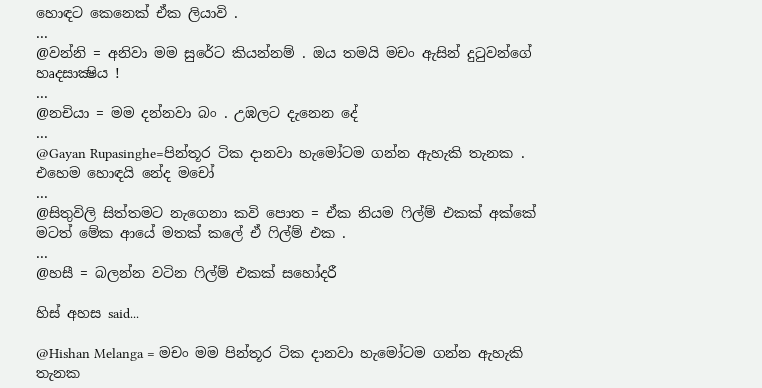හොඳට කෙනෙක් ඒක ලියාවි .
...
@වන්නි = අනිවා මම සුරේට කියන්නම් . ඔය තමයි මචං ඇසින් දුටුවන්ගේ හෘදසාක්‍ෂිය !
...
@නචියා = මම දන්නවා බං . උඹලට දැනෙන දේ
...
@Gayan Rupasinghe=පින්තූර ටික දානවා හැමෝටම ගන්න ඇහැකි තැනක . එහෙම හොඳයි නේද මචෝ
...
@සිතුවිලි සිත්තමට නැගෙනා කවි පොත = ඒක නියම ෆිල්ම් එකක් අක්කේ මටත් මේක ආයේ මතක් කලේ ඒ ෆිල්ම් එක .
...
@හසී = බලන්න වටින ෆිල්ම් එකක් සහෝදරී

හිස් අහස said...

@Hishan Melanga = මචං මම පින්තූර ටික දානවා හැමෝටම ගන්න ඇහැකි තැනක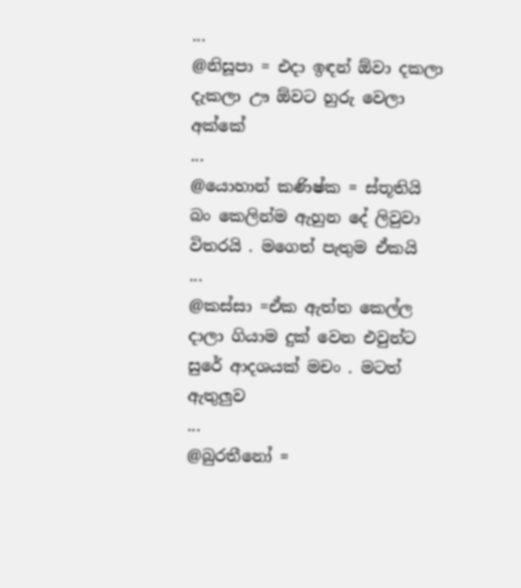...
@නිසූපා = එදා ඉඳන් ඕවා දකලා දැකලා ඌ ඕවට හුරු වෙලා අක්කේ
...
@යොහාන් කණිෂ්ක = ස්තූතියි බං කෙලින්ම ඇහුන දේ ලිවුවා විතරයි . මගෙත් පැතුම ඒකයි
...
@කස්සා =ඒක ඇත්ත කෙල්ල දාලා ගියාම දුක් වෙන එවුන්ට සුරේ ආදශයක් මචං . මටත් ඇතුලුව
...
@බුරතීනෝ =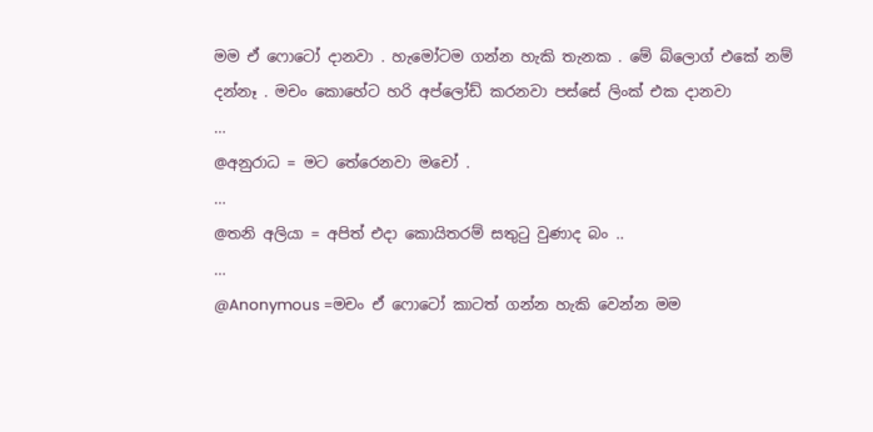මම ඒ ෆොටෝ දානවා . හැමෝටම ගන්න හැකි තැනක . මේ බ්ලොග් එකේ නම් දන්නෑ . මචං කොහේට හරි අප්ලෝඩ් කරනවා පස්සේ ලිංක් එක දානවා
...
@අනුරාධ = මට තේරෙනවා මචෝ .
...
@තනි අලියා = අපිත් එදා කොයිතරම් සතුටු වුණාද බං ..
...
@Anonymous =මචං ඒ ෆොටෝ කාටත් ගන්න හැකි වෙන්න මම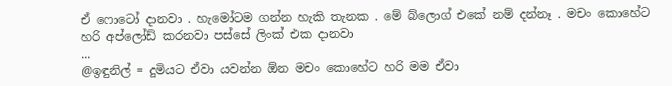ඒ ෆොටෝ දානවා . හැමෝටම ගන්න හැකි තැනක . මේ බ්ලොග් එකේ නම් දන්නෑ . මචං කොහේට හරි අප්ලෝඩ් කරනවා පස්සේ ලිංක් එක දානවා
...
@ඉඳුනිල් = දුමියට ඒවා යවන්න ඕන මචං කොහේට හරි මම ඒවා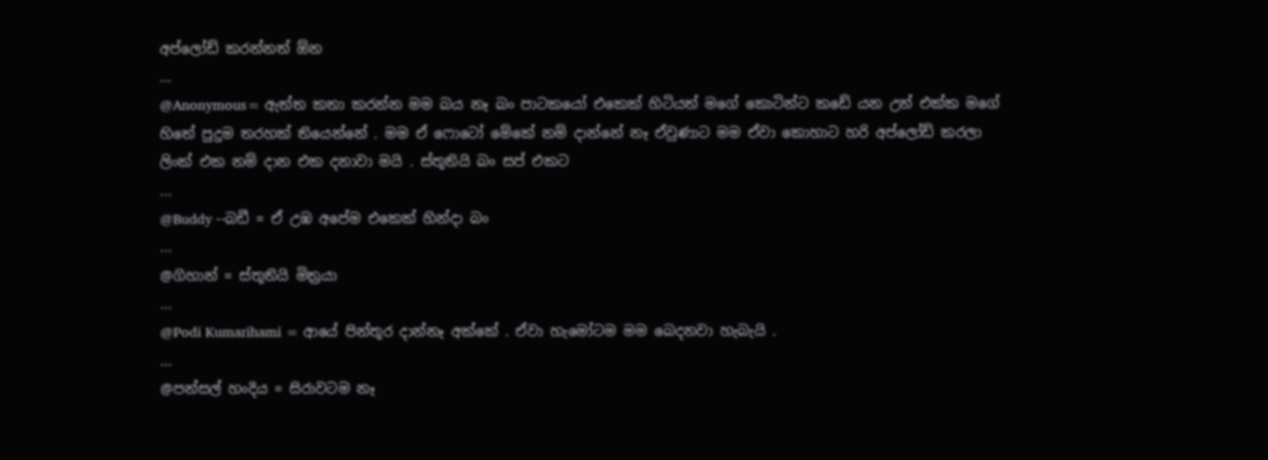අප්ලෝඩ් කරන්නත් ඕන
...
@Anonymous= ඇත්ත කතා කරන්න මම බය නෑ බං පාටකයෝ එකෙක් හිටියත් මගේ කොටින්ට කඩේ යන උන් එක්ක මගේ හිතේ පුදුම තරහක් තියෙන්නේ . මම ඒ ෆොටෝ මේකේ නම් දාන්නේ නෑ ඒවුණාට මම ඒවා කොහාට හරි අප්ලෝඩ් කරලා ලිංක් එක නම් දාන එක දනාවා මයි . ස්තූතියි බං සප් එකට
...
@Buddy --බඩී = ඒ උඹ අපේම එකෙක් හින්දා බං
...
@ගිහාන් = ස්තූතියි මිත්‍රයා
...
@Podi Kumarihami = ආයේ පින්තූර දාන්නෑ අක්කේ . ඒවා හැමෝටම මම බෙදනවා හැබැයි .
...
@පන්සල් හංදිය = සිරාවටම නෑ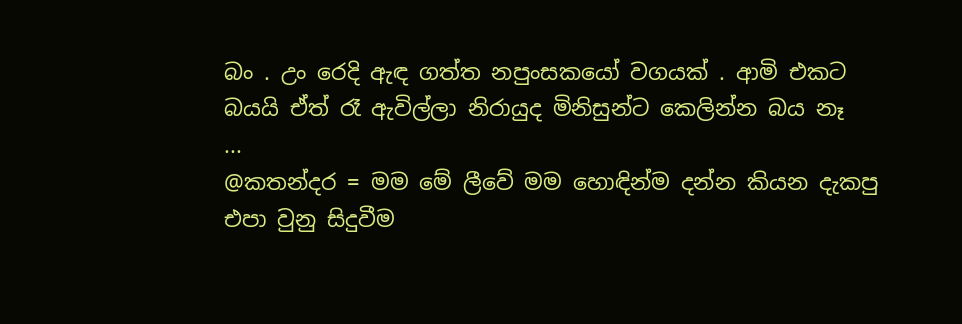බං . උං රෙදි ඇඳ ගත්ත නපුංසකයෝ වගයක් . ආමි එකට බයයි ඒත් රෑ ඇවිල්ලා නිරායුද මිනිසුන්ට කෙලින්න බය නෑ
...
@කතන්දර = මම මේ ලීවේ මම හොඳින්ම දන්න කියන දැකපු එපා වුනු සිදුවීම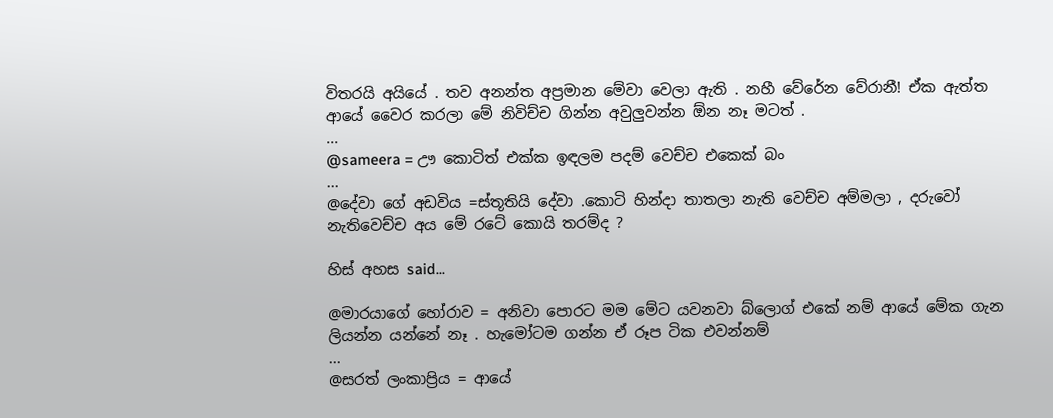විතරයි අයියේ . තව අනන්ත අප්‍රමාන මේවා වෙලා ඇති . නහී වේරේන වේරානී! ඒක ඇත්ත ආයේ වෛර කරලා මේ නිවිච්ච ගින්න අවුලුවන්න ඕන නෑ මටත් .
...
@sameera = ඌ කොටිත් එක්ක ඉඳලම පදම් වෙච්ච එකෙක් බං
...
@දේවා ගේ අඩවිය =ස්තූතියි දේවා .කොටි හින්දා තාතලා නැති වෙච්ච අම්මලා , දරුවෝ නැතිවෙච්ච අය මේ රටේ කොයි තරම්ද ?

හිස් අහස said...

@මාරයාගේ හෝරාව = අනිවා පොරට මම මේට යවනවා බ්ලොග් එකේ නම් ආයේ මේක ගැන ලියන්න යන්නේ නෑ . හැමෝටම ගන්න ඒ රූප ටික එවන්නම්
...
@සරත් ලංකාප්‍රිය = ආයේ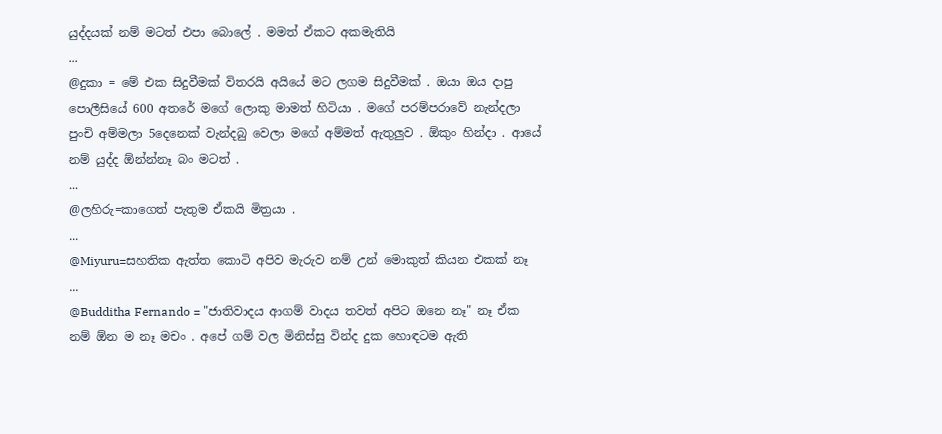යුද්දයක් නම් මටත් එපා බොලේ . මමත් ඒකට අකමැතියි
...
@දුකා = මේ එක සිදුවීමක් විතරයි අයියේ මට ලගම සිදුවීමක් . ඔයා ඔය දාපු පොලීසියේ 600 අතරේ මගේ ලොකු මාමත් හිටියා . මගේ පරම්පරාවේ නැන්දලා පුංචි අම්මලා 5දෙනෙක් වැන්දබු වෙලා මගේ අම්මත් ඇතුලුව . ඕකුං හින්දා . ආයේ නම් යුද්ද ඕන්න්නෑ බං මටත් .
...
@ලහිරු=කාගෙත් පැතුම ඒකයි මිත්‍රයා .
...
@Miyuru=සහතික ඇත්ත කොටි අපිව මැරුව නම් උන් මොකුත් කියන එකක් නෑ
...
@Budditha Fernando = "ජාතිවාදය ආගම් වාදය තවත් අපිට ඔනෙ නෑ" නෑ ඒක නම් ඕන ම නෑ මචං . අපේ ගම් වල මිනිස්සු වින්ද දුක හොඳටම ඇති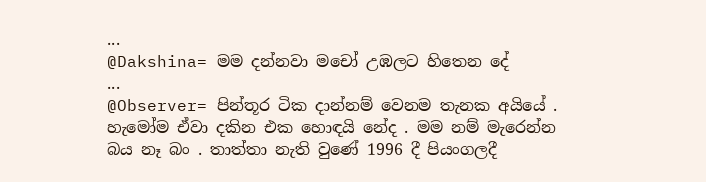...
@Dakshina= මම දන්නවා මචෝ උඹලට හිතෙන දේ
...
@Observer= පින්තූර ටික දාන්නම් වෙනම තැනක අයියේ . හැමෝම ඒවා දකින එක හොඳයි නේද . මම නම් මැරෙන්න බය නෑ බං . තාත්තා නැති වුණේ 1996 දී පියංගලදී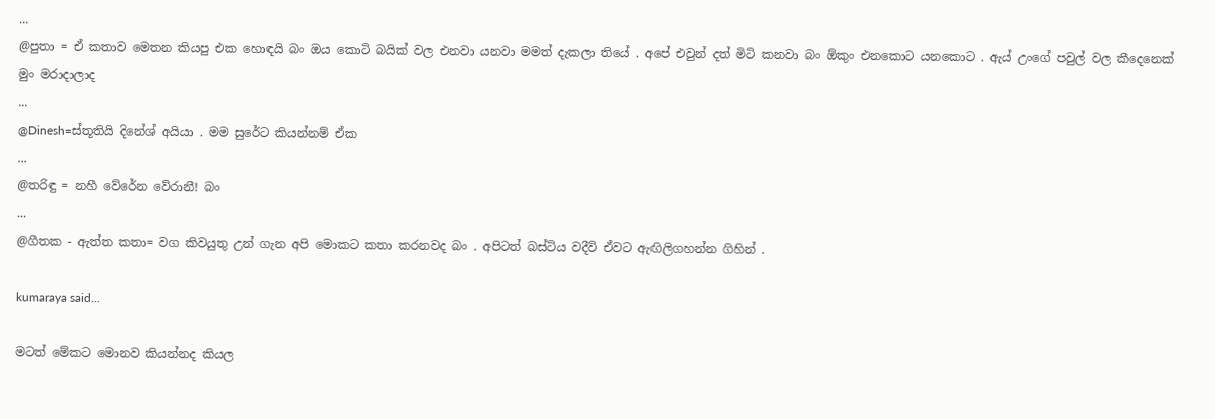...
@පුතා = ඒ කතාව මෙතන කියපු එක හොඳයි බං ඔය කොටි බයික් වල එනවා යනවා මමත් දැකලා තියේ . අපේ එවුන් දත් මිටි කනවා බං ඕකුං එනකොට යනකොට . ඇය් උංගේ පවුල් වල කීදෙනෙක් මුං මරාදාලාද
...
@Dinesh=ස්තූතියි දිනේශ් අයියා . මම සුරේට කියන්නම් ඒක
...
@තරිඳු = නහී වේරේන වේරානී! බං
...
@ගීතක - ඇත්ත කතා= වග කිවයුතු උන් ගැන අපි මොකට කතා කරනවද බං . අපිටත් බස්ටිය වදීවි ඒවට ඇඟිලිගහන්න ගිහින් .

kumaraya said...

මටත් මේකට මොනව කියන්නද කියල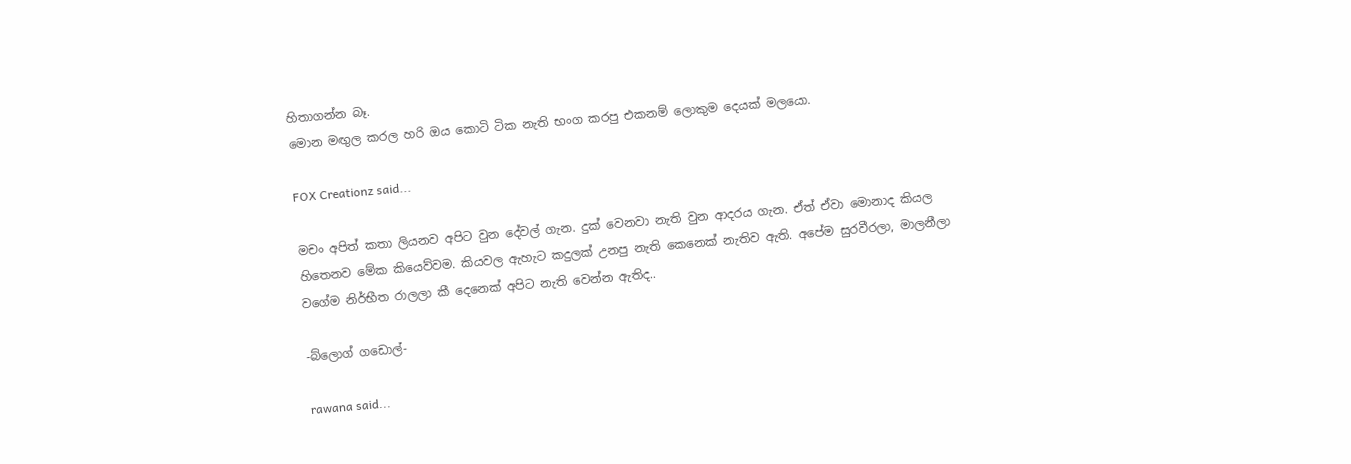හිතාගන්න බෑ.
මොන මඟුල කරල හරි ඔය කොටි ටික නැති භංග කරපු එකනම් ලොකුම දෙයක් මලයො.

FOX Creationz said...

මචං අපිත් කතා ලියනව අපිට වුන දේවල් ගැන. දුක් වෙනවා නැති වුන ආදරය ගැන. ඒත් ඒවා මොනාද කියල හිතෙනව මේක කියෙව්වම. කියවල ඇහැට කදුලක් උනපු නැති කෙනෙක් නැතිව ඇති. අපේම සුරවීරලා, මාලනීලා වගේම නිර්භීත රාලලා කී දෙනෙක් අපිට නැති වෙන්න ඇතිද..

-බ්ලොග් ගඩොල්-

rawana said...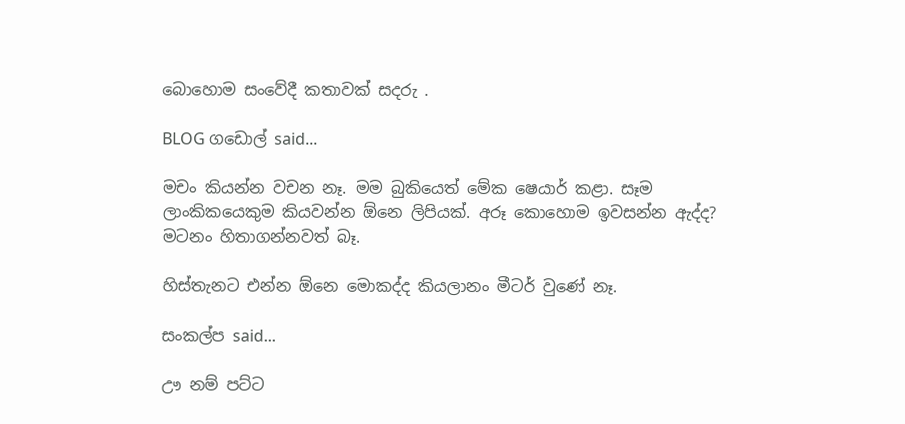බොහොම සංවේදී කතාවක් සදරු .

BLOG ගඩොල් said...

මචං කියන්න වචන නෑ. මම බුකියෙත් මේක ෂෙයාර් කළා. සෑම ලාංකිකයෙකුම කියවන්න ඕනෙ ලිපියක්. අරූ කොහොම ඉවසන්න ඇද්ද? මටනං හිතාගන්නවත් බෑ.

හිස්තැනට එන්න ඕනෙ මොකද්ද කියලානං මීටර් වුණේ නෑ.

සංකල්ප said...

ඌ නම් පට්ට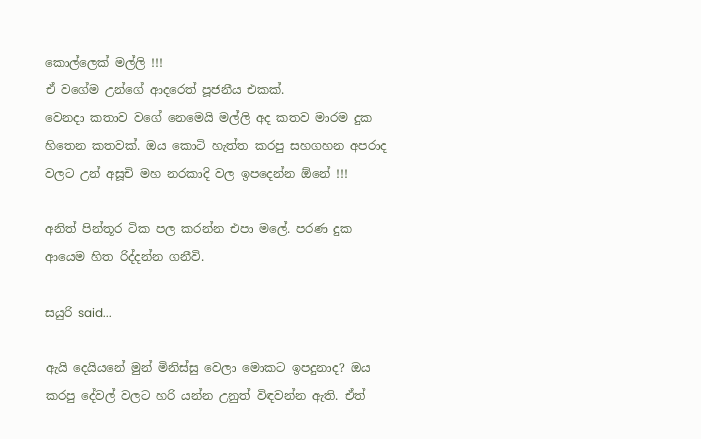කොල්ලෙක් මල්ලි !!!
ඒ වගේම උන්ගේ ආදරෙත් පූජනීය එකක්.
වෙනදා කතාව වගේ නෙමෙයි මල්ලි අද කතව මාරම දුක හිතෙන කතවක්. ඔය කොටි හැත්ත කරපු සහගහන අපරාද වලට උන් අසූචි මහ නරකාදි වල ඉපදෙන්න ඕනේ !!!

අනිත් පින්තූර ටික පල කරන්න එපා මලේ. පරණ දුක ආයෙම හිත රිද්දන්න ගනීවි.

සයුරි said...

ඇයි දෙයියනේ මුන් මිනිස්සු වෙලා මොකට ඉපදුනාද? ඔය කරපු දේවල් වලට හරි යන්න උනුත් විඳවන්න ඇති. ඒත්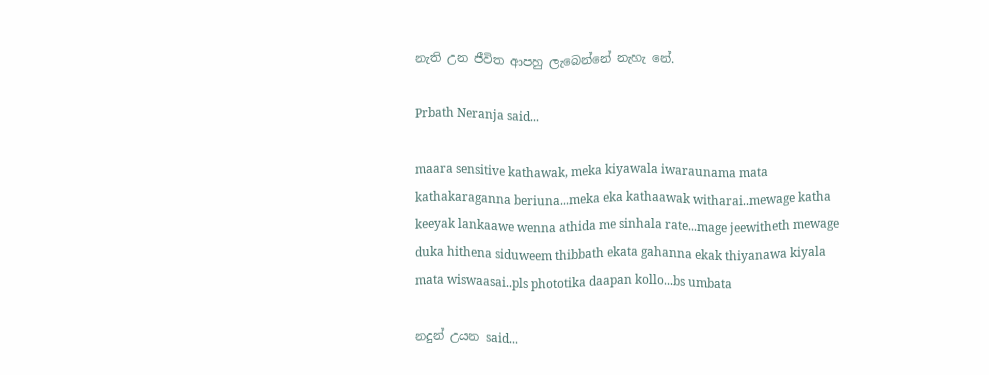නැති උන ජීවිත ආපහු ලැබෙන්නේ නැහැ නේ.

Prbath Neranja said...

maara sensitive kathawak, meka kiyawala iwaraunama mata kathakaraganna beriuna...meka eka kathaawak witharai..mewage katha keeyak lankaawe wenna athida me sinhala rate...mage jeewitheth mewage duka hithena siduweem thibbath ekata gahanna ekak thiyanawa kiyala mata wiswaasai..pls phototika daapan kollo...bs umbata

නදුන් උයන said...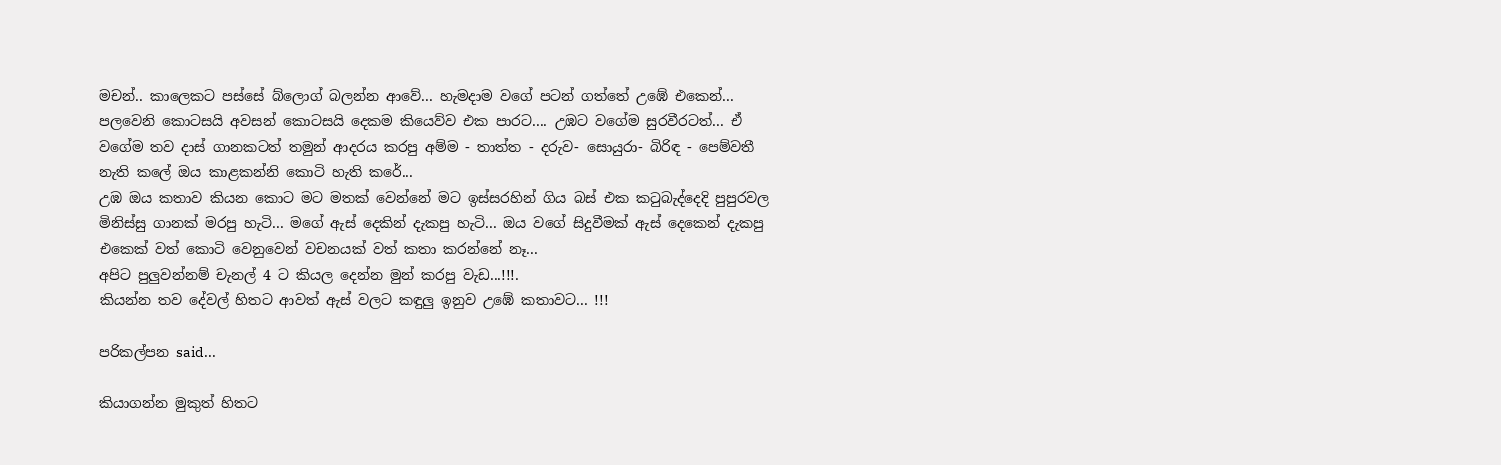මචන්.. කාලෙකට පස්සේ බ්ලොග් බලන්න ආවේ... හැමදාම වගේ පටන් ගත්තේ උඹේ එකෙන්... පලවෙනි කොටසයි අවසන් කොටසයි දෙකම කියෙව්ව එක පාරට.... උඹට වගේම සුරවීරටත්... ඒ වගේම තව දාස් ගානකටත් තමුන් ආදරය කරපු අම්ම - තාත්ත - දරුව- සොයුරා- බිරිඳ - පෙම්වතී නැති කලේ ඔය කාළකන්නි කොටි හැති කරේ...
උඹ ඔය කතාව කියන කොට මට මතක් වෙන්නේ මට ඉස්සරහින් ගිය බස් එක කටුබැද්දෙදි පුපුරවල මිනිස්සු ගානක් මරපු හැටි... මගේ ඇස් දෙකින් දැකපු හැටි... ඔය වගේ සිදුවීමක් ඇස් දෙකෙන් දැකපු එකෙක් වත් කොටි වෙනුවෙන් වචනයක් වත් කතා කරන්නේ නෑ...
අපිට පුලුවන්නම් චැනල් 4 ට කියල දෙන්න මුන් කරපු වැඩ...!!!.
කියන්න තව දේවල් හිතට ආවත් ඇස් වලට කඳුලු ඉනුව උඹේ කතාවට... !!!

පරිකල්පන said...

කියාගන්න මුකුත් හිතට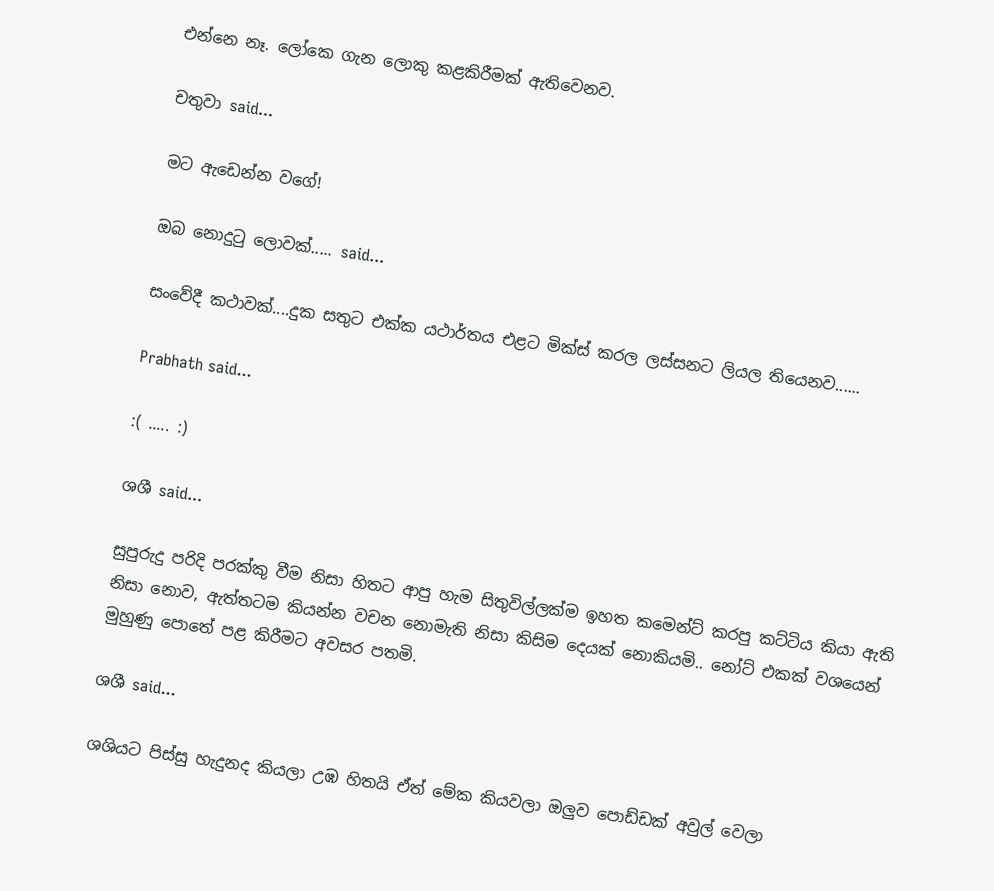එන්නෙ නෑ. ලෝකෙ ගැන ලොකු කළකිරීමක් ඇතිවෙනව.

චතුවා said...

මට ඇඩෙන්න වගේ!

ඔබ නොදු‍ටු ලොවක්..... said...

සංවේදී කථාවක්....දුක සතුට එක්ක යථාර්තය එළට මික්ස් කරල ලස්සනට ලියල තියෙනව......

Prabhath said...

:( ..... :)

ශශී said...

සුපුරුදු පරිදි පරක්කු වීම නිසා හිතට ආපු හැම සිතුවිල්ලක්ම ඉහත කමෙන්ට් කරපු කට්ටිය කියා ඇති නිසා නොව, ඇත්තටම කියන්න වචන නොමැති නිසා කිසිම දෙයක් නොකියමි.. නෝට් එකක් වශයෙන් මුහුණු පොතේ පළ කිරීමට අවසර පතමි.

ශශී said...

ශශියට පිස්සු හැදුනද කියලා උඹ හිතයි ඒත් මේක කියවලා ඔලුව පොඩ්ඩක් අවුල් වෙලා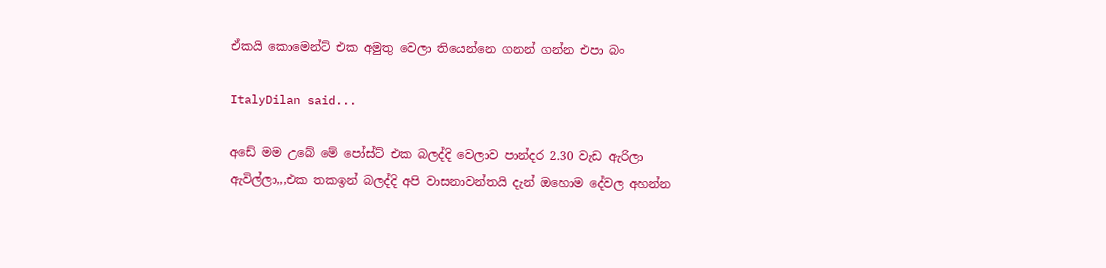ඒකයි කොමෙන්ට් එක අමුතු වෙලා තියෙන්නෙ ගනන් ගන්න එපා බං

ItalyDilan said...

අඩේ මම උබේ මේ පෝස්ට් එක බලද්දි වෙලාව පාන්දර 2.30 වැඩ ඇරිලා ඇවිල්ලා,,,එක තකඉන් බලද්දි අපි වාසනාවන්තයි දැන් ඔහොම දේවල අහන්න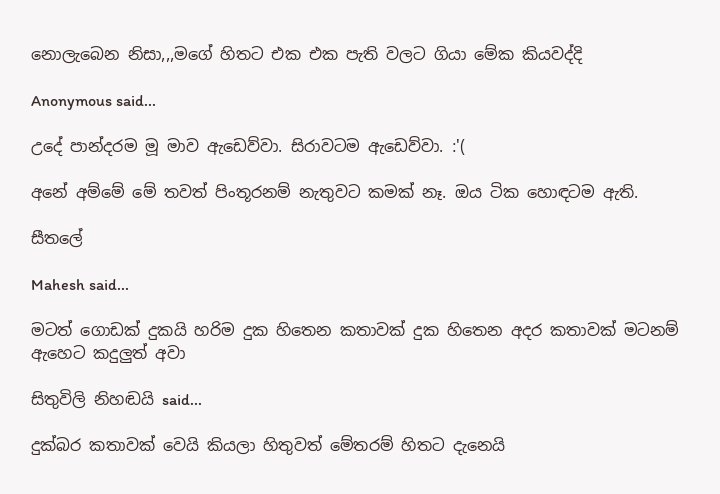නොලැබෙන නිසා,,,මගේ හිතට එක එක පැති වලට ගියා මේක කියවද්දි

Anonymous said...

උදේ පාන්දරම මූ මාව ඇඩෙව්වා. සිරාවටම ඇඩෙව්වා. :'(

අනේ අම්මේ මේ තවත් පිංතූරනම් නැතුවට කමක් නෑ. ඔය ටික හොඳටම ඇති.

සීතලේ

Mahesh said...

මටත් ගොඩක් දුකයි හරිම දුක හිතෙන කතාවක් දුක හිතෙන අදර කතාවක් මටනම් ඇහෙට කදුලුත් අවා

සිතුවිලි නිහඬයි said...

දුක්බර කතාවක් වෙයි කියලා හිතුවත් මේතරම් හිත‍ට දැනෙයි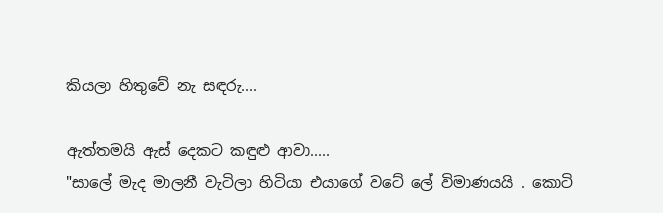කියලා හිතුවේ නැ සඳරු....

ඇත්තමයි ඇස් දෙකට කඳුළු ආවා.....
"සාලේ මැද මාලනී වැටිලා හිටියා එයාගේ වටේ ලේ විමාණයයි . කොටි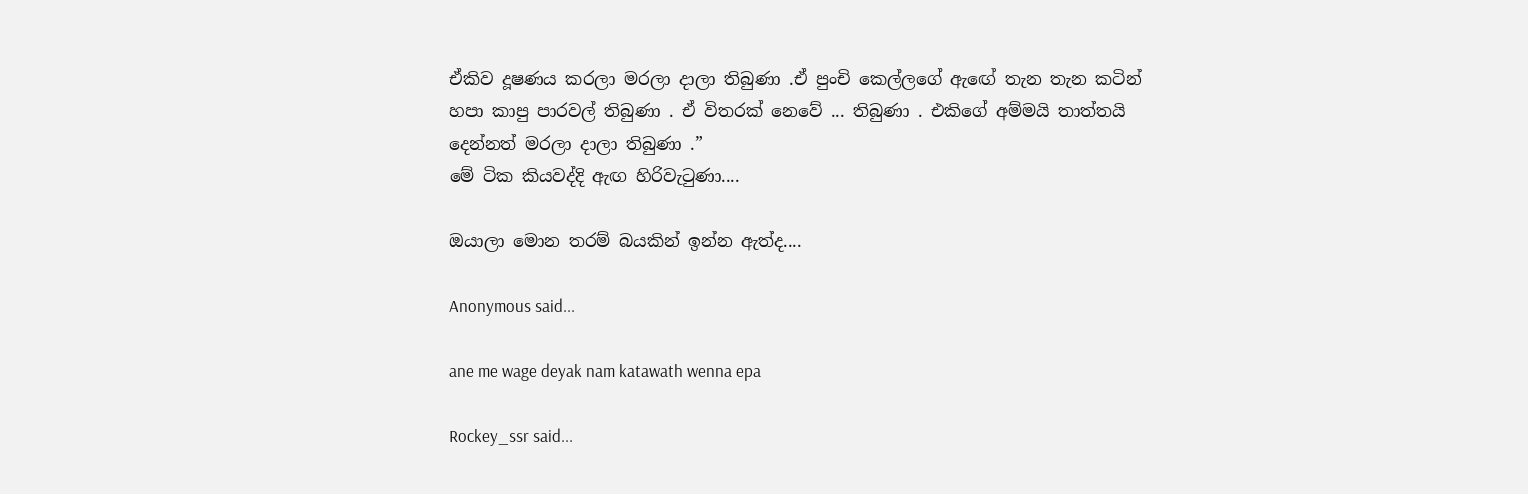ඒකිව දූෂණය කරලා මරලා දාලා තිබුණා .ඒ පුංචි කෙල්ලගේ ඇඟේ තැන තැන කටින් හපා කාපු පාරවල් තිබුණා . ඒ විතරක් නෙවේ ... තිබුණා . එකිගේ අම්මයි තාත්තයි දෙන්නත් මරලා දාලා තිබුණා .”
මේ ටික කියවද්දි ඇඟ හිරිවැටුණා....

ඔයාලා මොන තරම් බයකින් ඉන්න ඇත්ද....

Anonymous said...

ane me wage deyak nam katawath wenna epa

Rockey_ssr said...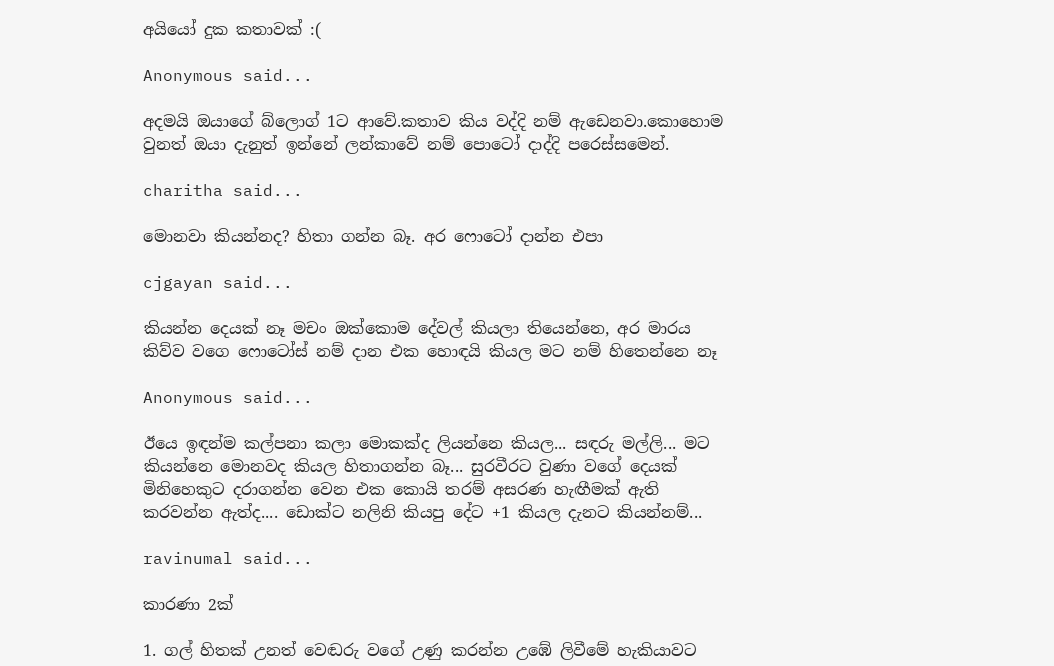අයියෝ දුක කතාවක් :(

Anonymous said...

අදමයි ඔයාගේ බ්ලොග් 1ට ආවේ.කතාව කිය වද්දි නම් ඇඩෙනවා.කොහොම වුනත් ඔයා දැනුත් ඉන්නේ ලන්කාවේ නම් පොටෝ දාද්දි පරෙස්සමෙන්.

charitha said...

මොනවා කියන්නද? හිතා ගන්න බෑ. අර ෆොටෝ දාන්න එපා

cjgayan said...

කියන්න දෙයක් නෑ මචං ඔක්කොම දේවල් කියලා තියෙන්නෙ, අර මාරය කිව්ව වගෙ ෆොටෝස් නම් දාන එක හොඳයි කියල මට නම් හිතෙන්නෙ නෑ

Anonymous said...

ඊයෙ ඉඳන්ම කල්පනා කලා මොකක්ද ලියන්නෙ කියල... සඳරු මල්ලි... මට කියන්නෙ මොනවද කියල හිතාගන්න බෑ... සුරවීරට වුණා වගේ දෙයක් මිනිහෙකුට දරාගන්න වෙන එක කොයි තරම් අසරණ හැඟීමක් ඇති කරවන්න ඇත්ද.... ඩොක්ට නලිනි කියපු දේට +1 කියල දැනට කියන්නම්...

ravinumal said...

කාරණා 2ක්

1. ගල් හිතක් උනත් වෙඬරු වගේ උණු කරන්න උඹේ ලිවීමේ හැකියාවට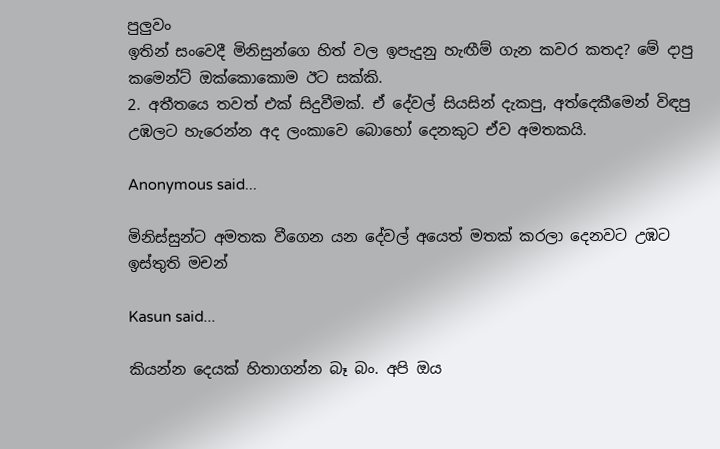පුලුවං
ඉතින් සංවෙදී මිනිසුන්ගෙ හිත් වල ඉපැදුනු හැඟීම් ගැන කවර කතද? මේ දාපු කමෙන්ට් ඔක්කොකොම ඊට සක්කි.
2. අතීතයෙ තවත් එක් සිදුවීමක්. ඒ දේවල් සියසින් දැකපු, අත්දෙකීමෙන් විඳපු උඹලට හැරෙන්න අද ලංකාවෙ බොහෝ දෙනකුට ඒව අමතකයි.

Anonymous said...

මිනිස්සුන්ට අමතක වීගෙන යන දේවල් අයෙත් මතක් කරලා දෙනවට උඹට ඉස්තුති මචන්

Kasun said...

කියන්න දෙයක් හිතාගන්න බෑ බං. අපි ඔය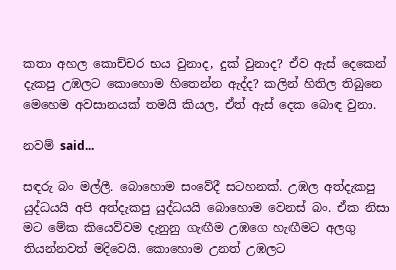කතා අහල කොච්චර භය වුනාද, දුක් වුනාද? ඒව ඇස් දෙකෙන් දැකපු උඹලට කොහොම හිතෙන්න ඇද්ද? කලින් හිතිල තිබුනෙ මෙහෙම අවසානයක් තමයි කියල, ඒත් ඇස් දෙක බොඳ වුනා.

නවම් said...

සඳරු බං මල්ලී. බොහොම සංවේදී සටහනක්. උඹල අත්දැකපු යුද්ධයයි අපි අත්දැකපු යුද්ධයයි බොහොම වෙනස් බං. ඒක නිසා මට මේක කියෙව්වම දැනුනු ගැඟීම උඹගෙ හැඟීමට අලගු තියන්නවත් මදිවෙයි. කොහොම උනත් උඹලට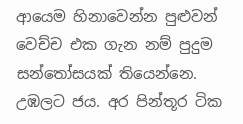ආයෙම හිනාවෙන්න පුළුවන් වෙච්ච එක ගැන නම් පුදුම සන්තෝසයක් තියෙන්නෙ. උඹලට ජය. අර පින්තූර ටික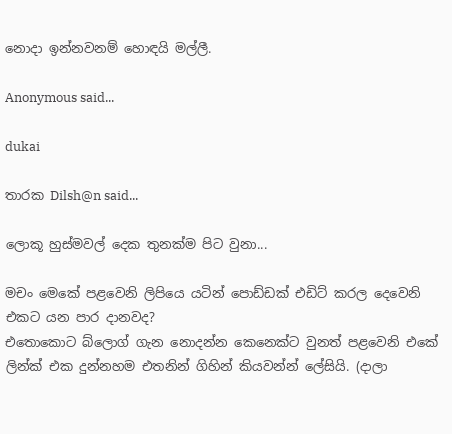නොදා ඉන්නවනම් හොඳයි මල්ලී.

Anonymous said...

dukai

තාරක Dilsh@n said...

ලොකූ හුස්මවල් දෙක තුනක්ම පිට වුනා...

මචං මෙකේ පළවෙනි ලිපියෙ යටින් පොඩ්ඩක් එඩිට් කරල දෙවෙනි එකට යන පාර දානවද?
එතොකොට බ්ලොග් ගැන නොදන්න කෙනෙක්ට වුනත් පළවෙනි එකේ ලින්ක් එක දුන්නහම එතනින් ගිහින් කියවන්න් ලේසියි. (දාලා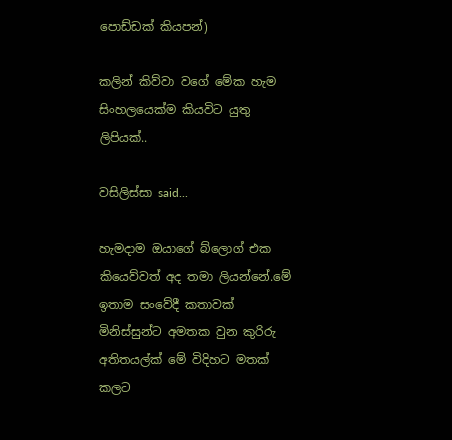පොඩ්ඩක් කියපන්)

කලින් කිව්වා වගේ මේක හැම සිංහලයෙක්ම කියවිට යුතු ලිපියක්..

වසිලිස්සා said...

හැමදාම ඔයාගේ බ්ලොග් එක කියෙව්වත් අද තමා ලියන්නේ.මේ ඉතාම සංවේදී කතාවක් මිනිස්සුන්ට අමතක වුන කුරිරු අතිතයල්ක් මේ විදිහට මතක් කලට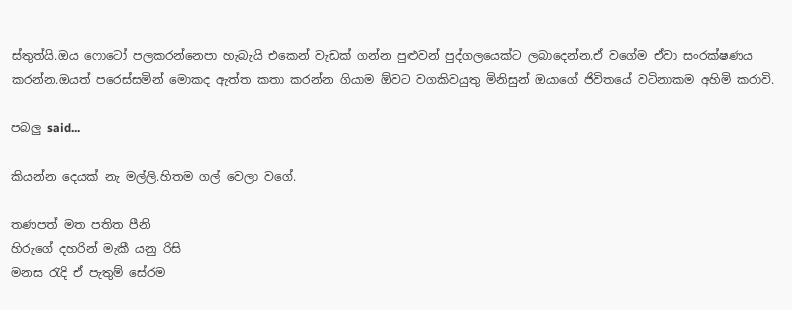ස්තුත්යි.ඔය ෆොටෝ පලකරන්නෙපා හැබැයි එකෙන් වැඩක් ගන්න පුළුවන් පුද්ගලයෙක්ට ලබාදෙන්න.ඒ වගේම ඒවා සංරක්ෂණය කරන්න.ඔයත් පරෙස්සමින් මොකද ඇත්ත කතා කරන්න ගියාම ඕවට වගකිවයුතු මිනිසුන් ඔයාගේ ජිවිතයේ වටිනාකම අහිමි කරාවි.

පබලු said...

කියන්න දෙයක් නැ මල්ලි.හිතම ගල් වෙලා වගේ.

තණපත් මත පතිත පීනි
හිරුගේ දහරින් මැකී යනු රිසි
මනස රැදි ඒ පැතුම් සේරම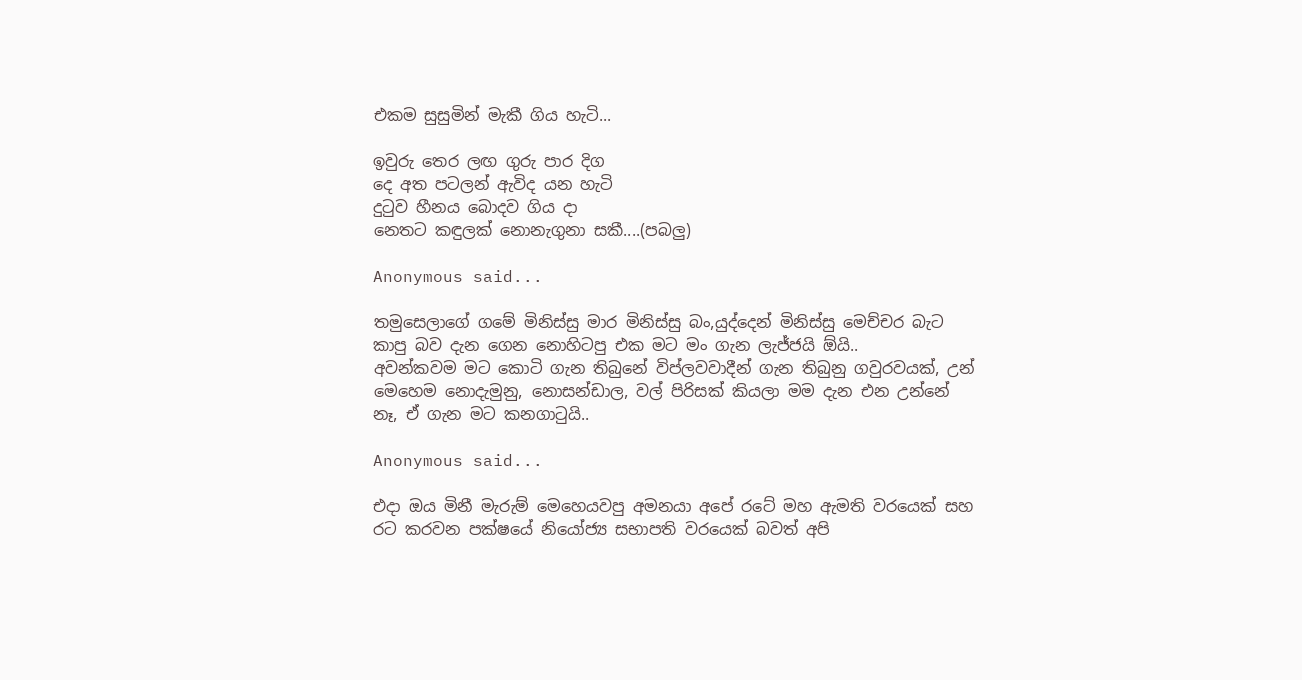එකම සුසුමින් මැකී ගිය හැටි...

ඉවුරු තෙර ලඟ ගුරු පාර දිග
දෙ අත පටලන් ඇවිද යන හැටි
දුටුව හීනය බොදව ගිය දා
නෙතට කඳුලක් නොනැගුනා සකී....(පබලු)

Anonymous said...

තමුසෙලාගේ ගමේ මිනිස්සු මාර මිනිස්සු බං,යුද්දෙන් මිනිස්සු මෙච්චර බැට කාපු බව දැන ගෙන නොහිටපු එක මට මං ගැන ලැජ්ජයි ඕයි..
අවන්කවම මට කොටි ගැන තිබුනේ විප්ලවවාදීන් ගැන තිබුනු ගවුරවයක්, උන් මෙහෙම නොදැමුනු, නොසන්ඩාල, වල් පිරිසක් කියලා මම දැන එන උන්නේ නෑ, ඒ ගැන මට කනගාටුයි..

Anonymous said...

එදා ඔය මිනී මැරුම් මෙහෙයවපු අමනයා අපේ රටේ මහ ඇමති වරයෙක් සහ රට කරවන පක්ෂයේ නියෝජ්‍ය සභාපති වරයෙක් බවත් අපි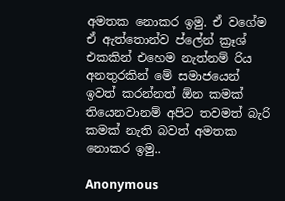අමතක නොකර ඉමු. ඒ වගේම ඒ ඇත්තොන්ව ප්ලේන් ක්‍රෑශ් එකකින් එහෙම නැත්නම් රිය අනතුරකින් මේ සමාජයෙන් ඉවත් කරන්නත් ඕන කමක් තියෙනවානම් අපිට තවමත් බැරි කමක් නැති බවත් අමතක නොකර ඉමු..

Anonymous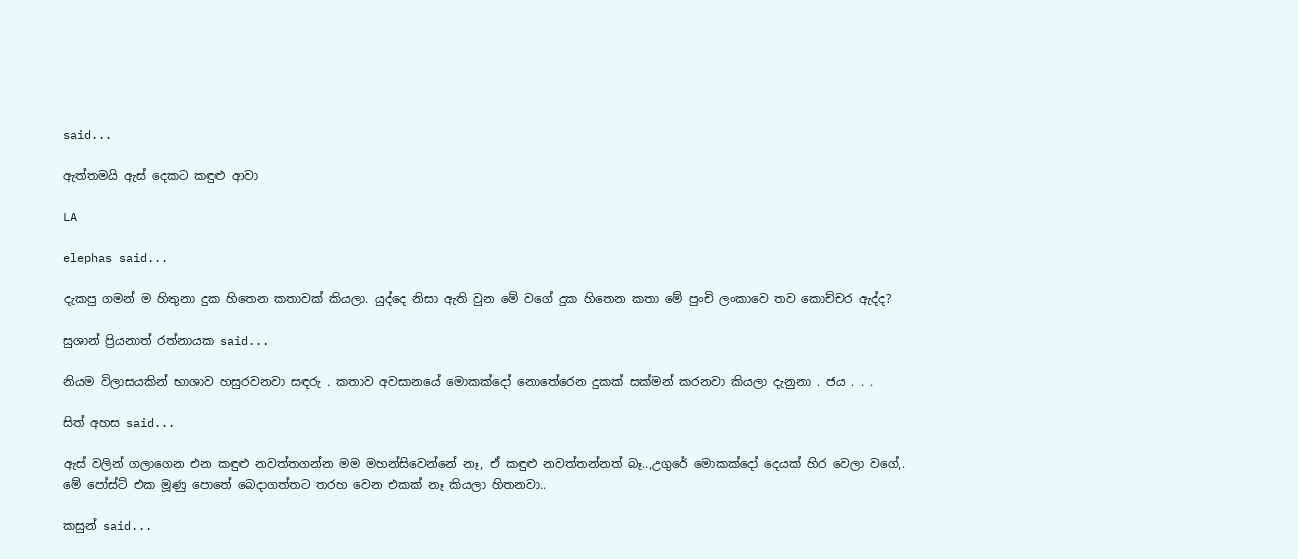said...

ඇත්තමයි ඇස් දෙකට කඳුළු ආවා

LA

elephas said...

දැකපු ගමන් ම හිතුනා දුක හිතෙන කතාවක් කියලා. යුද්දෙ නිසා ඇති වුන මේ වගේ දුක හිතෙන කතා මේ පුංචි ලංකාවෙ තව කොච්චර ඇද්ද?

සුශාන් ප්‍රියනාත් රත්නායක said...

නියම විලාසයකින් භාශාව හසුරවනවා සඳරු . කතාව අවසානයේ මොකක්දෝ නොතේරෙන දුකක් සක්මන් කරනවා කියලා දැනුනා . ජය . . .

සිත් අහස said...

ඇස් වලින් ගලාගෙන එන කඳුළු නවත්තගන්න මම මහන්සිවෙන්නේ නෑ, ඒ කඳුළු නවත්තන්නත් බෑ..,උගුරේ මොකක්දෝ දෙයක් හිර වෙලා වගේ,.
මේ පෝස්ට් එක මූණු පොතේ බෙදාගත්තට තරහ වෙන එකක් නෑ කියලා හිතනවා..

කසුන් said...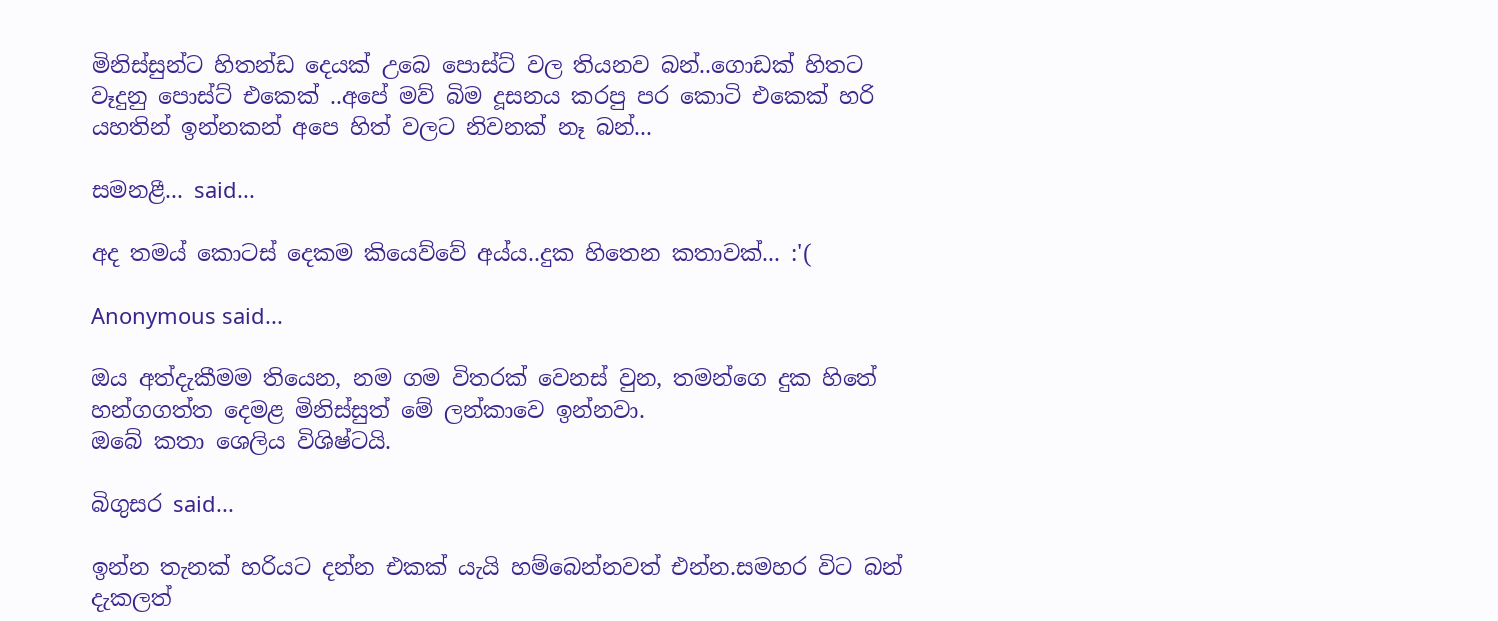මිනිස්සුන්ට හිතන්ඩ දෙයක් උබෙ පොස්ට් වල තියනව බන්..ගොඩක් හිතට වෑදුනු පොස්ට් එකෙක් ..අපේ මව් බිම දූසනය කරපු පර කොටි එකෙක් හරි යහතින් ඉන්නකන් අපෙ හිත් වලට නිවනක් නෑ බන්...

සමනළී... said...

අද තමය් කොටස් දෙකම කියෙව්වේ අය්ය..දුක හිතෙන කතාවක්... :'(

Anonymous said...

ඔය අත්දැකීමම තියෙන, නම ගම විතරක් වෙනස් වුන, තමන්ගෙ දුක හිතේ හන්ගගත්ත දෙමළ මිනිස්සුත් මේ ලන්කාවෙ ඉන්නවා.
ඔබේ කතා ශෙලිය විශිෂ්ටයි.

බිගුසර said...

ඉන්න තැනක් හරියට දන්න එකක් යැයි හම්බෙන්නවත් එන්න.සමහර විට බන් දැකලත්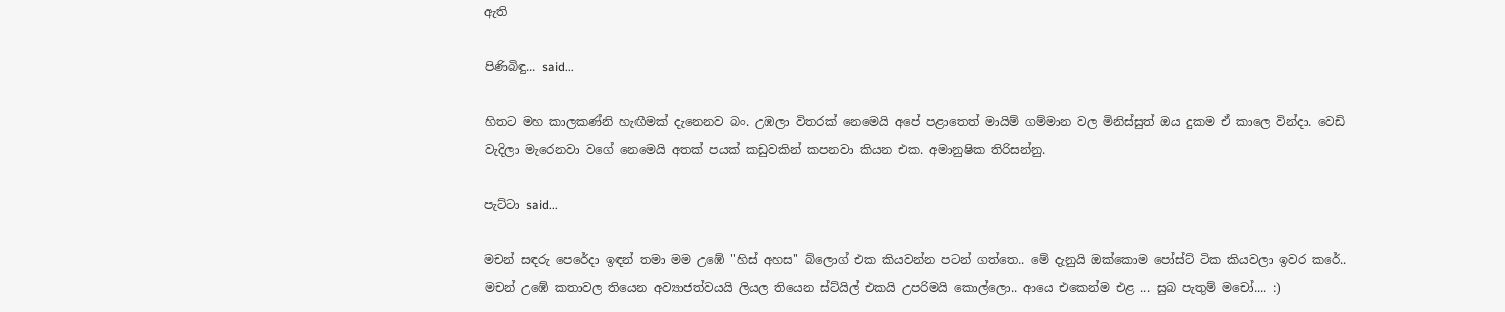ඇති

පිණිබිඳු... said...

හිතට මහ කාලකණ්නි හැඟීමක් දැනෙනව බං. උඹලා විතරක් නෙමෙයි අපේ පළාතෙත් මායිම් ගම්මාන වල මිනිස්සුත් ඔය දුකම ඒ කාලෙ වින්දා. වෙඩි වැදිලා මැරෙනවා වගේ නෙමෙයි අතක් පයක් කඩුවකින් කපනවා කියන එක. අමානුෂික තිරිසන්නු.

පැට්ටා said...

මචන් සඳරු පෙරේදා ඉඳන් තමා මම උඹේ ''හිස් අහස'' බ්ලොග් එක කියවන්න පටන් ගත්තෙ.. මේ දැනුයි ඔක්කොම පෝස්ට් ටික කියවලා ඉවර කරේ.. මචන් උඹේ කතාවල තියෙන අව්‍යාජත්වයයි ලියල තියෙන ස්ට්යිල් එකයි උපරිමයි කොල්ලො.. ආයෙ එකෙන්ම එළ ... සුබ පැතුම් මචෝ.... :)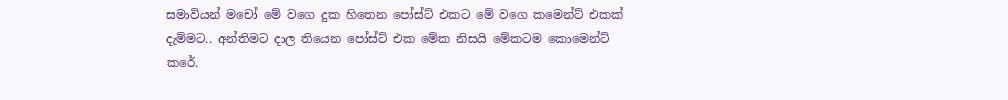සමාවියන් මචෝ මේ වගෙ දුක හිතෙන පෝස්ට් එකට මේ වගෙ කමෙන්ට් එකක් දැම්මට.. අන්තිමට දාල තියෙන පෝස්ට් එක මේක නිසයි මේකටම කොමෙන්ට් කරේ.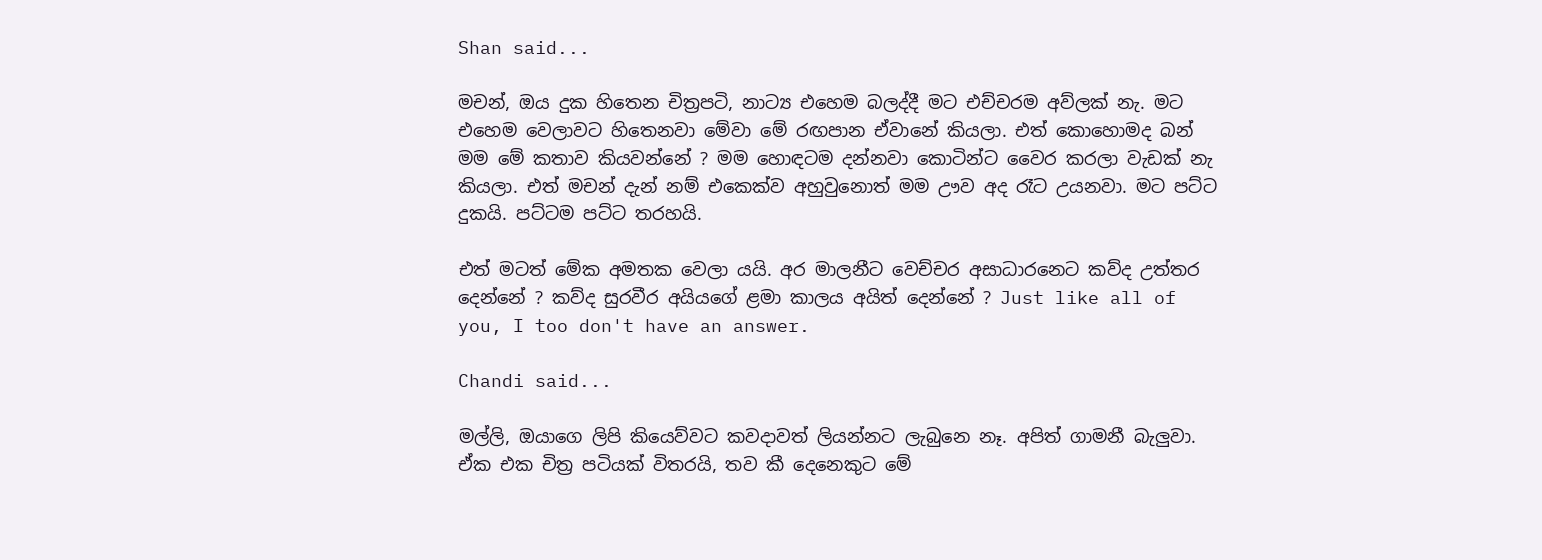Shan said...

මචන්, ඔය දුක හිතෙන චිත්‍රපටි, නාට්‍ය එහෙම බලද්දී මට එච්චරම අව්ලක් නැ. මට එහෙම වෙලාවට හිතෙනවා මේවා මේ රඟපාන ඒවානේ කියලා. එත් කොහොමද බන් මම මේ කතාව කියවන්නේ ? මම හොඳටම දන්නවා කොටින්ට වෛර කරලා වැඩක් නැ කියලා. එත් මචන් දැන් නම් එකෙක්ව අහුවුනොත් මම ඌව අද රෑට උයනවා. මට පට්ට දුකයි. පට්ටම පට්ට තරහයි.

එත් මටත් මේක අමතක වෙලා යයි. අර මාලනීට වෙච්චර අසාධාරනෙට කව්ද උත්තර දෙන්නේ ? කව්ද සුරවීර අයියගේ ළමා කාලය අයිත් දෙන්නේ ? Just like all of you, I too don't have an answer.

Chandi said...

මල්ලි, ඔයාගෙ ලිපි කියෙව්වට කවදාවත් ලියන්නට ලැබුනෙ නෑ. අපිත් ගාමනී බැලුවා. ඒක එක චිත්‍ර පටියක් විතරයි, තව කී දෙනෙකුට මේ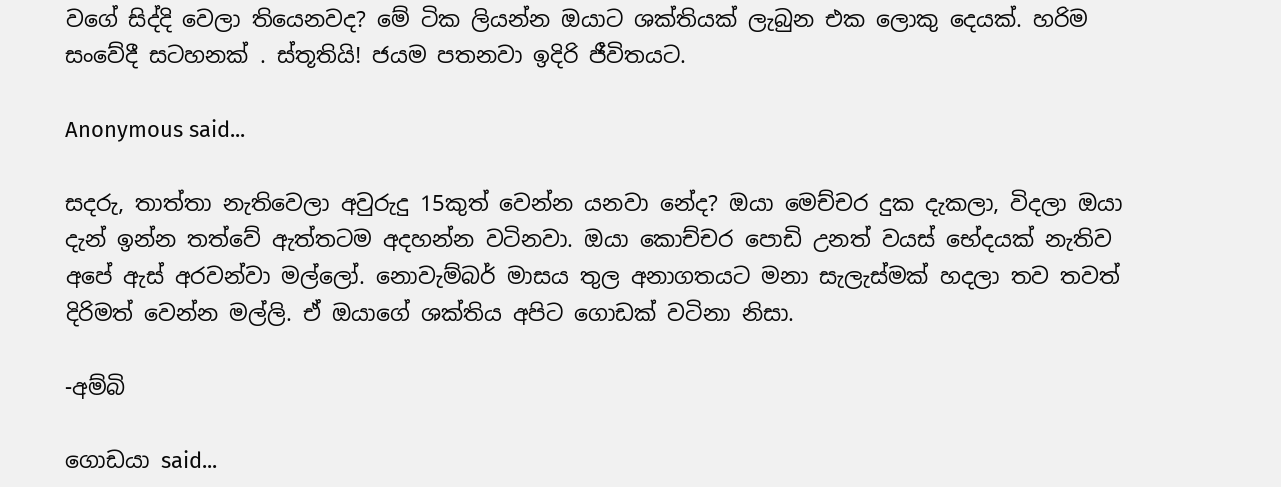වගේ සිද්දි වෙලා තියෙනවද? මේ ටික ලියන්න ඔයාට ශක්තියක් ලැබුන එක ලොකු දෙයක්. හරිම සංවේදී සටහනක් . ස්තූතියි! ජයම පතනවා ඉදිරි ජීවිතයට.

Anonymous said...

සදරු, තාත්තා නැතිවෙලා අවුරුදු 15කුත් වෙන්න යනවා නේද? ඔයා මෙච්චර දුක දැකලා, විදලා ඔයා දැන් ඉන්න තත්වේ ඇත්තටම අදහන්න වටිනවා. ඔයා කොච්චර පොඩි උනත් වයස් භේදයක් නැතිව අපේ ඇස් අරවන්වා මල්ලෝ. නොවැම්බර් මාසය තුල අනාගතයට මනා සැලැස්මක් හදලා තව තවත් දිරිමත් වෙන්න මල්ලි. ඒ ඔයාගේ ශක්තිය අපිට ගොඩක් වටිනා නිසා.

-අම්බි

ගොඩයා said...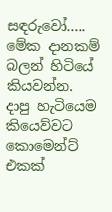සඳරුවෝ..... මේක දානකම් බලන් හිටියේ කියවන්න. දාපු හැටියෙම කියෙව්වට කොමෙන්ට් එකක්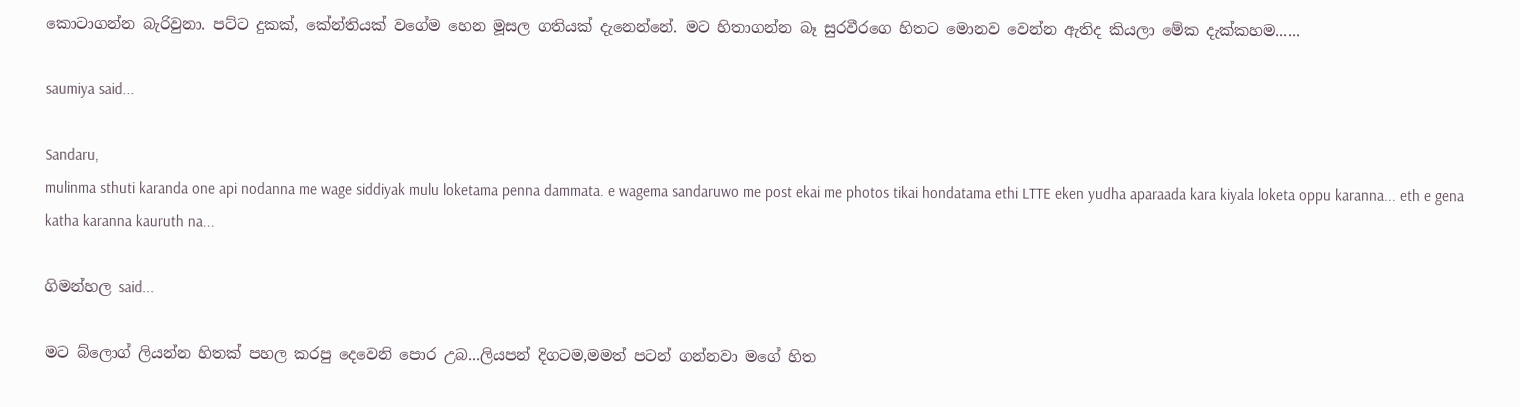කොටාගන්න බැරිවුනා. පට්ට දුකක්, කේන්තියක් වගේම හෙන මූසල ගතියක් දැනෙන්නේ. මට හිතාගන්න බෑ සුරවීරගෙ හිතට මොනව වෙන්න ඇතිද කියලා මේක දැක්කහම......

saumiya said...

Sandaru,
mulinma sthuti karanda one api nodanna me wage siddiyak mulu loketama penna dammata. e wagema sandaruwo me post ekai me photos tikai hondatama ethi LTTE eken yudha aparaada kara kiyala loketa oppu karanna... eth e gena katha karanna kauruth na...

ගිමන්හල said...

මට බ්ලොග් ලියන්න හිතක් පහල කරපු දෙවෙනි පොර උබ...ලියපන් දිගටම,මමත් පටන් ගන්නවා මගේ හිත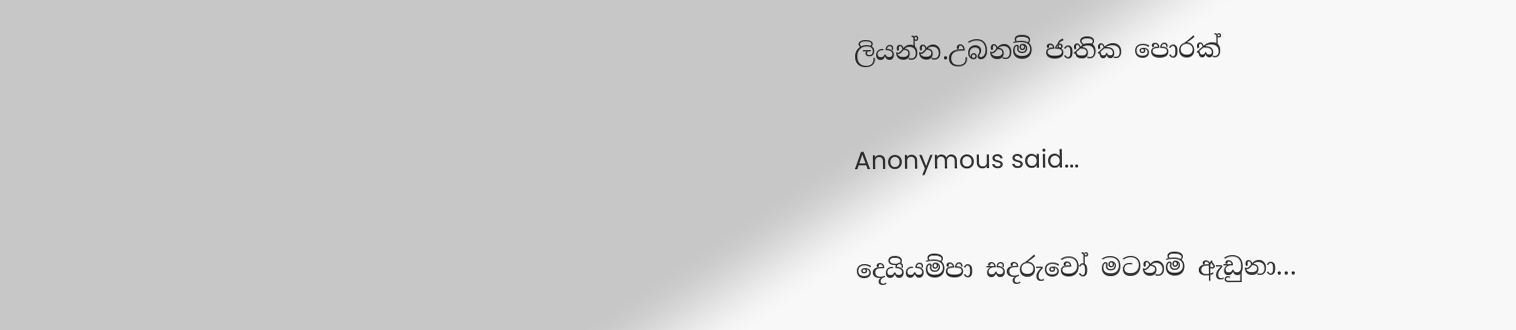ලියන්න.උබනම් ජාතික පොරක්

Anonymous said...

දෙයියම්පා සදරුවෝ මටනම් ඇඩුනා...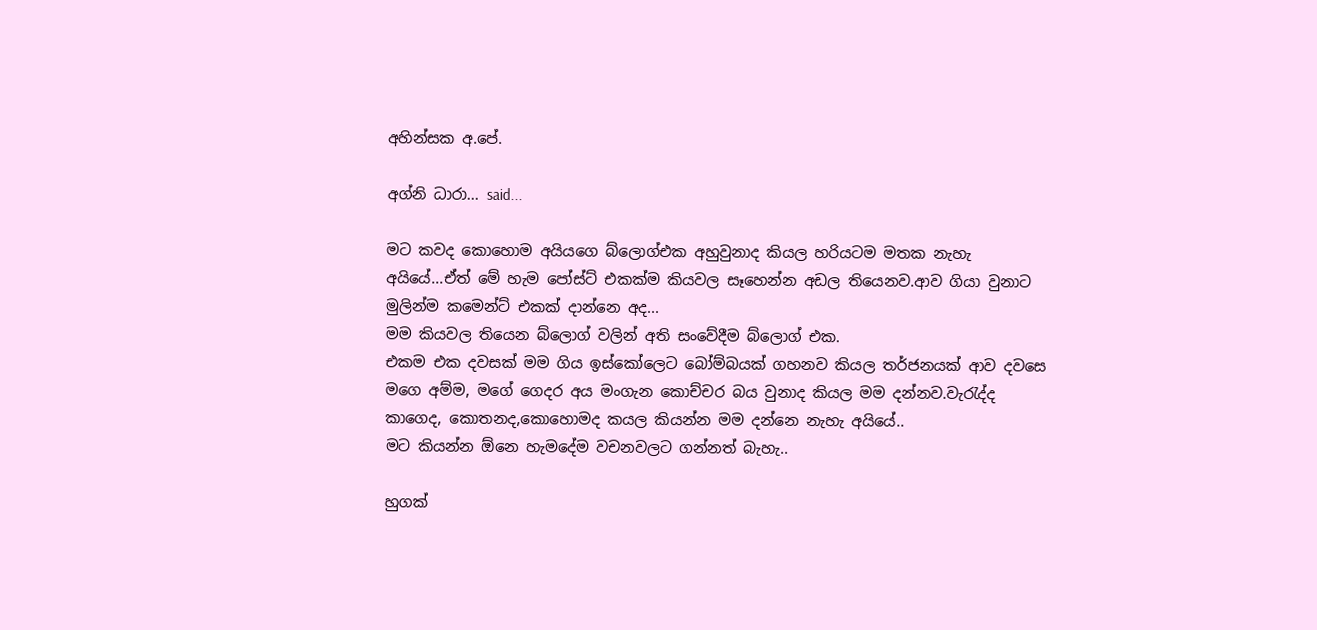අහින්සක අ.පේ.

අග්නි ධාරා... said...

මට කවද කොහොම අයියගෙ බ්ලොග්එක අහුවුනාද කියල හරියටම මතක නැහැ අයියේ...ඒත් මේ හැම පෝස්ට් එකක්ම කියවල සෑහෙන්න අඩල තියෙනව.ආව ගියා වුනාට මුලින්ම කමෙන්ට් එකක් දාන්නෙ අද...
මම කියවල තියෙන බ්ලොග් වලින් අති සංවේදීම බ්ලොග් එක.
එකම එක දවසක් මම ගිය ඉස්කෝලෙට බෝම්බයක් ගහනව කියල තර්ජනයක් ආව දවසෙ මගෙ අම්ම, මගේ ගෙදර අය මංගැන කොච්චර බය වුනාද කියල මම දන්නව.වැරැද්ද කාගෙද, කොතනද,කොහොමද කයල කියන්න මම දන්නෙ නැහැ අයියේ..
මට කියන්න ඕනෙ හැමදේම වචනවලට ගන්නත් බැහැ..

හුගක්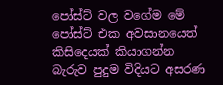පෝස්ට් වල වගේම මේ පෝස්ට් එක අවසානයෙත් කිසිදෙයක් කියාගන්න බැරුව පුදුම විදියට අසරණ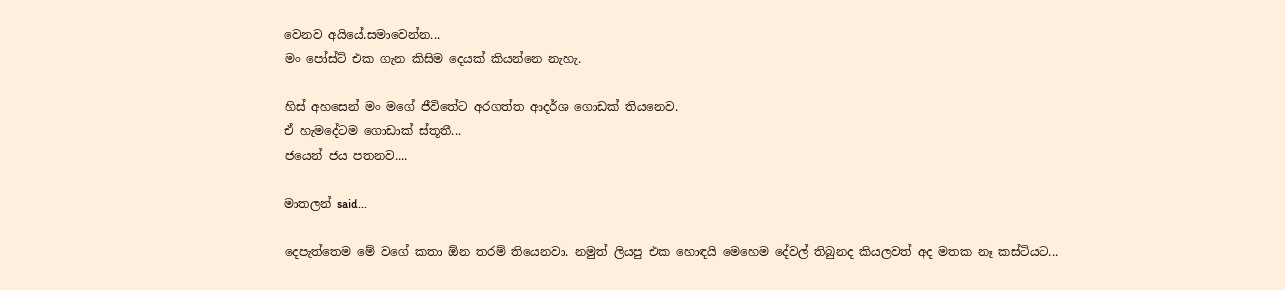වෙනව අයියේ.සමාවෙන්න...
මං පෝස්ට් එක ගැන කිසිම දෙයක් කියන්නෙ නැහැ.

හිස් අහසෙන් මං මගේ ජීවිතේට අරගත්ත ආදර්ශ ගොඩක් තියනෙව.
ඒ හැමදේටම ගොඩාක් ස්තූතී...
ජයෙන් ජය පතනව....

මාතලන් said...

දෙපැත්තෙම මේ වගේ කතා ඕන තරම් තියෙනවා. නමුත් ලියපු එක හොඳයි මෙහෙම දේවල් තිබුනද කියලවත් අද මතක නෑ කස්ටියට...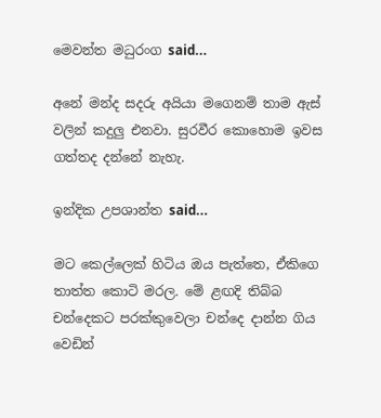මෙවන්ත මධුරංග said...

අනේ මන්ද සදරු අයියා මගෙනම් තාම ඇස් වලින් කදුලු එනවා. සුරවීර කොහොම ඉවස ගත්තද දන්නේ නැහැ.

ඉන්දික උපශාන්ත said...

මට කෙල්ලෙක් හිටිය ඔය පැත්තෙ, ඒකිගෙ තාත්ත කොටි මරල. මේ ළඟදි තිබ්බ චන්දෙකට පරක්කුවෙලා චන්දෙ දාන්න ගිය වෙඩින්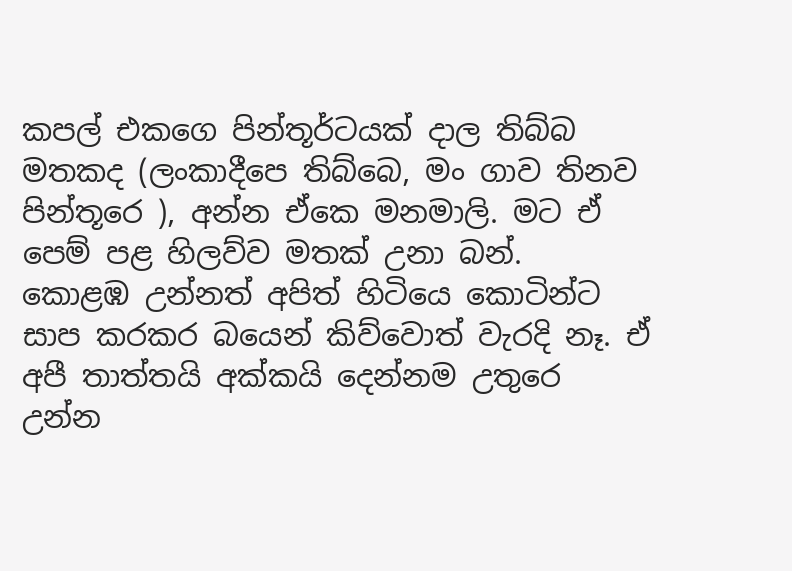කපල් එකගෙ පින්තූර්ටයක් දාල තිබ්බ මතකද (ලංකාදීපෙ තිබ්බෙ, මං ගාව තිනව පින්තූරෙ ), අන්න ඒකෙ මනමාලි. මට ඒ පෙම් පළ හිලව්ව මතක් උනා බන්.
කොළඹ උන්නත් අපිත් හිටියෙ කොටින්ට සාප කරකර බයෙන් කිව්වොත් වැරදි නෑ. ඒ අපී තාත්තයි අක්කයි දෙන්නම උතුරෙ උන්න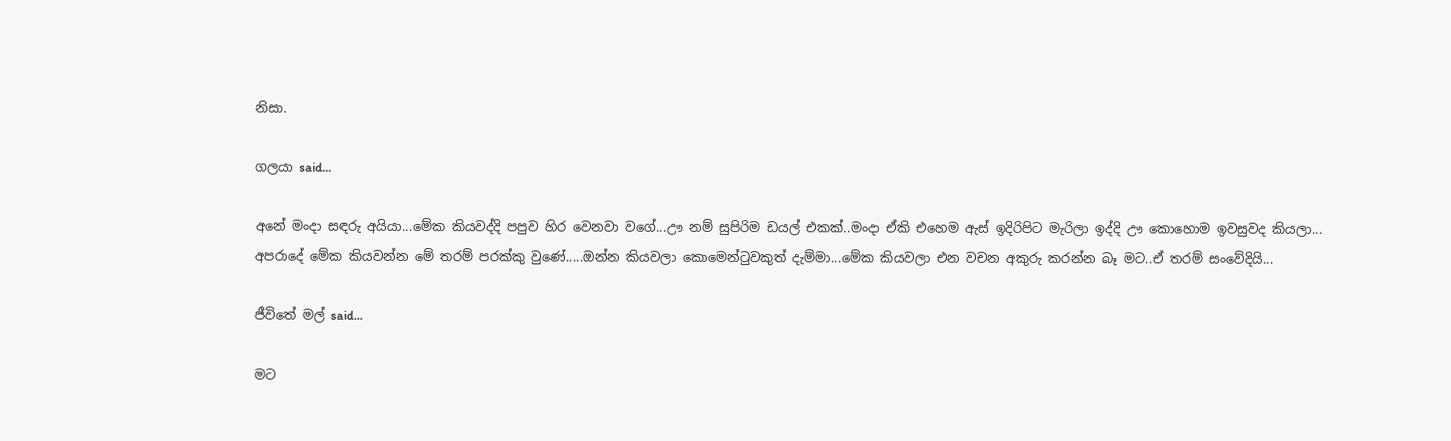නිසා.

ගලයා said...

අනේ මංදා සඳරු අයියා...මේක කියවද්දි පපුව හිර වෙනවා වගේ...ඌ නම් සුපිරිම ඩයල් එකක්..මංදා ඒකි එහෙම ඇස් ඉදිරිපිට මැරිලා ඉද්දි ඌ කොහොම ඉවසුවද කියලා...
අපරාදේ මේක කියවන්න මේ තරම් පරක්කු වුණේ.....ඔන්න කියවලා කොමෙන්‍ටුවකුත් දැම්මා...මේක කියවලා එන වචන අකුරු කරන්න බෑ මට..ඒ තරම් සංවේදියි...

ජීවිතේ මල් said...

මට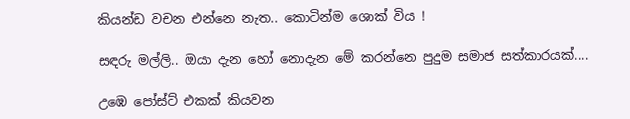කියන්ඩ වචන එන්නෙ නැත.. කොටින්ම ශොක් විය !

සඳරු මල්ලි.. ඔයා දැන හෝ නොදැන මේ කරන්නෙ පුදුම සමාජ සත්කාරයක්....

උඹෙ පෝස්ට් එකක් කියවන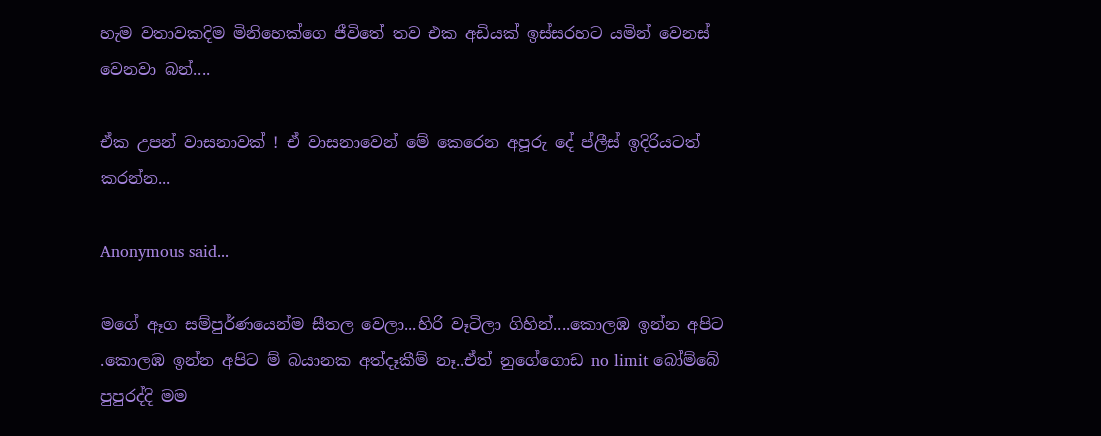හැම වතාවකදිම මිනිහෙක්ගෙ ජීවිතේ තව එක අඩියක් ඉස්සරහට යමින් වෙනස් වෙනවා බන්....

ඒක උපන් වාසනාවක් ! ඒ වාසනාවෙන් මේ කෙරෙන අපූරු දේ ප්ලීස් ඉදිරියටත් කරන්න...

Anonymous said...

මගේ ඈග සම්පුර්ණයෙන්ම සීතල වෙලා...හිරි වෑටිලා ගිහින්....කොලඹ ඉන්න අපිට .කොලඹ ඉන්න අපිට ම් බයානක අත්දෑකීම් නෑ..ඒත් නුගේගොඩ no limit බෝම්බේ පුපුරද්දි මම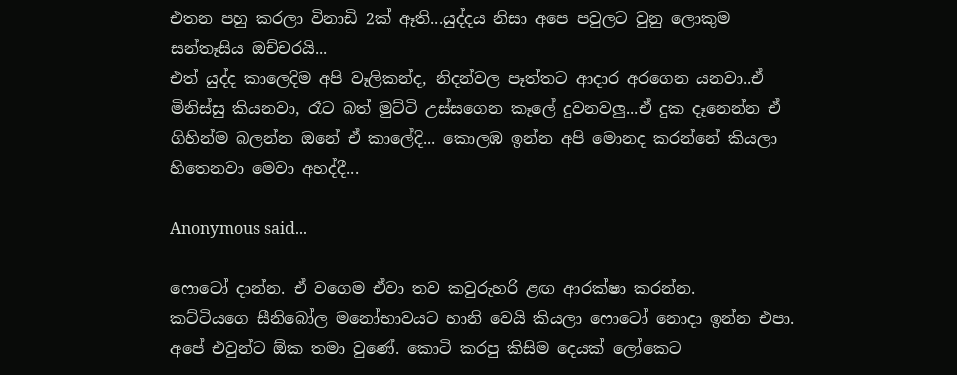එතන පහු කරලා විනාඩි 2ක් ඈති...යුද්දය නිසා අපෙ පවුලට වුනු ලොකුම සන්තෑසිය ඔච්චරයි...
එත් යුද්ද කාලෙදිම අපි වෑලිකන්ද, නිදන්වල පෑත්තට ආදාර අරගෙන යනවා..ඒ මිනිස්සු කියනවා, රෑට බත් මුට්ටි උස්සගෙන කෑලේ දුවනවලු...ඒ දුක දෑනෙන්න ඒ ගිහින්ම බලන්න ඔනේ ඒ කාලේදි... කොලඹ ඉන්න අපි මොනද කරන්නේ කියලා හිතෙනවා මෙවා අහද්දී...

Anonymous said...

ෆොටෝ දාන්න. ඒ වගෙම ඒවා තව කවුරුහරි ළඟ ආරක්ෂා කරන්න.
කට්ටියගෙ සීනිබෝල මනෝභාවයට හානි වෙයි කියලා ෆොටෝ නොදා ඉන්න එපා. අපේ එවුන්ට ඕක තමා වුණේ. කොටි කරපු කිසිම දෙයක් ලෝකෙට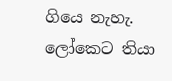ගියෙ නැහැ. ලෝකෙට තියා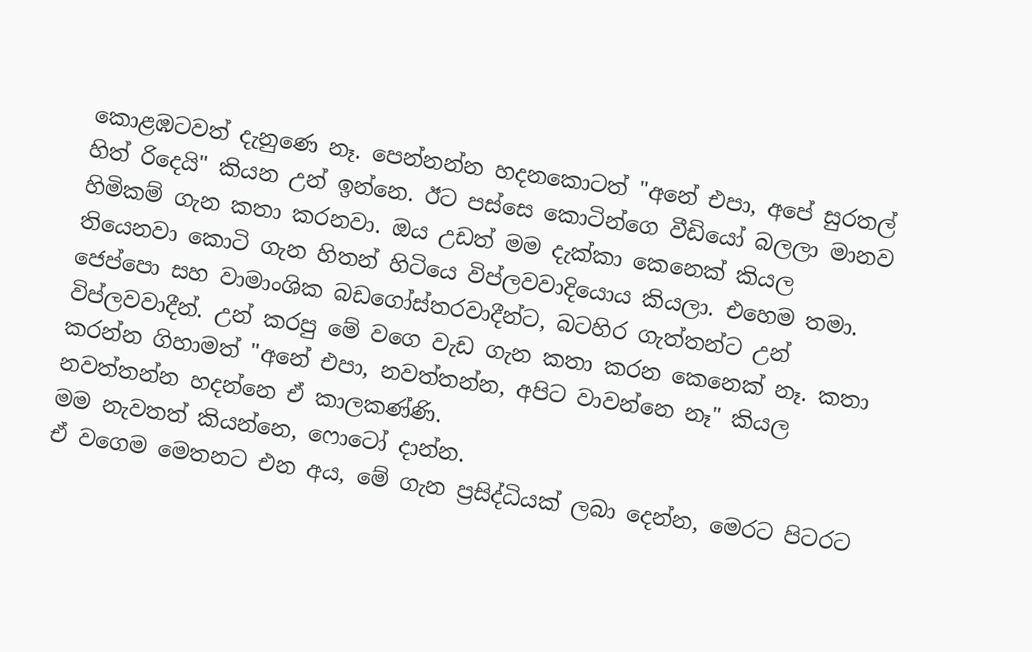කොළඹටවත් දැනුණෙ නෑ. පෙන්නන්න හදනකොටත් "අනේ එපා, අපේ සුරතල් හිත් රිදෙයි" කියන උන් ඉන්නෙ. ඊට පස්සෙ කොටින්ගෙ වීඩියෝ බලලා මානව හිමිකම් ගැන කතා කරනවා. ඔය උඩත් මම දැක්කා කෙනෙක් කියල තියෙනවා කොටි ගැන හිතන් හිටියෙ විප්ලවවාදියොය කියලා. එහෙම තමා. ජෙප්පො සහ වාමාංශික බඩගෝස්තරවාදීන්ට, බටහිර ගැත්තන්ට උන් විප්ලවවාදීන්. උන් කරපු මේ වගෙ වැඩ ගැන කතා කරන කෙනෙක් නෑ. කතා කරන්න ගිහාමත් "අනේ එපා, නවත්තන්න, අපිට වාවන්නෙ නෑ" කියල නවත්තන්න හදන්නෙ ඒ කාලකණ්ණි.
මම නැවතත් කියන්නෙ, ෆොටෝ දාන්න.
ඒ වගෙම මෙතනට එන අය, මේ ගැන ප්‍රසිද්ධියක් ලබා දෙන්න, මෙරට පිටරට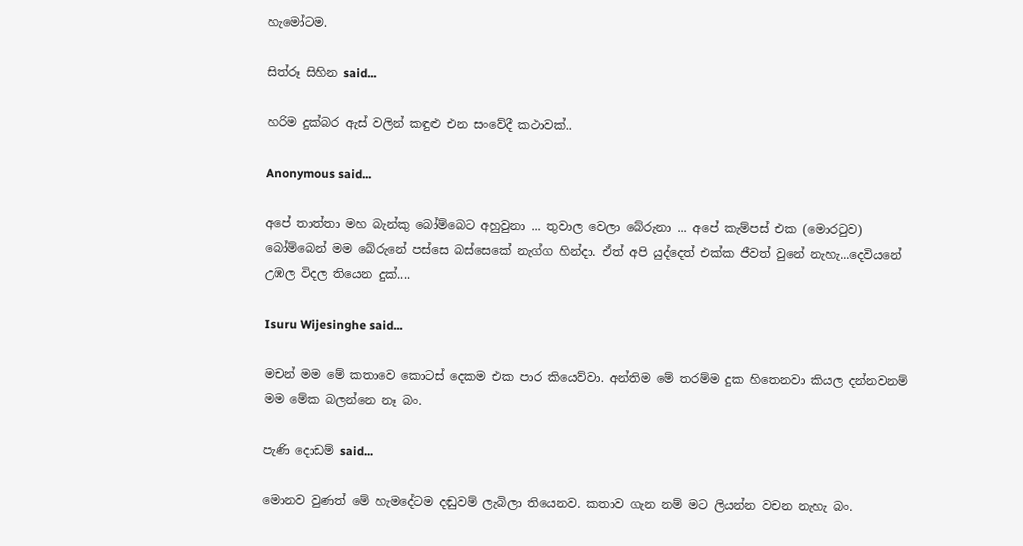හැමෝටම.

සිත්රූ සිහින said...

හරිම දුක්බර ඇස් වලින් කඳුළු එන සංවේදී කථාවක්..

Anonymous said...

අපේ තාත්තා මහ බැන්කු බෝම්බෙට අහුවුනා ... තුවාල වෙලා බේරුනා ... අපේ කැම්පස් එක (මොරටුව) බෝම්බෙන් මම බේරුනේ පස්සෙ බස්සෙකේ නැග්ග හින්දා. ඒත් අපි යුද්දෙත් එක්ක ජීවත් වුනේ නැහැ...දෙවියනේ උඹල විදල තියෙන දුක්....

Isuru Wijesinghe said...

මචන් මම මේ කතාවෙ කොටස් දෙකම එක පාර කියෙව්වා. අන්තිම මේ තරම්ම දුක හිතෙනවා කියල දන්නවනම් මම මේක බලන්නෙ නෑ බං.

පැණි දොඩම් said...

මොනව වුණත් මේ හැමදේටම දඬුවම් ලැබිලා තියෙනව. කතාව ගැන නම් මට ලියන්න වචන නැහැ බං.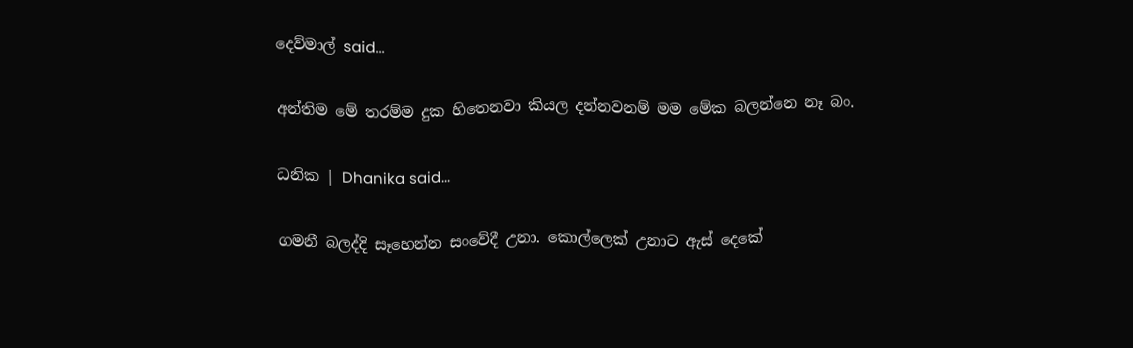දෙව්මාල් said...

අන්තිම මේ තරම්ම දුක හිතෙනවා කියල දන්නවනම් මම මේක බලන්නෙ නෑ බං.

ධනික | Dhanika said...

ගමනී බලද්දි සෑහෙන්න සංවේදී උනා. කොල්ලෙක් උනාට ඇස්‍ දෙකේ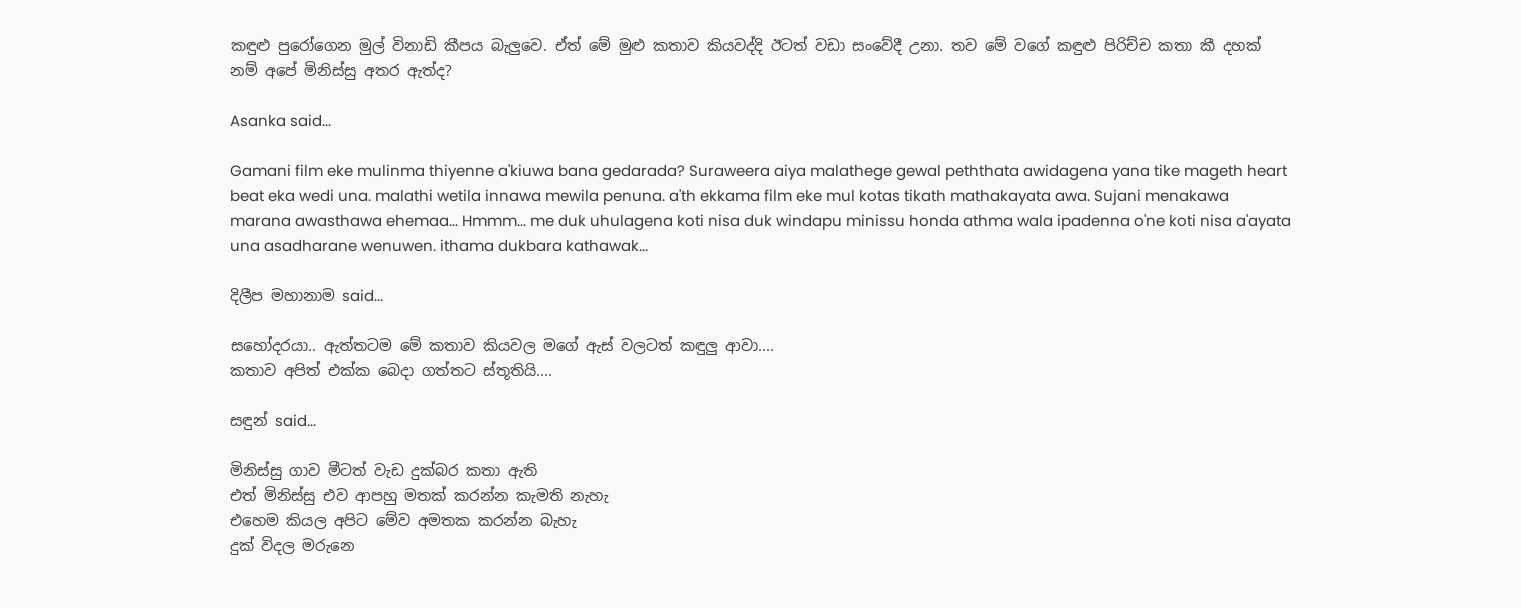කඳුළු පුරෝගෙන මුල් විනාඩි කීපය බැලුවෙ. ඒත් මේ මුළු කතා‍ව කියවද්දි ඊටත් වඩා සංවේදී උනා. තව මේ වගේ කඳුළු පිරිච්ච කතා කී දහක් නම් අපේ මිනිස්සු අතර ඇත්ද?

Asanka said...

Gamani film eke mulinma thiyenne a'kiuwa bana gedarada? Suraweera aiya malathege gewal peththata awidagena yana tike mageth heart beat eka wedi una. malathi wetila innawa mewila penuna. a'th ekkama film eke mul kotas tikath mathakayata awa. Sujani menakawa marana awasthawa ehemaa... Hmmm... me duk uhulagena koti nisa duk windapu minissu honda athma wala ipadenna o'ne koti nisa a'ayata una asadharane wenuwen. ithama dukbara kathawak...

දිලීප මහානාම said...

සහෝදරයා.. ඇත්තටම මේ කතාව කියවල මගේ ඇස් වලටත් කඳුලු ආවා....
කතාව අපිත් එක්ක බෙදා ගත්තට ස්තූතියි....

සඳුන් said...

මිනිස්සු ගාව මීටත් වැඩ දුක්බර කතා ඇති
එත් මිනිස්සු එව ආපහු මතක් කරන්න කැමති නැහැ
එහෙම කියල අපිට මේව අමතක කරන්න බැහැ
දුක් විදල මරුනෙ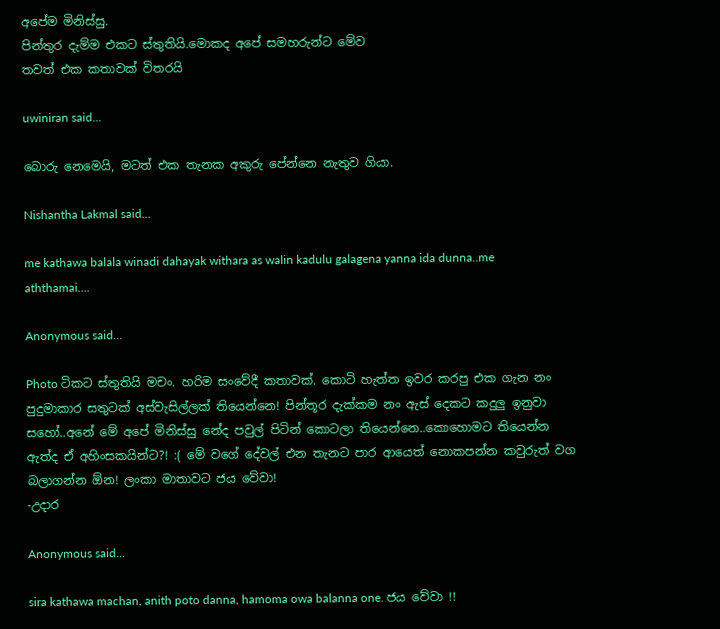අපේම මිනිස්සු.
පින්තුර දැම්ම එකට ස්තුතියි.මොකද අපේ සමහරුන්ට මේව
තවත් එක කතාවක් විතරයි

uwiniran said...

බොරු නෙමෙයි, මටත් එක තැනක අකුරු පේන්නෙ නැතුව ගියා.

Nishantha Lakmal said...

me kathawa balala winadi dahayak withara as walin kadulu galagena yanna ida dunna..me aththamai....

Anonymous said...

Photo ටිකට ස්තුතියි මචං. හරිම සංවේදී කතාවක්. කොටි හැත්ත ඉවර කරපු එක ගැන නං පුදුමාකාර සතුටක් අස්වැසිල්ලක් තියෙන්නෙ! පින්තූර දැක්කම නං ඇස් දෙකට කදුලු ඉනුවා සහෝ..අනේ මේ අපේ මිනිස්සු නේද පවුල් පිටින් කොටලා තියෙන්නෙ..කොහොමට තියෙන්න ඇත්ද ඒ අහිංසකයින්ට?! :( මේ ‍වගේ දේවල් එන තැනට පාර ආයෙත් නොකපන්න කවුරුත් වග බලාගන්න ඕන! ලංකා මාතාවට ජය වේවා!
-උදාර

Anonymous said...

sira kathawa machan, anith poto danna, hamoma owa balanna one. ජය වේවා !!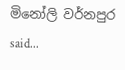මිනෝලි වර්නපුර said...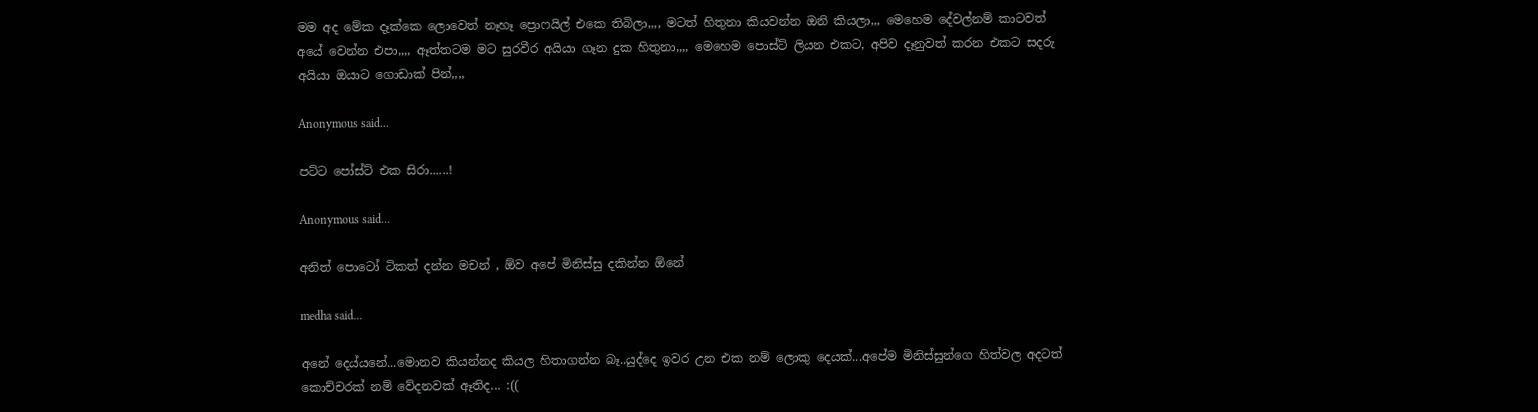මම අද මේක දෑක්කෙ ලොවෙත් නෑහෑ ප්‍රොෆයිල් එකෙ තිබිලා,,,, මටත් හිතුනා කියවන්න ඔනි කියලා,,, මෙහෙම දේවල්නම් කාටවත් අයේ වෙන්න එපා,,,, ඈත්තටම මට සුරවීර අයියා ගෑන දුක හිතුනා,,,, මෙහෙම පොස්ට් ලියන එකට, අපිව දෑනුවත් කරන එකට සදරු අයියා ඔයාට ගොඩාක් පින්,,,,

Anonymous said...

පට්ට පෝස්ට් එක සිරා......!

Anonymous said...

අනිත් පොටෝ ටිකත් දන්න මචන් , ඕව අපේ මිනිස්සු දකින්න ඕනේ

medha said...

අනේ දෙය්යනේ...මොනව කියන්නද කියල හිතාගන්න බෑ..යුද්දෙ ඉවර උන එක නම් ලොකු දෙයක්...අපේම මිනිස්සුන්ගෙ හිත්වල අදටත් කොච්චරක් නම් වේදනවක් ඈතිද... :((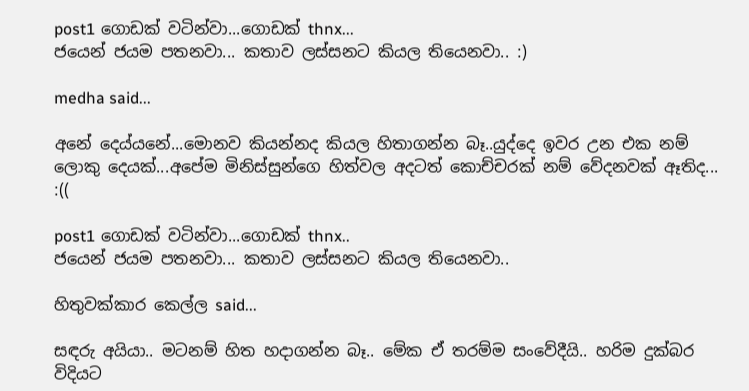post1 ගොඩක් වටින්වා...ගොඩක් thnx...
ජයෙන් ජයම පතනවා... කතාව ලස්සනට කියල තියෙනවා.. :)

medha said...

අනේ දෙය්යනේ...මොනව කියන්නද කියල හිතාගන්න බෑ..යුද්දෙ ඉවර උන එක නම් ලොකු දෙයක්...අපේම මිනිස්සුන්ගෙ හිත්වල අදටත් කොච්චරක් නම් වේදනවක් ඈතිද... :((

post1 ගොඩක් වටින්වා...ගොඩක් thnx..
ජයෙන් ජයම පතනවා... කතාව ලස්සනට කියල තියෙනවා..

හිතුවක්කාර කෙල්ල said...

සඳරු අයියා.. මටනම් හිත හදාගන්න බෑ.. මේක ඒ තරම්ම සංවේදීයි.. හරිම දුක්බර විදියට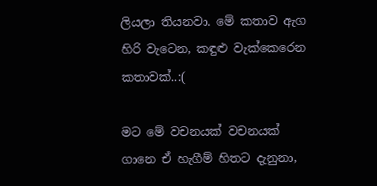ලියලා තියනවා. මේ කතාව ඇග හිරි වැටෙන, කඳුළු වැක්කෙරෙන කතාවක්..:(

මට මේ වචනයක් වචනයක් ගානෙ ඒ හැගීම් හිතට දැනුනා,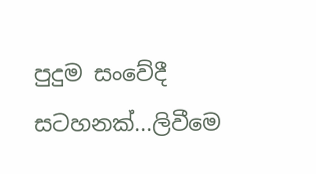පුදුම සංවේදී සටහනක්...ලිවීමෙ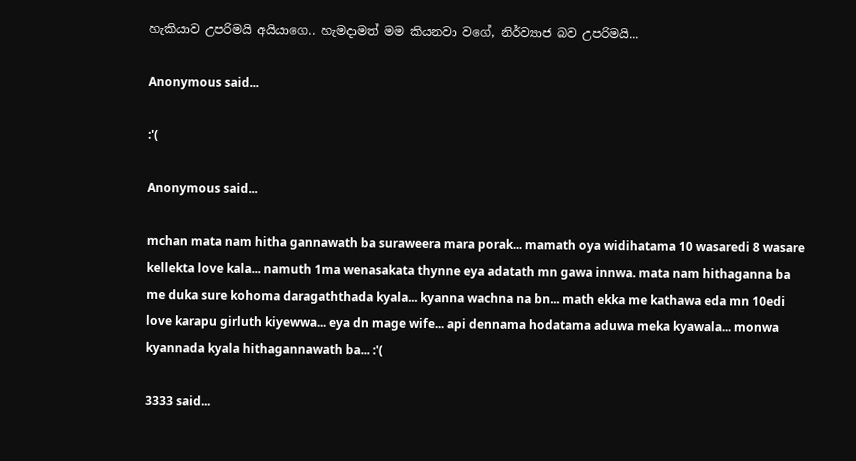හැකියාව උපරිමයි අයියාගෙ.. හැමදාමත් මම කියනවා වගේ, නිර්ව්‍යාජ බව උපරිමයි...

Anonymous said...

:'(

Anonymous said...

mchan mata nam hitha gannawath ba suraweera mara porak... mamath oya widihatama 10 wasaredi 8 wasare kellekta love kala... namuth 1ma wenasakata thynne eya adatath mn gawa innwa. mata nam hithaganna ba me duka sure kohoma daragaththada kyala... kyanna wachna na bn... math ekka me kathawa eda mn 10edi love karapu girluth kiyewwa... eya dn mage wife... api dennama hodatama aduwa meka kyawala... monwa kyannada kyala hithagannawath ba... :'(

3333 said...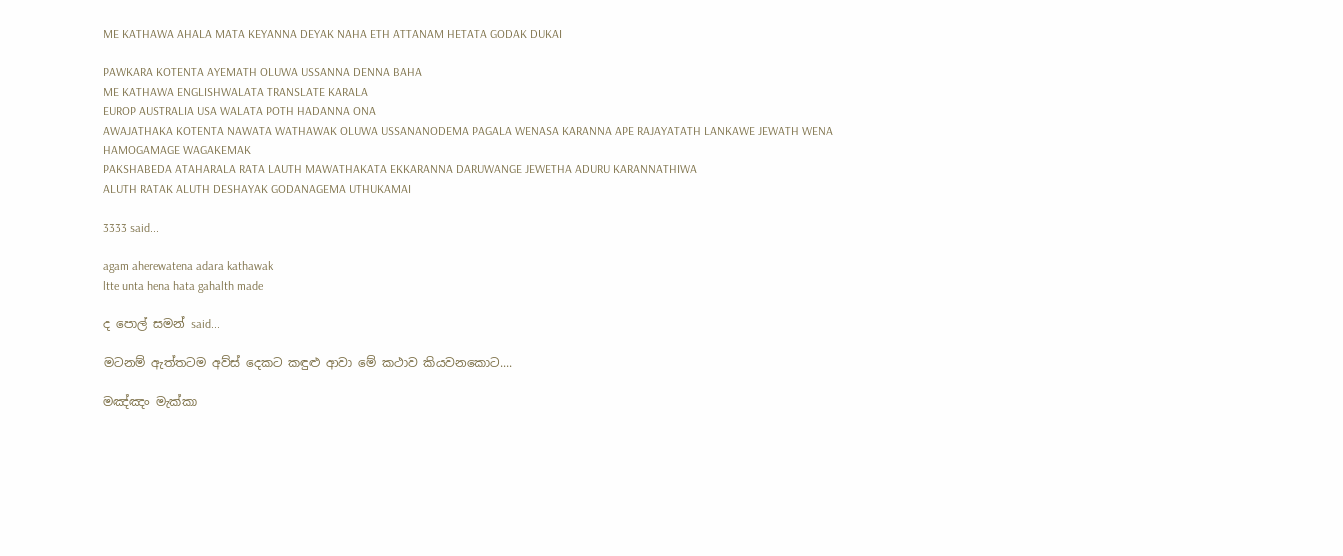ME KATHAWA AHALA MATA KEYANNA DEYAK NAHA ETH ATTANAM HETATA GODAK DUKAI

PAWKARA KOTENTA AYEMATH OLUWA USSANNA DENNA BAHA
ME KATHAWA ENGLISHWALATA TRANSLATE KARALA
EUROP AUSTRALIA USA WALATA POTH HADANNA ONA
AWAJATHAKA KOTENTA NAWATA WATHAWAK OLUWA USSANANODEMA PAGALA WENASA KARANNA APE RAJAYATATH LANKAWE JEWATH WENA HAMOGAMAGE WAGAKEMAK
PAKSHABEDA ATAHARALA RATA LAUTH MAWATHAKATA EKKARANNA DARUWANGE JEWETHA ADURU KARANNATHIWA
ALUTH RATAK ALUTH DESHAYAK GODANAGEMA UTHUKAMAI

3333 said...

agam aherewatena adara kathawak
ltte unta hena hata gahalth made

ද පොල් සමන් said...

මටනම් ඇත්තටම අව්ස් දෙකට කඳුළු ආවා මේ කථාව කියවනකොට....

මඤ්ඤං මැක්කා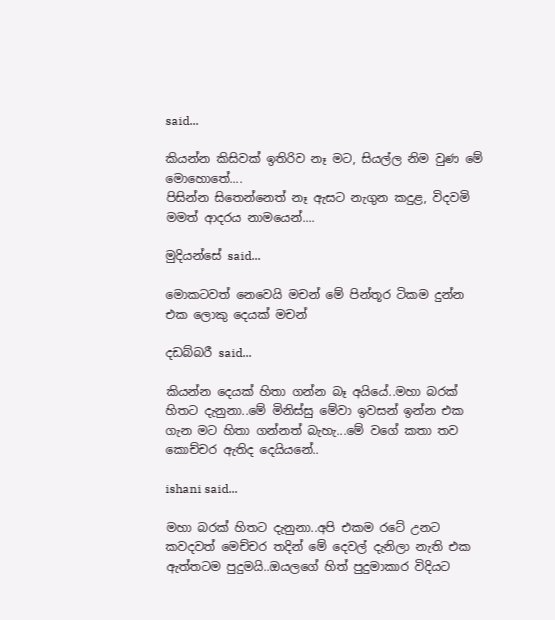said...

කියන්න කිසිවක් ඉතිරිව නෑ මට, සියල්ල නිම වුණ මේ මොහොතේ....
පිසින්න සිතෙන්නෙත් නෑ ඇසට නැගුන කදුළ, විදවමි මමත් ආදරය නාමයෙන්....

මුදියන්සේ said...

මොකටවත් නෙවෙයි මචන් මේ පින්තූර ටිකම දුන්න එක ලොකු දෙයක් මචන්

දඩබ්බරී said...

කියන්න දෙයක් හිතා ගන්න බෑ අයියේ..මහා බරක් හිතට දැනුනා..මේ මිනිස්සු මේවා ඉවසන් ඉන්න එක ගැන මට හිතා ගන්නත් බැහැ...මේ වගේ කතා තව කොච්චර ඇතිද දෙයියනේ..

ishani said...

මහා බරක් හිතට දැනුනා..අපි එකම රටේ උනට කවදවත් මෙච්චර තදින් මේ දෙවල් දැනිලා නැති එක ඇත්තටම පුදුමයි..ඔයලගේ හිත් පුදුමාකාර විදියට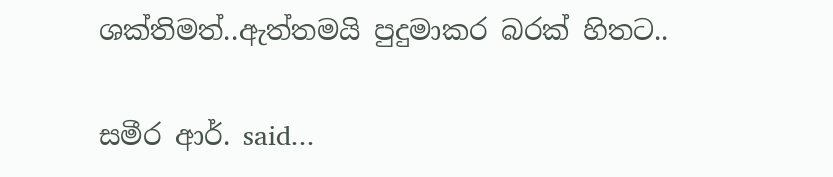ශක්තිමත්..ඇත්තමයි පුදුමාකර බරක් හිතට..

සමීර ආර්. said...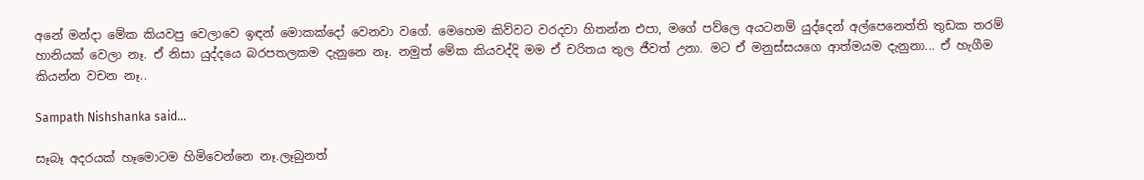අනේ මන්දා මේක කියවපු වෙලාවෙ ඉඳන් මොකක්දෝ වෙනවා වගේ. මෙහෙම කිව්වට වරදවා හිතන්න එපා, මගේ පව්ලෙ අයටනම් යුද්දෙන් අල්පෙනෙත්ති තුඩක තරම් හානියක් වෙලා නෑ. ඒ නිසා යුද්දයෙ බරපතලකම දැනුනෙ නෑ. නමුත් මේක කියවද්දි මම ඒ චරිතය තුල ජීවත් උනා. මට ඒ මනුස්සයගෙ ආත්මයම දැනුනා... ඒ හැගීම කියන්න වචන නෑ..

Sampath Nishshanka said...

සෑබෑ අදරයක් හෑමොටම හිමිවෙන්නෙ නෑ.ලෑබුනත්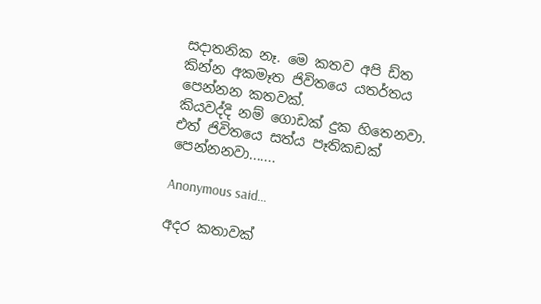සදාතනික නෑ. මෙ කතව අපි ඩ්ත කින්න අකමෑත ජිවිතයෙ යතර්තය පෙන්නන කතවක්.
කියවද්දි නම් ගොඩක් දුක හිතෙනවා. එත් ජිවිතයෙ සත්ය පෑතිකඩක් පෙන්නනවා.......

Anonymous said...

අදර කතාවක්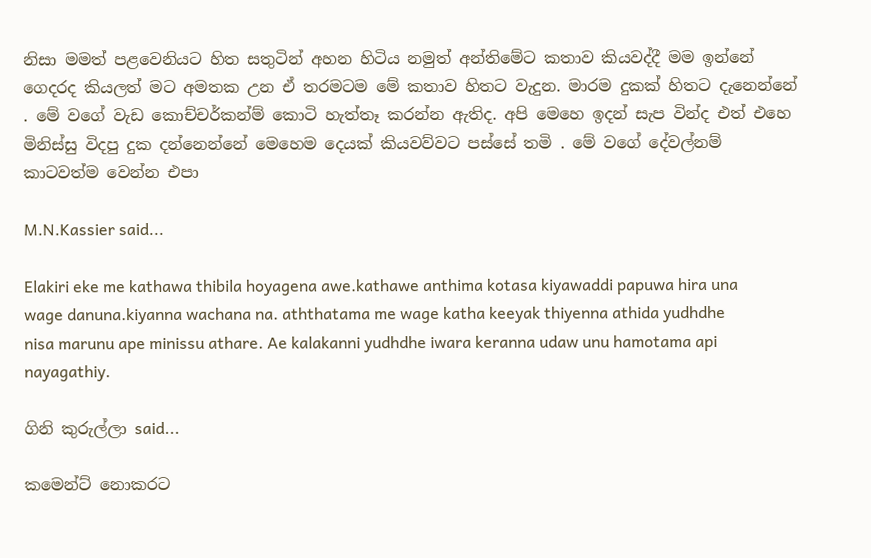නිසා මමත් පළවෙනියට හිත සතුටින් අහන හිටිය නමුත් අන්තිමේට කතාව කියවද්දී මම ඉන්නේ ගෙදරද කියලත් මට අමතක උන ඒ තරමටම මේ කතාව හිතට වැදුන. මාරම දුකක් හිතට දැනෙන්නේ . මේ වගේ වැඩ කොච්චර්කන්ම් කොටි හැත්තෑ කරන්න ඇතිද. අපි මෙහෙ ඉදන් සැප වින්ද එත් එහෙ මිනිස්සු විදපු දුක දන්නෙන්නේ මෙහෙම දෙයක් කියවව්වට පස්සේ තමි . මේ වගේ දේවල්නම් කාටවත්ම වෙන්න එපා

M.N.Kassier said...

Elakiri eke me kathawa thibila hoyagena awe.kathawe anthima kotasa kiyawaddi papuwa hira una wage danuna.kiyanna wachana na. aththatama me wage katha keeyak thiyenna athida yudhdhe nisa marunu ape minissu athare. Ae kalakanni yudhdhe iwara keranna udaw unu hamotama api nayagathiy.

ගිනි කුරුල්ලා said...

කමෙන්ට් නොකරට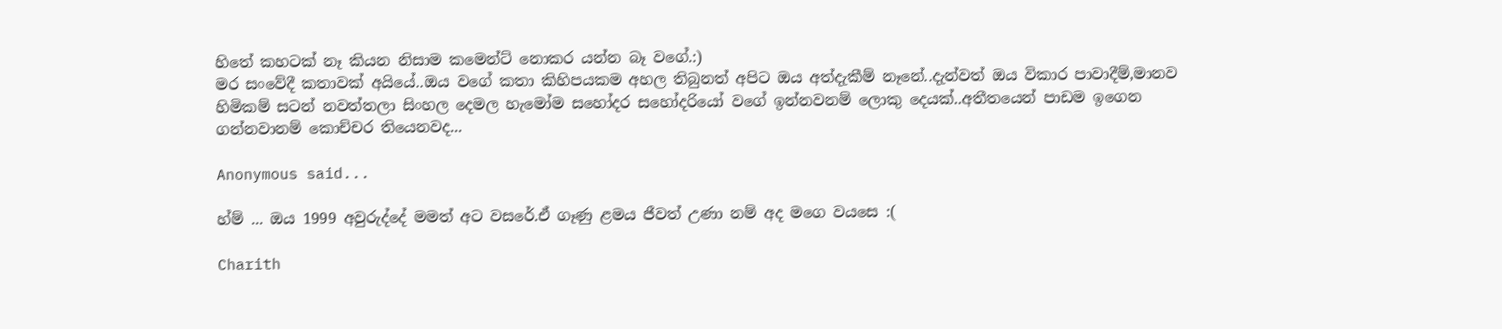හිතේ කහටක් නෑ කියන නිසාම කමෙන්ට් නොකර යන්න බෑ වගේ.:)
මර සංවේදී කතාවක් අයියේ..ඔය වගේ කතා කිහිපයකම අහල තිබුනත් අපිට ඔය අත්දැකීම් නෑනේ..දැන්වත් ඔය විකාර පාවාදීම්,මානව හිමිකම් සටන් නවත්තලා සිංහල දෙමල හැමෝම සහෝදර සහෝදරියෝ වගේ ඉන්නවනම් ලොකු දෙයක්..අතීතයෙන් පාඩම ඉගෙන ගන්නවානම් කොච්චර තියෙනවද...

Anonymous said...

හ්ම් ... ඔය 1999 අවුරුද්දේ මමත් අට වසරේ.ඒ ගෑණු ළමය ජීවත් උණා නම් අද මගෙ වයසෙ :(

Charith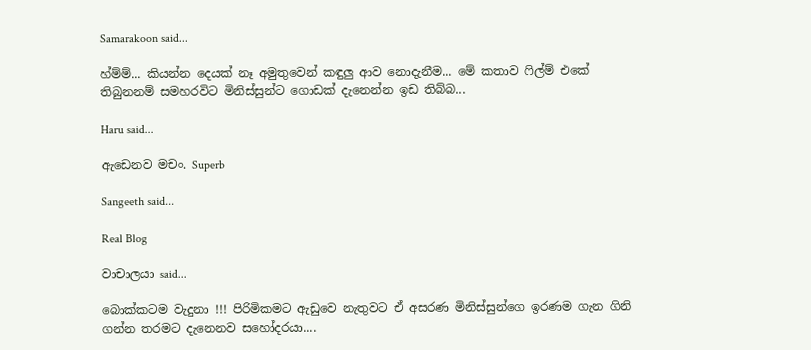Samarakoon said...

හ්ම්ම්... කියන්න දෙයක් නෑ අමුතුවෙන් කඳුලු ආව නොදැනීම... මේ කතාව ෆිල්ම් එකේ තිබුනනම් සමහරවිට මිනිස්සුන්ට ගොඩක් දැනෙන්න ඉඩ තිබ්බ...

Haru said...

ඇඩෙනව මචං. Superb

Sangeeth said...

Real Blog

වාචාලයා said...

බොක්කටම වැදුනා !!! පිරිමිකමට ඇඩුවෙ නැතුවට ඒ අසරණ මිනිස්සුන්ගෙ ඉරණම ගැන ගිනි ගන්න තරමට දැනෙනව සහෝදරයා....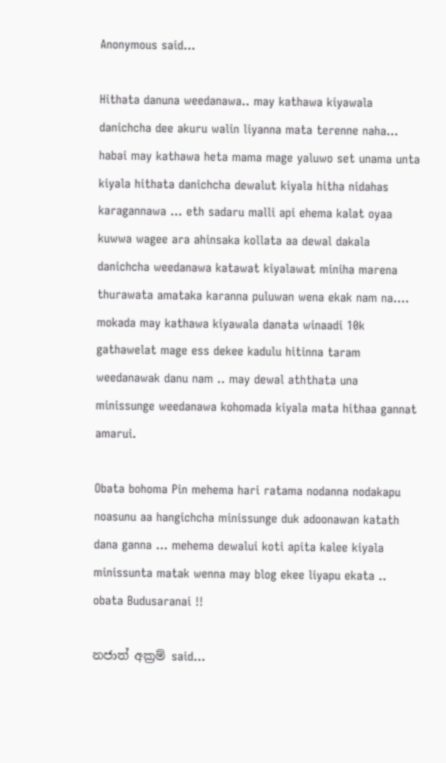Anonymous said...

Hithata danuna weedanawa.. may kathawa kiyawala danichcha dee akuru walin liyanna mata terenne naha... habai may kathawa heta mama mage yaluwo set unama unta kiyala hithata danichcha dewalut kiyala hitha nidahas karagannawa ... eth sadaru malli api ehema kalat oyaa kuwwa wagee ara ahinsaka kollata aa dewal dakala danichcha weedanawa katawat kiyalawat miniha marena thurawata amataka karanna puluwan wena ekak nam na.... mokada may kathawa kiyawala danata winaadi 10k gathawelat mage ess dekee kadulu hitinna taram weedanawak danu nam .. may dewal aththata una minissunge weedanawa kohomada kiyala mata hithaa gannat amarui.

Obata bohoma Pin mehema hari ratama nodanna nodakapu noasunu aa hangichcha minissunge duk adoonawan katath dana ganna ... mehema dewalui koti apita kalee kiyala minissunta matak wenna may blog ekee liyapu ekata .. obata Budusaranai !!

නජාත් අක්‍රම් said...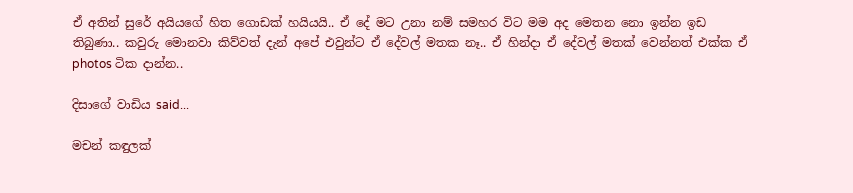ඒ අතින් සුරේ අයියගේ හිත ගොඩක් හයියයි.. ඒ දේ මට උනා නම් සමහර විට මම අද මෙතන නො ඉන්න ඉඩ තිබුණා.. කවුරු මොනවා කිව්වත් දැන් අපේ එවුන්ට ඒ දේවල් මතක නෑ.. ඒ හින්දා ඒ දේවල් මතක් වෙන්නත් එක්ක ඒ photos ටික දාන්න..

දිසාගේ වාඩිය said...

මචන් කඳුලක්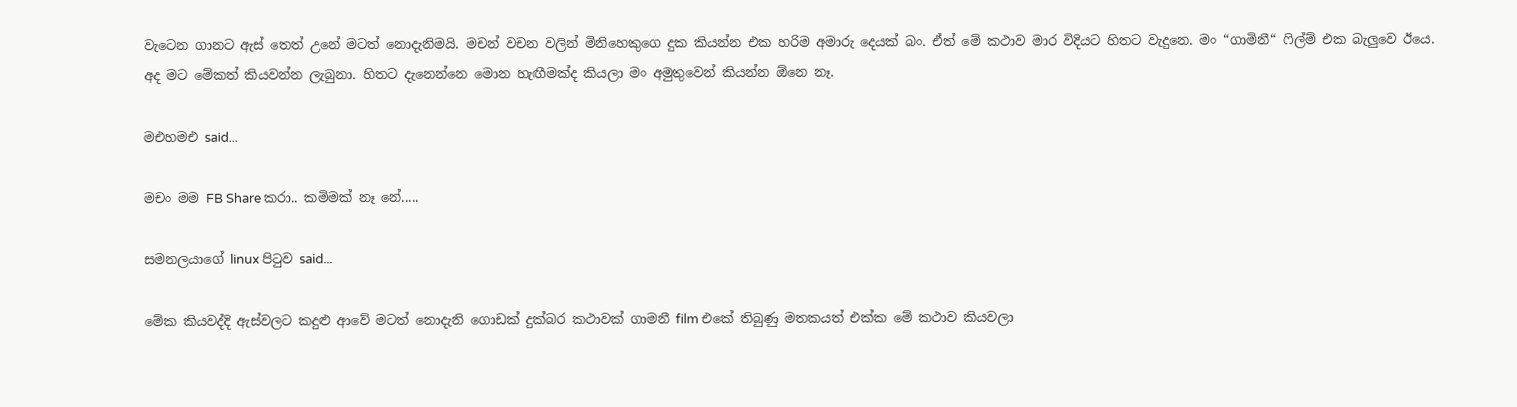වැටෙන ගානට ඇස් තෙත් උනේ මටත් නොදැනිමයි. මචන් වචන වලින් මිනිහෙකුගෙ දුක කියන්න එක හරිම අමාරු දෙයක් බං. ඒත් මේ කථාව මාර විදියට හිතට වැදුනෙ. මං “ගාමිනී“ ෆිල්ම් එක බැලුවෙ ඊයෙ. අද මට මේකත් කියවන්න ලැබුනා. හිතට දැනෙන්නෙ මොන හැඟීමක්ද කියලා මං අමුතුවෙන් කියන්න ඕනෙ නෑ.

මඑහමඑ said...

මචං මම FB Share කරා.. කමිමක් නෑ නේ.....

සමනලයාගේ linux පිටුව said...

මේක කියවද්දි ඇස්වලට කදුළු ආවේ මටත් නොදැනි ගොඩක් දුක්බර කථාවක් ගාමනී film එකේ තිබුණු මතකයත් එක්ක මේ කථාව කියවලා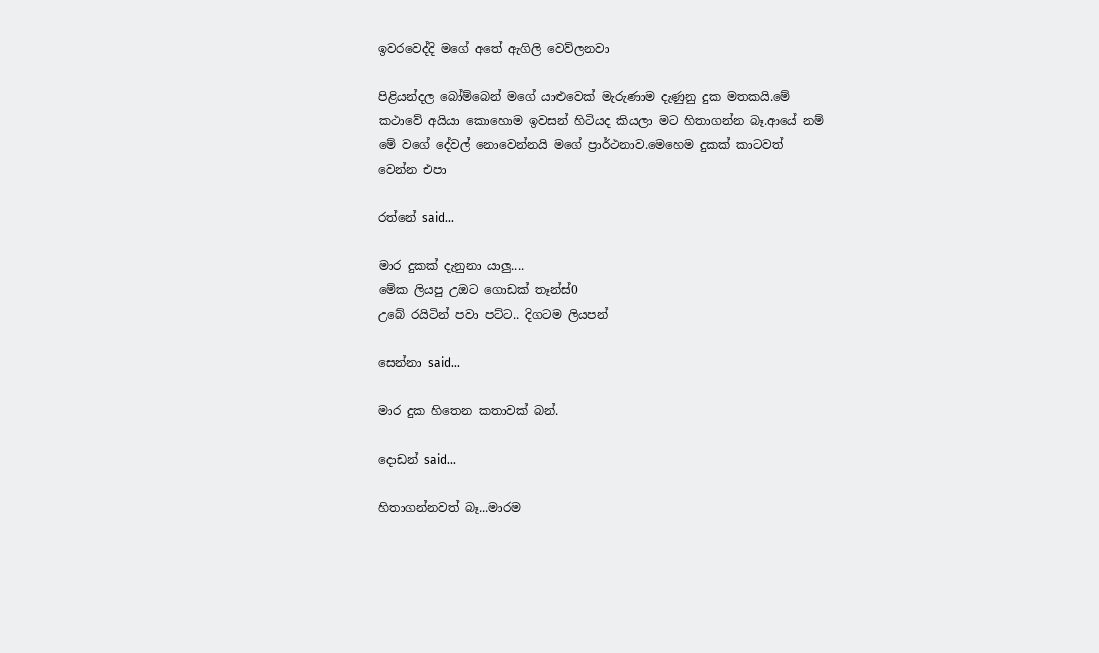ඉවරවෙද්දි මගේ අතේ ඇගිලි වෙව්ලනවා

පිළියන්දල බෝම්බෙන් මගේ යාළුවෙක් මැරුණාම දැණුනු දුක මතකයි.මේ කථාවේ අයියා කොහොම ඉවසන් හිටියද කියලා මට හිතාගන්න බෑ.ආයේ නම් මේ වගේ දේවල් නොවෙන්නයි මගේ ප්‍රාර්ථනාව.මෙහෙම දුකක් කාටවත් වෙන්න එපා

රත්නේ said...

මාර දුකක් දැනුනා යාලු....
මේක ලියපු උඔට ගොඩක් තෑන්ස්0
උබේ රයිටින් පවා පට්ට.. දිගටම ලියපන්

සෙන්නා said...

මාර දුක හිතෙන කතාවක් බන්.

දොඩන් said...

හිතාගන්නවත් බෑ...මාරම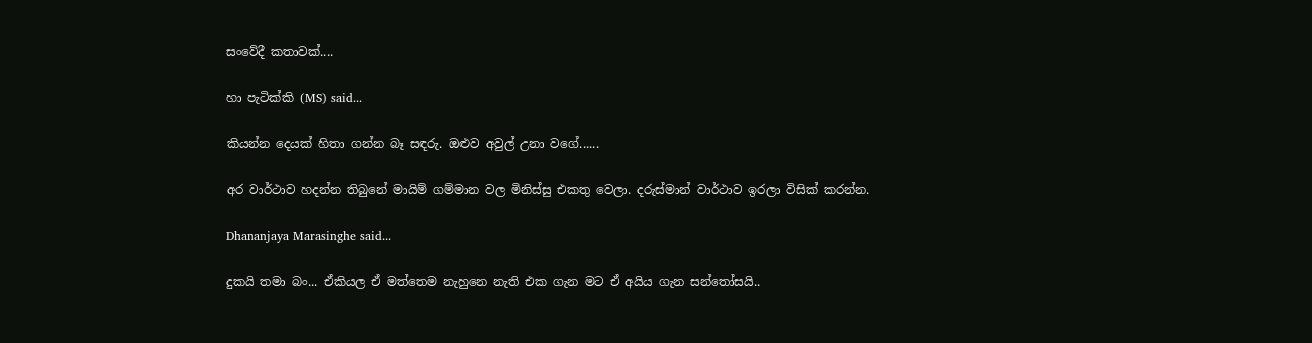සංවේදී කතාවක්....

හා පැටික්කි (MS) said...

කියන්න දෙයක් හිතා ගන්න බෑ සඳරු. ඔළුව අවුල් උනා වගේ......

අර වාර්ථාව හදන්න තිබුනේ මායිම් ගම්මාන වල මිනිස්සු එකතු වෙලා. දරුස්මාන් වාර්ථාව ඉරලා විසික් කරන්න.

Dhananjaya Marasinghe said...

දුකයි තමා බං... ඒකියල ඒ මත්තෙම නැහුනෙ නැති එක ගැන මට ඒ අයිය ගැන සන්තෝසයි..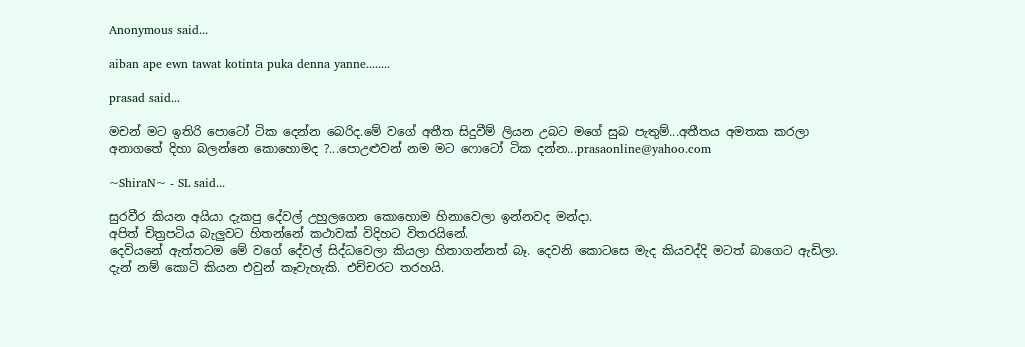Anonymous said...

aiban ape ewn tawat kotinta puka denna yanne........

prasad said...

මචන් මට ඉතිරි පොටෝ ටික දෙන්න බෙරිද.මේ වගේ අතීත සිදුවීම් ලියන උබට මගේ සුබ පැතුම්...අතීතය අමතක කරලා අනාගතේ දිහා බලන්නෙ කොහොමද ?...පොඋළුවන් නම මට ෆොටෝ ටික දන්න...prasaonline@yahoo.com

~ShiraN~ - SL said...

සුරවීර කියන අයියා දැකපු දේවල් උහුල‍ගෙන කොහොම හිනාවෙලා ඉන්නවද මන්දා.
අපිත් චිත්‍රපටිය බැලුවට හිතන්නේ කථාවක් විදිහට විතරයිනේ.
දෙවියනේ ඇත්තටම මේ වගේ දේවල් සිද්ධවෙලා කියලා හිතාගන්නත් බෑ. දෙවනි කොටසෙ මැද කියවද්දි මටත් බාගෙට ඇඩිලා. දැන් නම් කොටි කියන එවුන් කෑවැහැකි. එච්චරට තරහයි.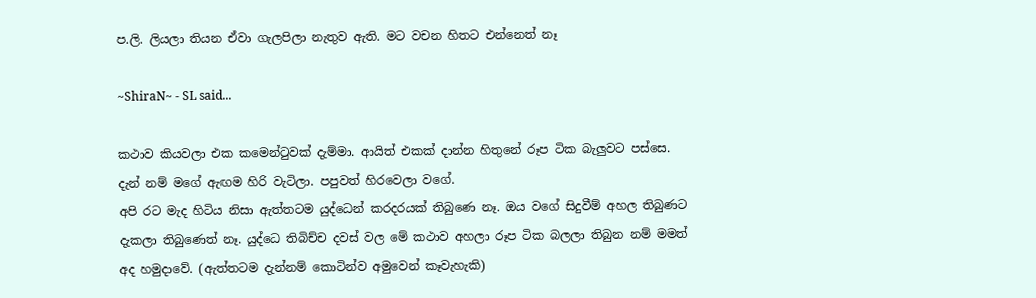ප.ලි. ලියලා තියන ඒවා ගැලපිලා නැතුව ඇති. මට වචන හිතට එන්නෙත් නෑ

~ShiraN~ - SL said...

කථාව කියවලා එක ‍‍කමෙන්ටුවක් දැම්මා. ආයිත් එකක් දාන්න හිතුනේ රූප ටික බැලුවට පස්සෙ.
දැන් නම් මගේ ඇඟම හිරි වැටිලා. පපුවත් හිරවෙලා වගේ.
අපි රට මැද හිටිය නිසා ඇත්තටම යුද්ධෙන් කරදරයක් තිබුණෙ නෑ. ඔය වගේ සිදුවීම් අහල තිබුණට දැකලා තිබුණෙත් නෑ. යුද්ධෙ තිබිච්ච දවස් වල මේ කථාව අහලා රූප ටික බලලා තිබුන නම් මමත් අද හමුදාවේ. (ඇත්තටම දැන්නම් කොටින්ව අමුවෙන් කෑවැහැකි)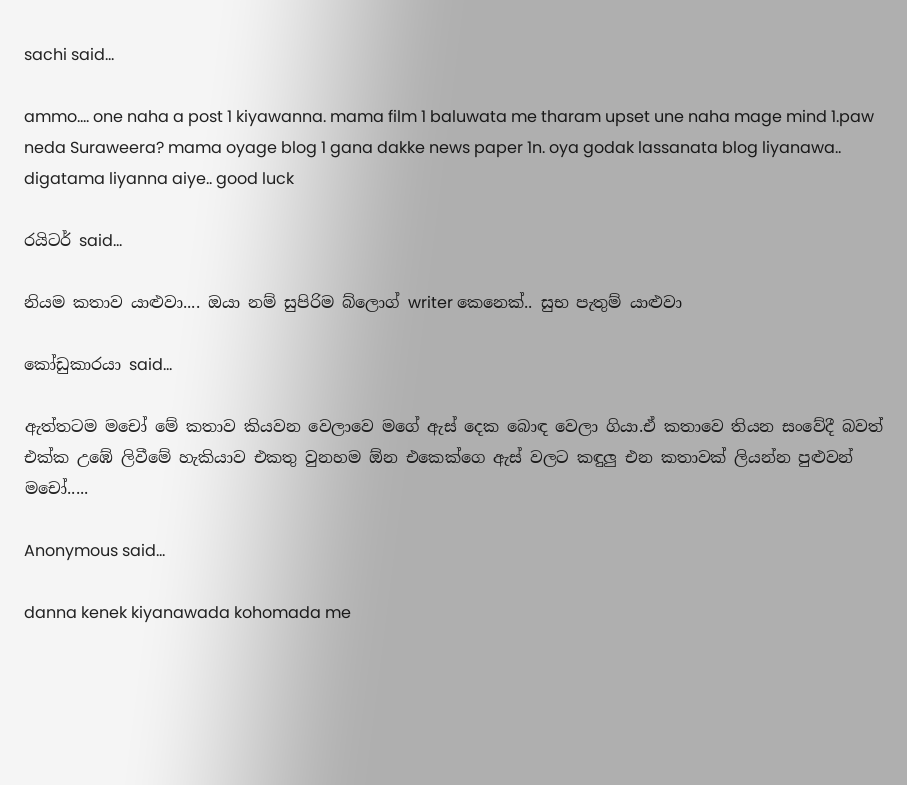sachi said...

ammo.... one naha a post 1 kiyawanna. mama film 1 baluwata me tharam upset une naha mage mind 1.paw neda Suraweera? mama oyage blog 1 gana dakke news paper 1n. oya godak lassanata blog liyanawa.. digatama liyanna aiye.. good luck

රයිටර් said...

නියම කතාව යාළුවා.... ඔයා නම් සුපිරිම බ්ලොග් writer කෙනෙක්.. සුභ පැතුම් යාළුවා

කෝඩුකාරයා said...

ඇත්තටම මචෝ මේ කතාව කියවන වෙලාවෙ මගේ ඇස් දෙක බොඳ වෙලා ගියා.ඒ කතාවෙ තියන සංවේදී බවත් එක්ක උඹේ ලිවීමේ හැකියාව එකතු වුනහම ඕන එකෙක්ගෙ ඇස් වලට කඳුලු එන කතාවක් ලියන්න පුළුවන් මචෝ.....

Anonymous said...

danna kenek kiyanawada kohomada me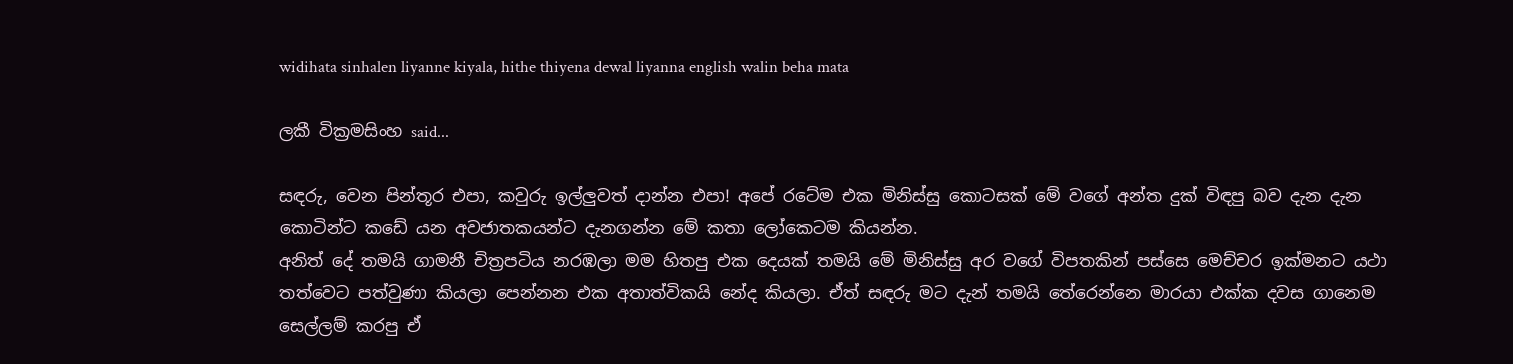widihata sinhalen liyanne kiyala, hithe thiyena dewal liyanna english walin beha mata

ලකී වික්‍රමසිංහ said...

සඳරු, වෙන පින්තූර එපා, කවුරු ඉල්ලුවත් දාන්න එපා! අපේ රටේම එක මිනිස්සු කොටසක් මේ වගේ අන්ත දුක් විඳපු බව දැන දැන කොටින්ට කඩේ යන අවජාතකයන්ට දැනගන්න මේ කතා ලෝකෙටම කියන්න.
අනිත් දේ තමයි ගාමනී චිත්‍රපටිය නරඹලා මම හිතපු එක දෙයක් තමයි මේ මිනිස්සු අර වගේ විපතකින් පස්සෙ මෙච්චර ඉක්මනට යථා තත්වෙට පත්වුණා කියලා පෙන්නන එක අතාත්විකයි නේද කියලා. ඒත් සඳරු මට දැන් තමයි තේරෙන්නෙ මාරයා එක්ක දවස ගානෙම සෙල්ලම් කරපු ඒ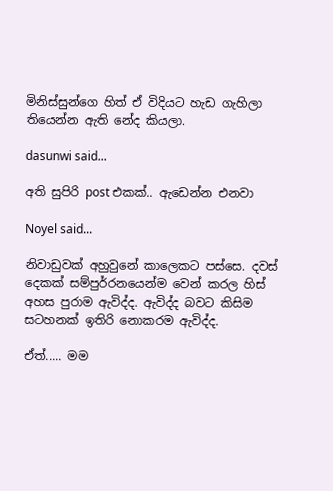මිනිස්සුන්ගෙ හිත් ඒ විදියට හැඩ ගැහිලා තියෙන්න ඇති නේද කියලා.

dasunwi said...

අති සුපිරි post එකක්.. ඇඩෙන්න එනවා

Noyel said...

නිවාඩුවක් අහුවුනේ කාලෙකට පස්සෙ. දවස් දෙකක් සම්පුර්‍රනයෙන්ම වෙන් කරල හිස් අහස පුරාම ඇවිද්ද. ඇවිද්ද බවට කිසිම සටහනක් ඉතිරි නොකරම ඇවිද්ද.

ඒත්..... මම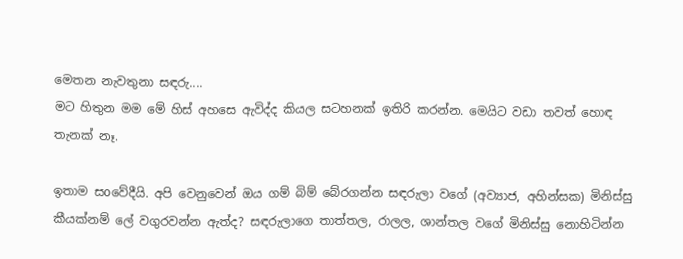මෙතන නැවතුනා සඳරු....
මට හිතුන මම මේ හිස් අහසෙ ඇවිද්ද කියල සටහනක් ඉතිරි කරන්න. මෙයිට වඩා තවත් හොඳ තැනක් නෑ.

ඉතාම සoවේදීයි. අපි වෙනුවෙන් ඔය ගම් බිම් බේරගන්න සඳරුලා වගේ (අව්‍යාජ, අහින්සක) මිනිස්සු කීයක්නම් ලේ වගුරවන්න ඇත්ද? සඳරුලාගෙ තාත්තල, රාලල, ශාන්තල වගේ මිනිස්සු නොහිටින්න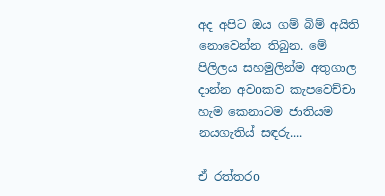අද අපිට ඔය ගම් බිම් අයිති නොවෙන්න තිබුන. මේ පිලිලය සහමුලින්ම අතුගාල දාන්න අවoකව කැපවෙච්චා හැම කෙනාටම ජාතියම නයගැතිය් සඳරු....

ඒ රත්තරo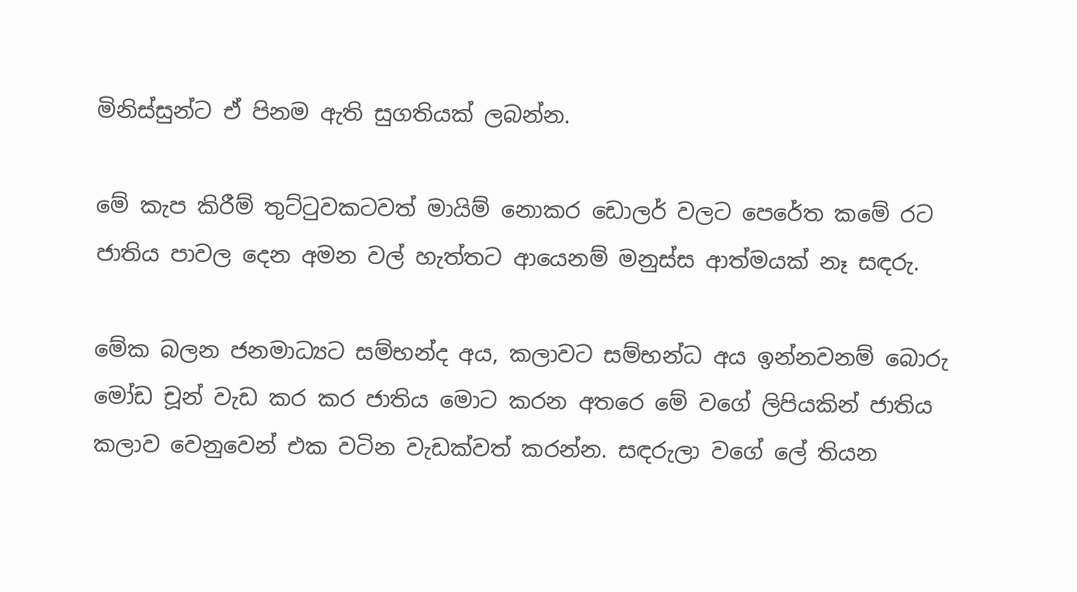මිනිස්සුන්ට ඒ පිනම ඇති සුගතියක් ලබන්න.

මේ කැප කිරීම් තුට්ටුවකටවත් මායිම් නොකර ඩොලර් වලට පෙරේත කමේ රට ජාතිය පාවල දෙන අමන වල් හැත්තට ආයෙනම් මනුස්ස ආත්මයක් නෑ සඳරු.

මේක බලන ජනමාධ්‍යට සම්භන්ද අය, කලාවට සම්භන්ධ අය ඉන්නවනම් බොරු මෝඩ චූන් වැඩ කර කර ජාතිය මොට කරන අතරෙ මේ වගේ ලිපියකින් ජාතිය කලාව වෙනුවෙන් එක වටින වැඩක්වත් කරන්න. සඳරුලා වගේ ලේ තියන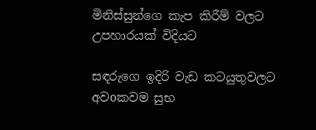මිනිස්සුන්ගෙ කැප කිරීම් වලට උපහාරයක් විදියට

සඳරුගෙ ඉදිරි වැඩ කටයුතුවලට අවoකවම සුභ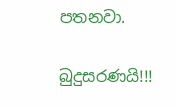පතනවා.

බුදුසරණයි!!!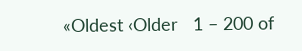«Oldest ‹Older   1 – 200 of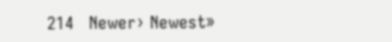214   Newer› Newest»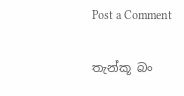Post a Comment

තැන්කූ බං